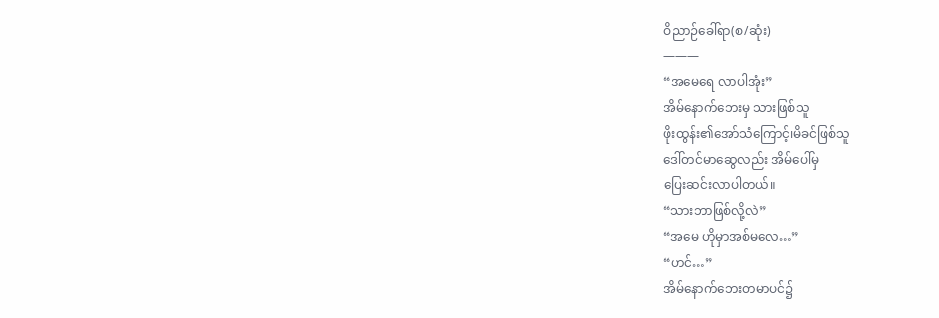ဝိညာဉ်ခေါ်ရာ(စ/ဆုံး)
———
“အမေရေ လာပါအုံး”
အိမ်နောက်ဘေးမှ သားဖြစ်သူ
ဖိုးထွန်း၏အော်သံကြောင့်၊မိခင်ဖြစ်သူ
ဒေါ်တင်မာဆွေလည်း အိမ်ပေါ်မှ
ပြေးဆင်းလာပါတယ်။
“သားဘာဖြစ်လို့လဲ”
“အမေ ဟိုမှာအစ်မလေ…”
“ဟင်…”
အိမ်နောက်ဘေးတမာပင်၌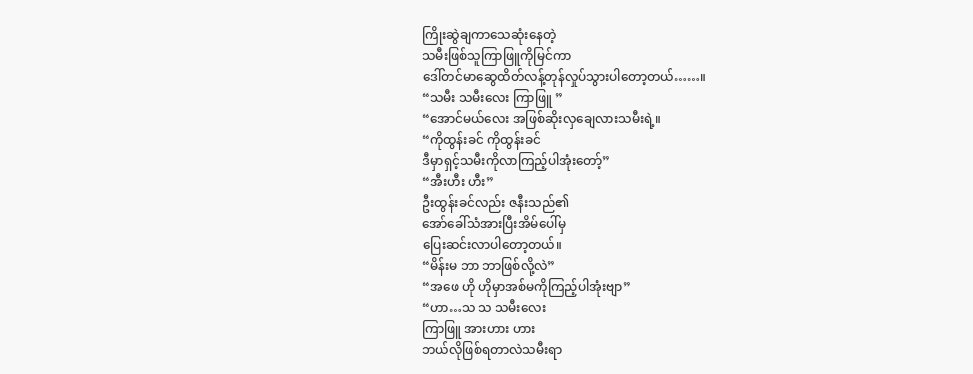ကြိုးဆွဲချကာသေဆုံးနေတဲ့
သမီးဖြစ်သူကြာဖြူကိုမြင်ကာ
ဒေါ်တင်မာဆွေထိတ်လန့်တုန်လှုပ်သွားပါတော့တယ်……။
“သမီး သမီးလေး ကြာဖြူ ”
“အောင်မယ်လေး အဖြစ်ဆိုးလှချေလားသမီးရဲ့။
“ကိုထွန်းခင် ကိုထွန်းခင်
ဒီမှာရှင့်သမီးကိုလာကြည့်ပါအုံးတော့်”
“အီးဟီး ဟီး”
ဦးထွန်းခင်လည်း ဇနီးသည်၏
အော်ခေါ်သံအားပြီးအိမ်ပေါ်မှ
ပြေးဆင်းလာပါတော့တယ်။
“မိန်းမ ဘာ ဘာဖြစ်လို့လဲ”
“အဖေ ဟို ဟိုမှာအစ်မကိုကြည့်ပါအုံးဗျာ”
“ဟာ…သ သ သမီးလေး
ကြာဖြူ အားဟား ဟား
ဘယ်လိုဖြစ်ရတာလဲသမီးရာ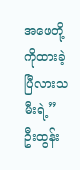အဖေတို့ကိုထားခဲ့ပြီလားသမီးရဲ့”
ဦးထွန်း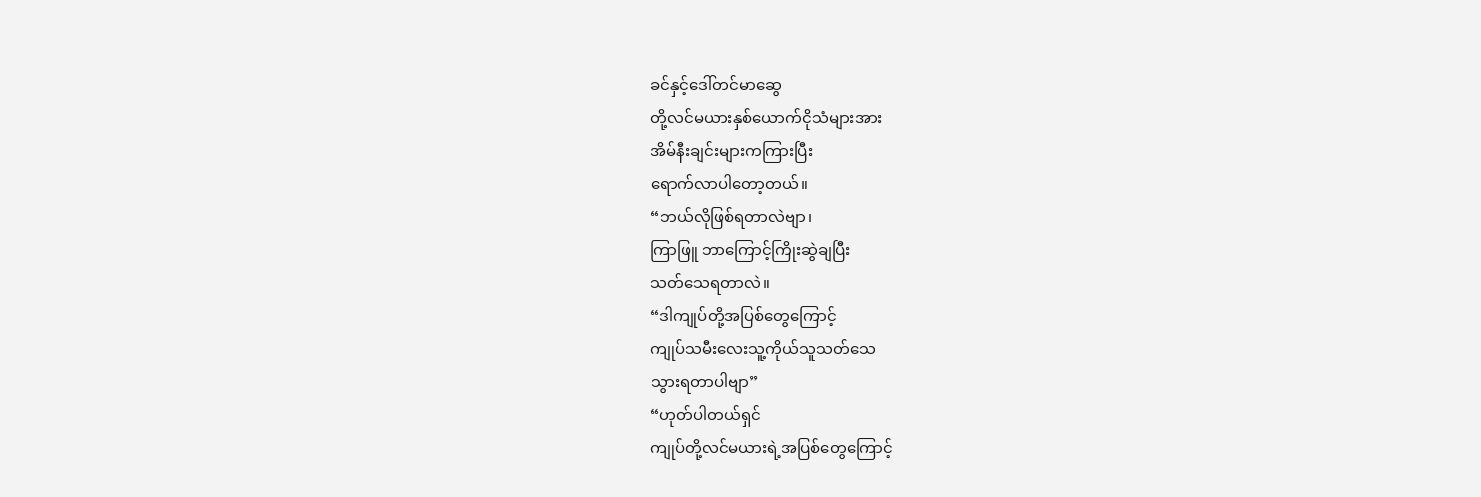ခင်နှင့်ဒေါ်တင်မာဆွေ
တို့လင်မယားနှစ်ယောက်ငိုသံများအား
အိမ်နီးချင်းများကကြားပြီး
ရောက်လာပါတော့တယ်။
“ဘယ်လိုဖြစ်ရတာလဲဗျာ၊
ကြာဖြူ ဘာကြောင့်ကြိုးဆွဲချပြီး
သတ်သေရတာလဲ။
“ဒါကျုပ်တို့အပြစ်တွေကြောင့်
ကျုပ်သမီးလေးသူ့ကိုယ်သူသတ်သေ
သွားရတာပါဗျာ”
“ဟုတ်ပါတယ်ရှင်
ကျုပ်တို့လင်မယားရဲ့အပြစ်တွေကြောင့်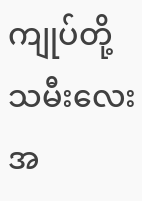ကျုပ်တို့သမီးလေး အ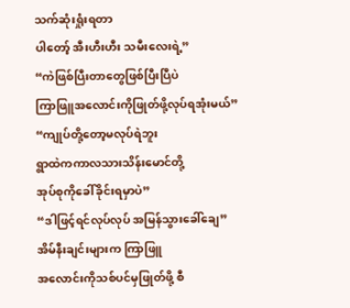သက်ဆုံးရှုံးရတာ
ပါတော့် အီးဟီးဟီး သမီးလေးရဲ့”
“ကဲဖြစ်ပြီးတာတွေဖြစ်ပြီးပြီပဲ
ကြာဖြူအလောင်းကိုဖြုတ်ဖို့လုပ်ရအုံးမယ်”
“ကျုပ်တို့တော့မလုပ်ရဲဘူး
ရွာထဲကကာလသားသိန်းမောင်တို့
အုပ်စုကိုခေါ်ခိုင်းရမှာပဲ”
“ဒါဖြင့်ရင်လုပ်လုပ် အမြန်သွားခေါ်ချေ”
အိမ်နီးချင်းများက ကြာဖြူ
အလောင်းကိုသစ်ပင်မှဖြုတ်ဖို့ စီ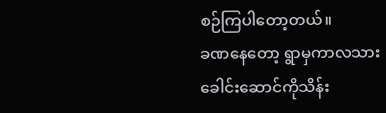စဉ်ကြပါတော့တယ်။
ခဏနေတော့ ရွာမှကာလသား
ခေါင်းဆောင်ကိုသိန်း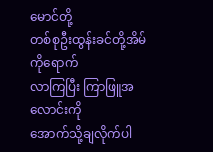မောင်တို့
တစ်စုဦးထွန်းခင်တို့အိမ်ကိုရောက်
လာကြပြီး ကြာဖြူအလောင်းကို
အောက်သို့ချလိုက်ပါ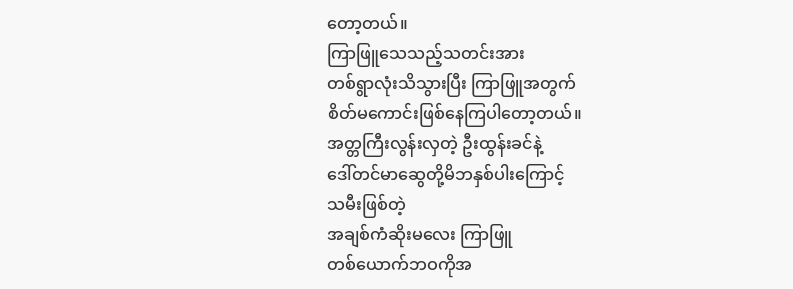တော့တယ်။
ကြာဖြူသေသည့်သတင်းအား
တစ်ရွာလုံးသိသွားပြီး ကြာဖြူအတွက်
စိတ်မကောင်းဖြစ်နေကြပါတော့တယ်။
အတ္တကြီးလွန်းလှတဲ့ ဦးထွန်းခင်နဲ့
ဒေါ်တင်မာဆွေတို့မိဘနှစ်ပါးကြောင့်
သမီးဖြစ်တဲ့
အချစ်ကံဆိုးမလေး ကြာဖြူ
တစ်ယောက်ဘဝကိုအ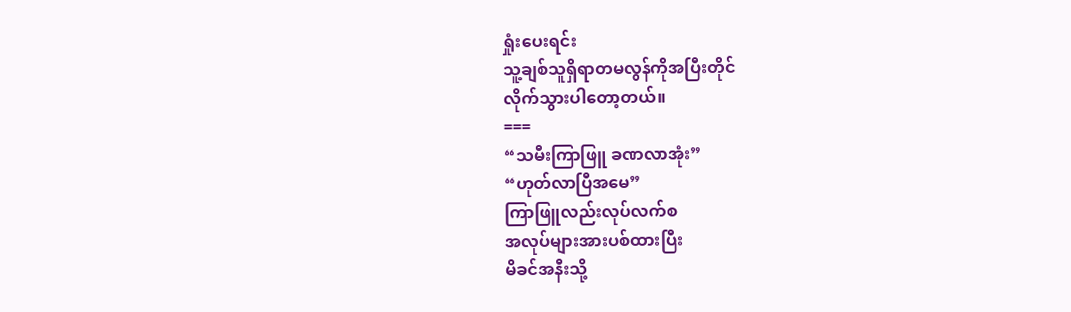ရှုံးပေးရင်း
သူ့ချစ်သူရှိရာတမလွန်ကိုအပြီးတိုင်
လိုက်သွားပါတော့တယ်။
===
“သမီးကြာဖြူ ခဏလာအုံး”
“ဟုတ်လာပြီအမေ”
ကြာဖြူလည်းလုပ်လက်စ
အလုပ်များအားပစ်ထားပြီး
မိခင်အနီးသို့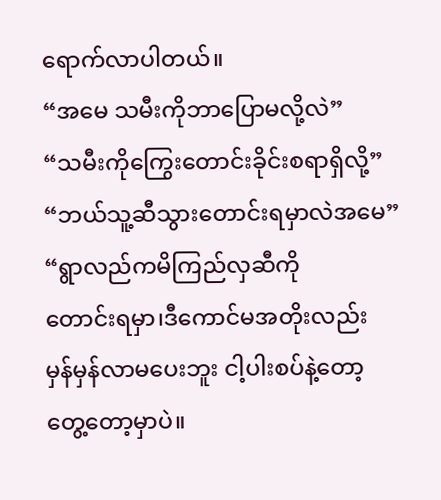ရောက်လာပါတယ်။
“အမေ သမီးကိုဘာပြောမလို့လဲ”
“သမီးကိုကြွေးတောင်းခိုင်းစရာရှိလို့”
“ဘယ်သူ့ဆီသွားတောင်းရမှာလဲအမေ”
“ရွာလည်ကမိကြည်လှဆီကို
တောင်းရမှာ၊ဒီကောင်မအတိုးလည်း
မှန်မှန်လာမပေးဘူး ငါ့ပါးစပ်နဲ့တော့
တွေ့တော့မှာပဲ။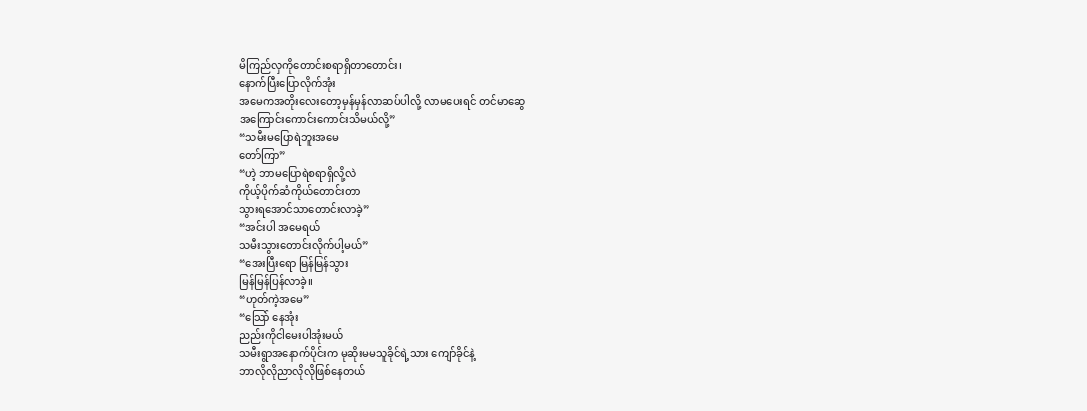မိကြည်လှကိုတောင်းစရာရှိတာတောင်း၊
နောက်ပြီးပြောလိုက်အုံး
အမေကအတိုးလေးတော့မှန်မှန်လာဆပ်ပါလို့ လာမပေးရင် တင်မာဆွေ
အကြောင်းကောင်းကောင်းသိမယ်လို့”
“သမီးမပြောရဲဘူးအမေ
တော်ကြာ”
“ဟဲ့ ဘာမပြောရဲစရာရှိလို့လဲ
ကိုယ့်ပိုက်ဆံကိုယ်တောင်းတာ
သွားရအောင်သာတောင်းလာခဲ့”
“အင်းပါ အမေရယ်
သမီးသွားတောင်းလိုက်ပါ့မယ်”
“အေးပြီးရော မြန်မြန်သွား
မြန်မြန်ပြန်လာခဲ့။
“ဟုတ်ကဲ့အမေ”
“သြော် နေအုံး
ညည်းကိုငါမေးပါအုံးမယ်
သမီးရွာအနောက်ပိုင်းက မုဆိုးမမသူခိုင်ရဲ့သား ကျော်ခိုင်နဲ့
ဘာလိုလိုညာလိုလိုဖြစ်နေတယ်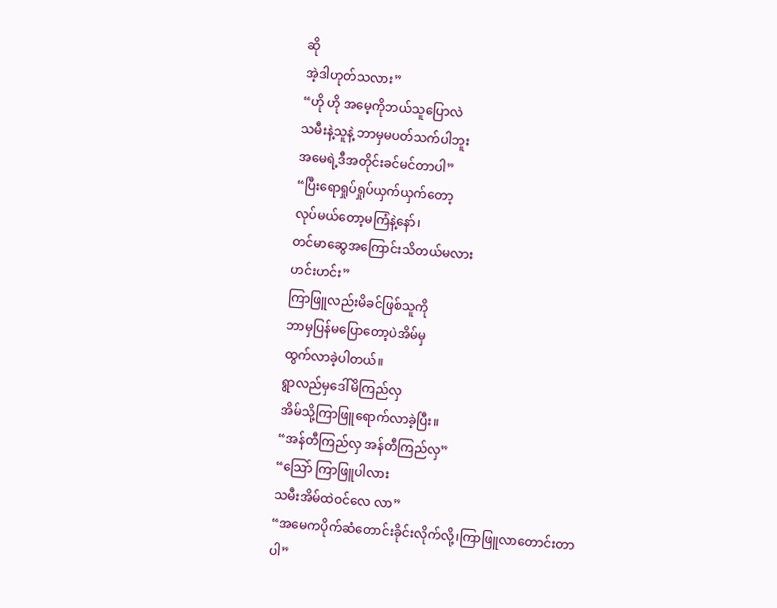ဆို
အဲ့ဒါဟုတ်သလား”
“ဟို ဟို အမေ့ကိုဘယ်သူပြောလဲ
သမီးနဲ့သူနဲ့ ဘာမှမပတ်သက်ပါဘူး
အမေရဲ့ဒီအတိုင်းခင်မင်တာပါ”
“ပြီးရောရှုပ်ရှုပ်ယှက်ယှက်တော့
လုပ်မယ်တော့မကြံနဲ့နော်၊
တင်မာဆွေအကြောင်းသိတယ်မလား
ဟင်းဟင်း”
ကြာဖြူလည်းမိခင်ဖြစ်သူကို
ဘာမှပြန်မပြောတော့ပဲအိမ်မှ
ထွက်လာခဲ့ပါတယ်။
ရွာလည်မှဒေါ်မိကြည်လှ
အိမ်သို့ကြာဖြူရောက်လာခဲ့ပြီး။
“အန်တီကြည်လှ အန်တီကြည်လှ”
“သြော် ကြာဖြူပါလား
သမီးအိမ်ထဲဝင်လေ လာ”
“အမေကပိုက်ဆံတောင်းခိုင်းလိုက်လို့၊ကြာဖြူလာတောင်းတာပါ”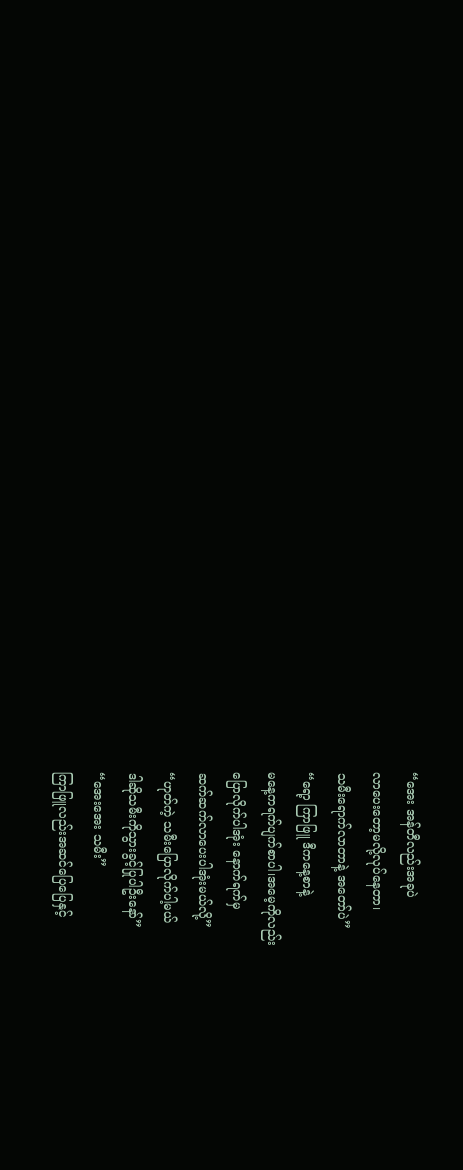“အေး အန်တီလည်းအခုပဲ
လာပေးတော့မလို့လုပ်နေတာ၊
သမီးရောက်လာတာနဲ့ အတော်ပဲ”
“ရော့ ကြာဖြူ ဒီကနေ့စာနဲ့
မနေ့ကရက်ပျက်စာပါ၊အမေ့ကိုလည်း
ပြောလိုက်ပါအုံး နောက်ရက်မှ
ဆက်ဆက်လာပေးပါအုံးမယ်လို့”
“ဟုတ်ကဲ့ သမီးပြောလိုက်ပါ့မယ်
ဒါဆိုသမီးကိုသွားခွင့်ပြုပါဦးနော်”
“အေးအေး သမီး”
ကြာဖြူလည်းအဆင်ပြေပြေနှင့်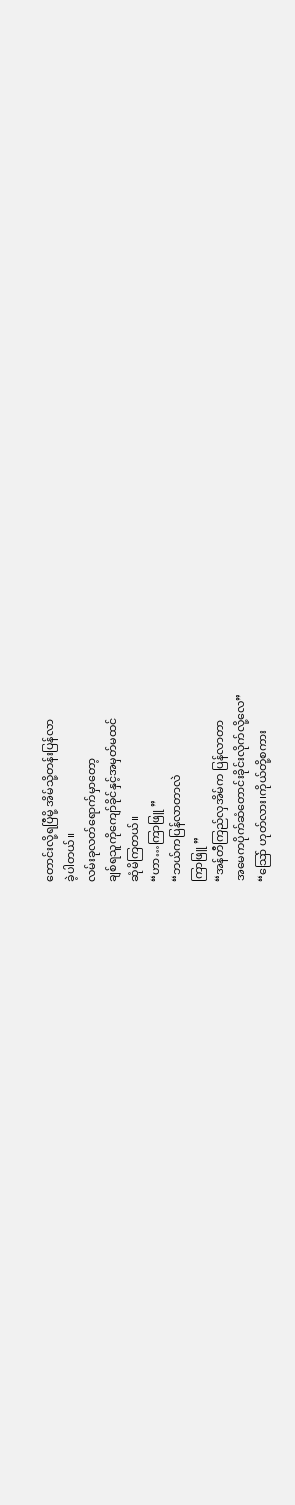တောင်းလို့ရပြီမို့ အိမ်သို့တန်းပြန်လာ
ခဲ့ပါတယ်။
လမ်းခုလတ်ရောက်မှာတော့
ချစ်ရသူကိုကျော်ခိုင်နှင့်အမှတ်မထင်
ဆုံမိကြတယ်။
“ဟာ…ကြာဖြူ ”
“ဘယ်ကပြန်လာတာလဲ
ကြာဖြူ ”
“အန်တီကြည်လှအိမ်က ပြန်လာတာ
အမေကပိုက်ဆံတောင်းခိုင်းလိုက်လို့လေ”
“သြော် ဟုတ်လား၊ကိုယ်တို့စကား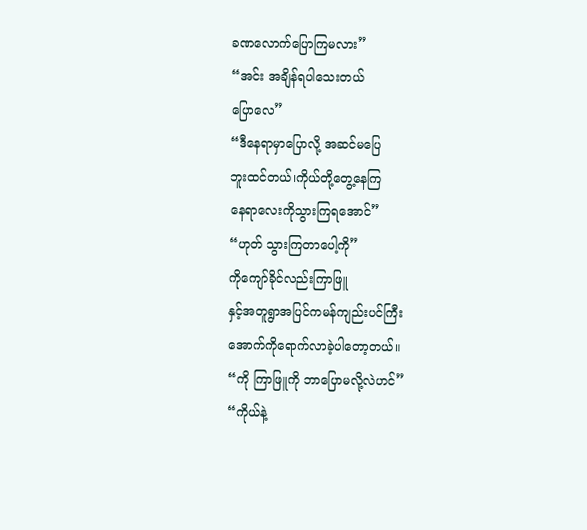ခဏလောက်ပြောကြမလား”
“အင်း အချိန်ရပါသေးတယ်
ပြောလေ”
“ဒီနေရာမှာပြောလို့ အဆင်မပြေ
ဘူးထင်တယ်၊ကိုယ်တို့တွေ့နေကြ
နေရာလေးကိုသွားကြရအောင်”
“ဟုတ် သွားကြတာပေါ့ကို”
ကိုကျော်ခိုင်လည်းကြာဖြူ
နှင့်အတူရွာအပြင်ကမန်ကျည်းပင်ကြီး
အောက်ကိုရောက်လာခဲ့ပါတော့တယ်။
“ကို ကြာဖြူကို ဘာပြောမလို့လဲဟင်”
“ကိုယ်နဲ့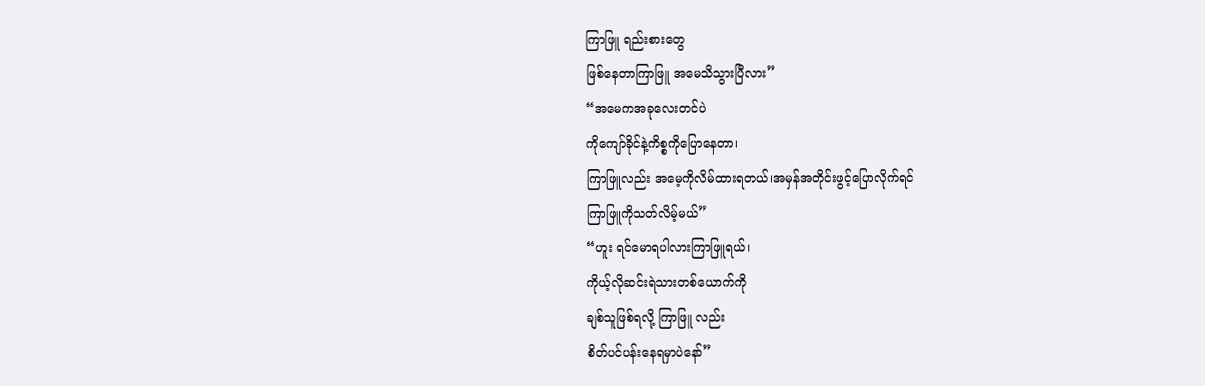ကြာဖြူ ရည်းစားတွေ
ဖြစ်နေတာကြာဖြူ အမေသိသွားပြီလား”
“အမေကအခုလေးတင်ပဲ
ကိုကျော်ခိုင်နဲ့ကိစ္စကိုပြောနေတာ၊
ကြာဖြူလည်း အမေ့ကိုလိမ်ထားရတယ်၊အမှန်အတိုင်းဖွင့်ပြောလိုက်ရင်
ကြာဖြူကိုသတ်လိမ့်မယ်”
“ဟူး ရင်မောရပါလားကြာဖြူရယ်၊
ကိုယ့်လိုဆင်းရဲသားတစ်ယောက်ကို
ချစ်သူဖြစ်ရလို့ ကြာဖြူ လည်း
စိတ်ပင်ပန်းနေရမှာပဲနော်”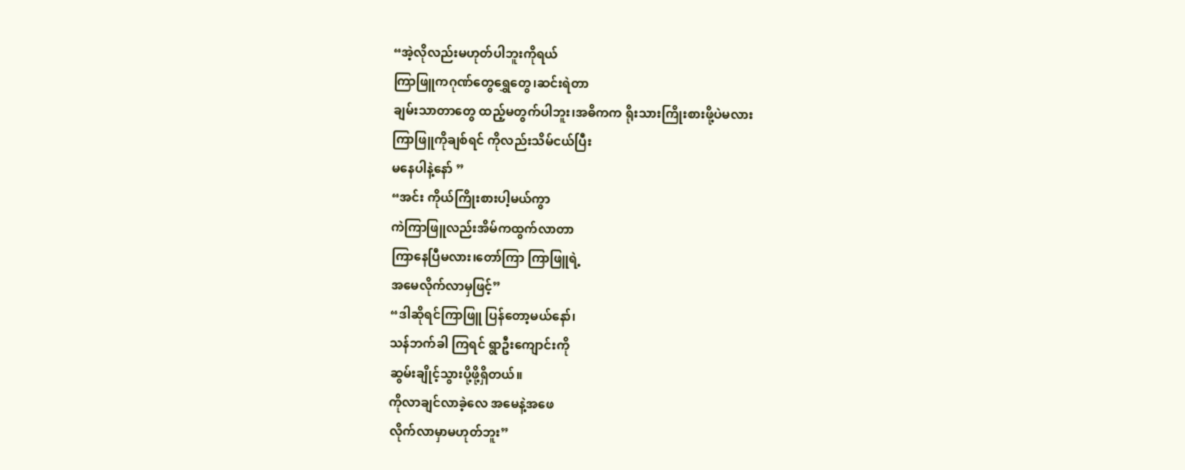“အဲ့လိုလည်းမဟုတ်ပါဘူးကိုရယ်
ကြာဖြူကဂုဏ်တွေရွှေတွေ၊ဆင်းရဲတာ
ချမ်းသာတာတွေ ထည့်မတွက်ပါဘူး၊အဓိကက ရိုးသားကြိုးစားဖို့ပဲမလား
ကြာဖြူကိုချစ်ရင် ကိုလည်းသိမ်ငယ်ပြီး
မနေပါနဲ့နော် ”
“အင်း ကိုယ်ကြိုးစားပါ့မယ်ကွာ
ကဲကြာဖြူလည်းအိမ်ကထွက်လာတာ
ကြာနေပြီမလား၊တော်ကြာ ကြာဖြူရဲ့
အမေလိုက်လာမှဖြင့်”
“ဒါဆိုရင်ကြာဖြူ ပြန်တော့မယ်နော်၊
သန်ဘက်ခါ ကြရင် ရွာဦးကျောင်းကို
ဆွမ်းချိုင့်သွားပို့ဖို့ရှိတယ်။
ကိုလာချင်လာခဲ့လေ အမေနဲ့အဖေ
လိုက်လာမှာမဟုတ်ဘူး”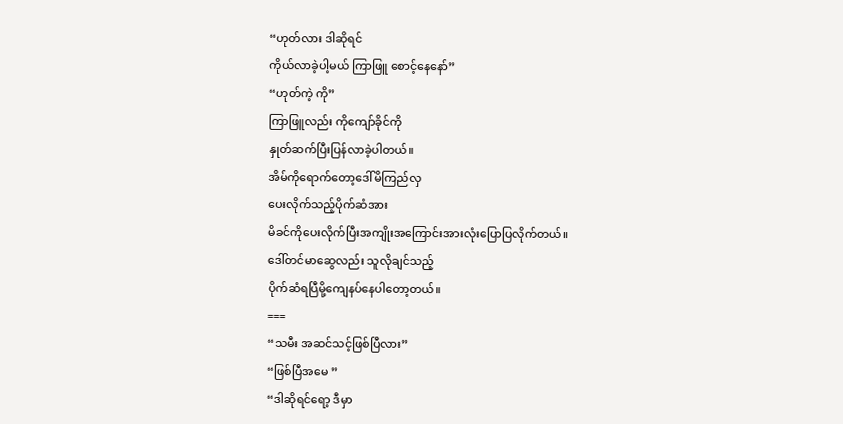“ဟုတ်လား ဒါဆိုရင်
ကိုယ်လာခဲ့ပါ့မယ် ကြာဖြူ စောင့်နေနော်”
“ဟုတ်ကဲ့ ကို”
ကြာဖြူလည်း ကိုကျော်ခိုင်ကို
နှုတ်ဆက်ပြီးပြန်လာခဲ့ပါတယ်။
အိမ်ကိုရောက်တော့ဒေါ်မိကြည်လှ
ပေးလိုက်သည့်ပိုက်ဆံအား
မိခင်ကိုပေးလိုက်ပြီးအကျိုးအကြောင်းအားလုံးပြောပြလိုက်တယ်။
ဒေါ်တင်မာဆွေလည်း သူလိုချင်သည့်
ပိုက်ဆံရပြီမို့ကျေနပ်နေပါတော့တယ်။
===
“သမီး အဆင်သင့်ဖြစ်ပြီလား”
“ဖြစ်ပြီအမေ ”
“ဒါဆိုရင်ရော့ ဒီမှာ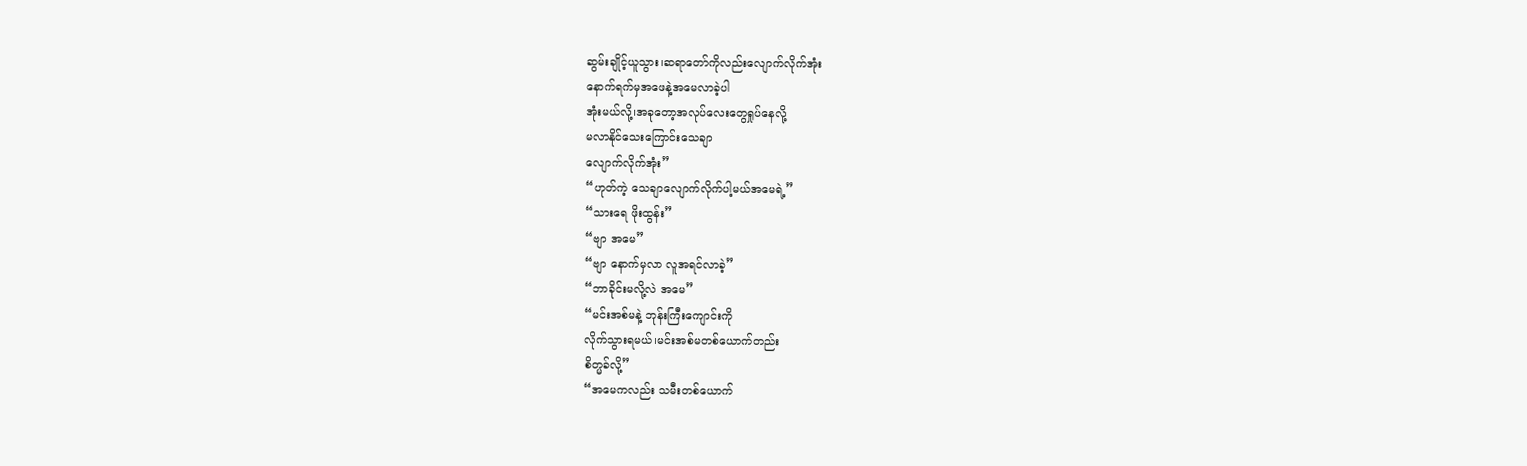ဆွမ်းချိုင့်ယူသွား၊ဆရာတော်ကိုလည်းလျောက်လိုက်အုံး
နောက်ရက်မှအဖေနဲ့အမေလာခဲ့ပါ
အုံးမယ်လို့၊အခုတော့အလုပ်လေးတွေရှုပ်နေလို့
မလာနိုင်သေးကြောင်းသေချာ
လျောက်လိုက်အုံး”
“ဟုတ်ကဲ့ သေချာလျောက်လိုက်ပါ့မယ်အမေရဲ့”
“သားရေ ဖိုးထွန်း”
“ဗျာ အမေ”
“ဗျာ နောက်မှလာ လူအရင်လာခဲ့”
“ဘာခိုင်းမလို့လဲ အမေ”
“မင်းအစ်မနဲ့ ဘုန်းကြီးကျောင်းကို
လိုက်သွားရမယ်၊မင်းအစ်မတစ်ယောက်တည်း
စိတ္မခ်လို့”
“အမေကလည်း သမီးတစ်ယောက်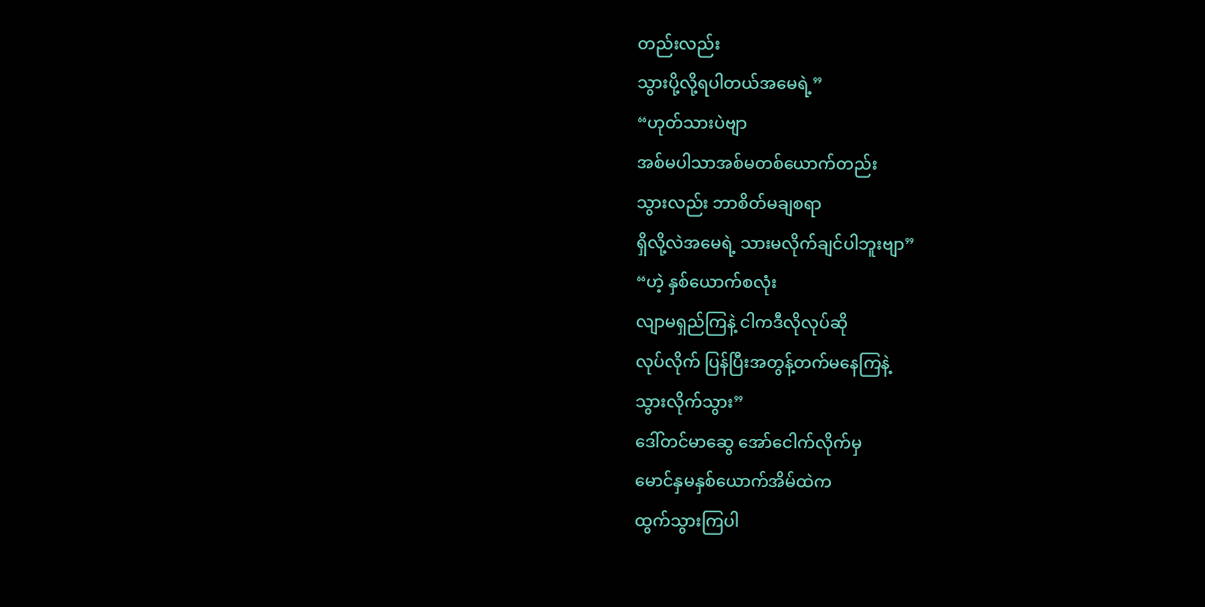တည်းလည်း
သွားပို့လို့ရပါတယ်အမေရဲ့”
“ဟုတ်သားပဲဗျာ
အစ်မပါသာအစ်မတစ်ယောက်တည်း
သွားလည်း ဘာစိတ်မချစရာ
ရှိလို့လဲအမေရဲ့ သားမလိုက်ချင်ပါဘူးဗျာ”
“ဟဲ့ နှစ်ယောက်စလုံး
လျာမရှည်ကြနဲ့ ငါကဒီလိုလုပ်ဆို
လုပ်လိုက် ပြန်ပြီးအတွန့်တက်မနေကြနဲ့
သွားလိုက်သွား”
ဒေါ်တင်မာဆွေ အော်ငေါက်လိုက်မှ
မောင်နှမနှစ်ယောက်အိမ်ထဲက
ထွက်သွားကြပါ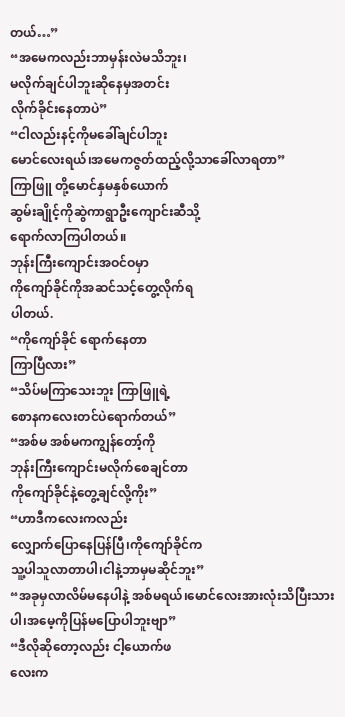တယ်…”
“အမေကလည်းဘာမှန်းလဲမသိဘူး၊
မလိုက်ချင်ပါဘူးဆိုနေမှအတင်း
လိုက်ခိုင်းနေတာပဲ”
“ငါလည်းနင့်ကိုမခေါ်ချင်ပါဘူး
မောင်လေးရယ်၊အမေကဇွတ်ထည့်လို့သာခေါ်လာရတာ”
ကြာဖြူ တို့မောင်နှမနှစ်ယောက်
ဆွမ်းချိုင့်ကိုဆွဲကာရွာဦးကျောင်းဆီသို့
ရောက်လာကြပါတယ်။
ဘုန်းကြီးကျောင်းအဝင်ဝမှာ
ကိုကျော်ခိုင်ကိုအဆင်သင့်တွေ့လိုက်ရ
ပါတယ်.
“ကိုကျော်ခိုင် ရောက်နေတာ
ကြာပြီလား”
“သိပ်မကြာသေးဘူး ကြာဖြူရဲ့
စောနကလေးတင်ပဲရောက်တယ်”
“အစ်မ အစ်မကကျွန်တော့်ကို
ဘုန်းကြီးကျောင်းမလိုက်စေချင်တာ
ကိုကျော်ခိုင်နဲ့တွေ့ချင်လို့ကိုး”
“ဟာဒီကလေးကလည်း
လျှောက်ပြောနေပြန်ပြီ၊ကိုကျော်ခိုင်က
သူ့ပါသူလာတာပါ၊ငါနဲ့ဘာမှမဆိုင်ဘူး”
“အခုမှလာလိမ်မနေပါနဲ့ အစ်မရယ်၊မောင်လေးအားလုံးသိပြီးသားပါ၊အမေ့ကိုပြန်မပြောပါဘူးဗျာ”
“ဒီလိုဆိုတော့လည်း ငါ့ယောက်ဖ
လေးက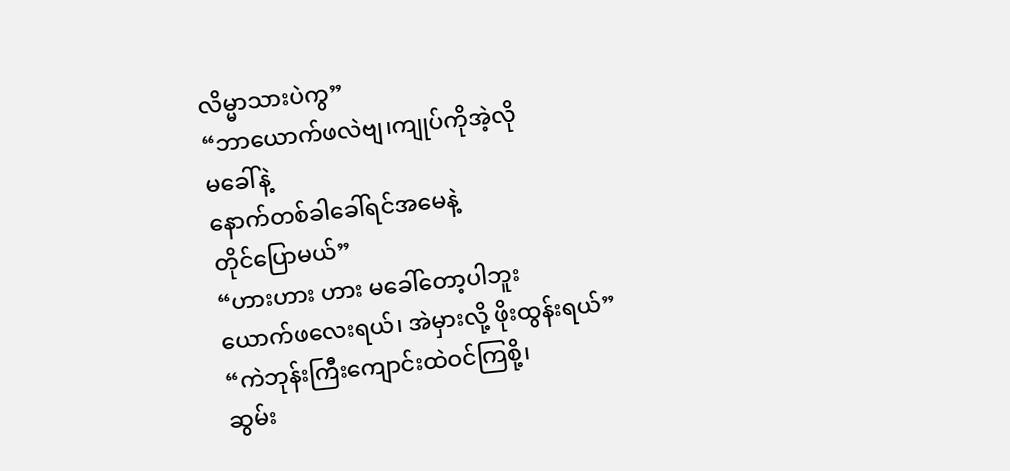လိမ္မာသားပဲကွ”
“ဘာယောက်ဖလဲဗျ၊ကျုပ်ကိုအဲ့လို
မခေါ်နဲ့
နောက်တစ်ခါခေါ်ရင်အမေနဲ့
တိုင်ပြောမယ်”
“ဟားဟား ဟား မခေါ်တော့ပါဘူး
ယောက်ဖလေးရယ်၊ အဲမှားလို့ ဖိုးထွန်းရယ်”
“ကဲဘုန်းကြီးကျောင်းထဲဝင်ကြစို့၊
ဆွမ်း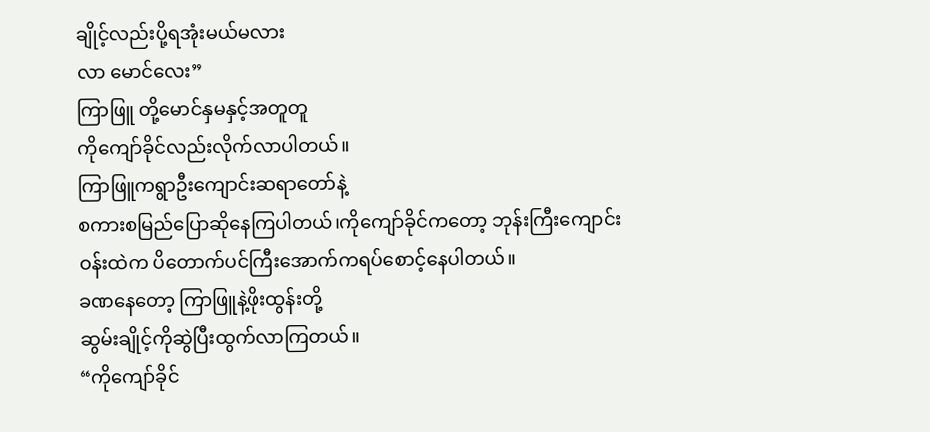ချိုင့်လည်းပို့ရအုံးမယ်မလား
လာ မောင်လေး”
ကြာဖြူ တို့မောင်နှမနှင့်အတူတူ
ကိုကျော်ခိုင်လည်းလိုက်လာပါတယ်။
ကြာဖြူကရွာဦးကျောင်းဆရာတော်နဲ့
စကားစမြည်ပြောဆိုနေကြပါတယ်၊ကိုကျော်ခိုင်ကတော့ ဘုန်းကြီးကျောင်းဝန်းထဲက ပိတောက်ပင်ကြီးအောက်ကရပ်စောင့်နေပါတယ်။
ခဏနေတော့ ကြာဖြူနဲ့ဖိုးထွန်းတို့
ဆွမ်းချိုင့်ကိုဆွဲပြီးထွက်လာကြတယ်။
“ကိုကျော်ခိုင်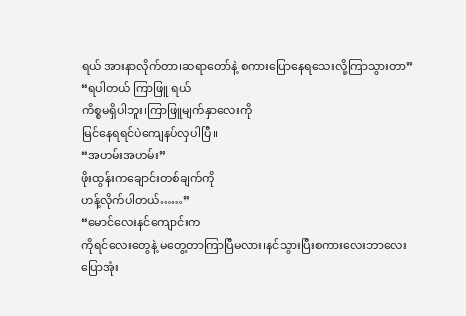ရယ် အားနာလိုက်တာ၊ဆရာတော်နဲ့ စကားပြောနေရသေးလို့ကြာသွားတာ”
“ရပါတယ် ကြာဖြူ ရယ်
ကိစ္စမရှိပါဘူး၊ကြာဖြူမျက်နှာလေးကို
မြင်နေရရင်ပဲကျေနပ်လှပါပြီ။
“အဟမ်းအဟမ်း”
ဖိုးထွန်းကချောင်းတစ်ချက်ကို
ဟန့်လိုက်ပါတယ်……”
“မောင်လေးနင်ကျောင်းက
ကိုရင်လေးတွေနဲ့ မတွေ့တာကြာပြီမလား၊နင်သွားပြီးစကားလေးဘာလေး
ပြောအုံး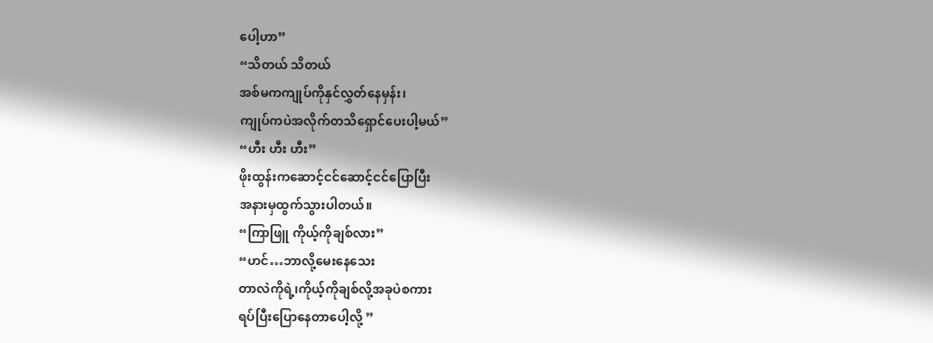ပေါ့ဟာ”
“သိတယ် သိတယ်
အစ်မကကျုပ်ကိုနှင်လွှတ်နေမှန်း၊
ကျုပ်ကပဲအလိုက်တသိရှောင်ပေးပါ့မယ်”
“ဟီး ဟီး ဟီး”
ဖိုးထွန်းကဆောင့်ငင်ဆောင့်ငင်ပြောပြီး
အနားမှထွက်သွားပါတယ်။
“ကြာဖြူ ကိုယ့်ကိုချစ်လား”
“ဟင်…ဘာလို့မေးနေသေး
တာလဲကိုရဲ့၊ကိုယ့်ကိုချစ်လို့အခုပဲစကား
ရပ်ပြီးပြောနေတာပေါ့လို့ ”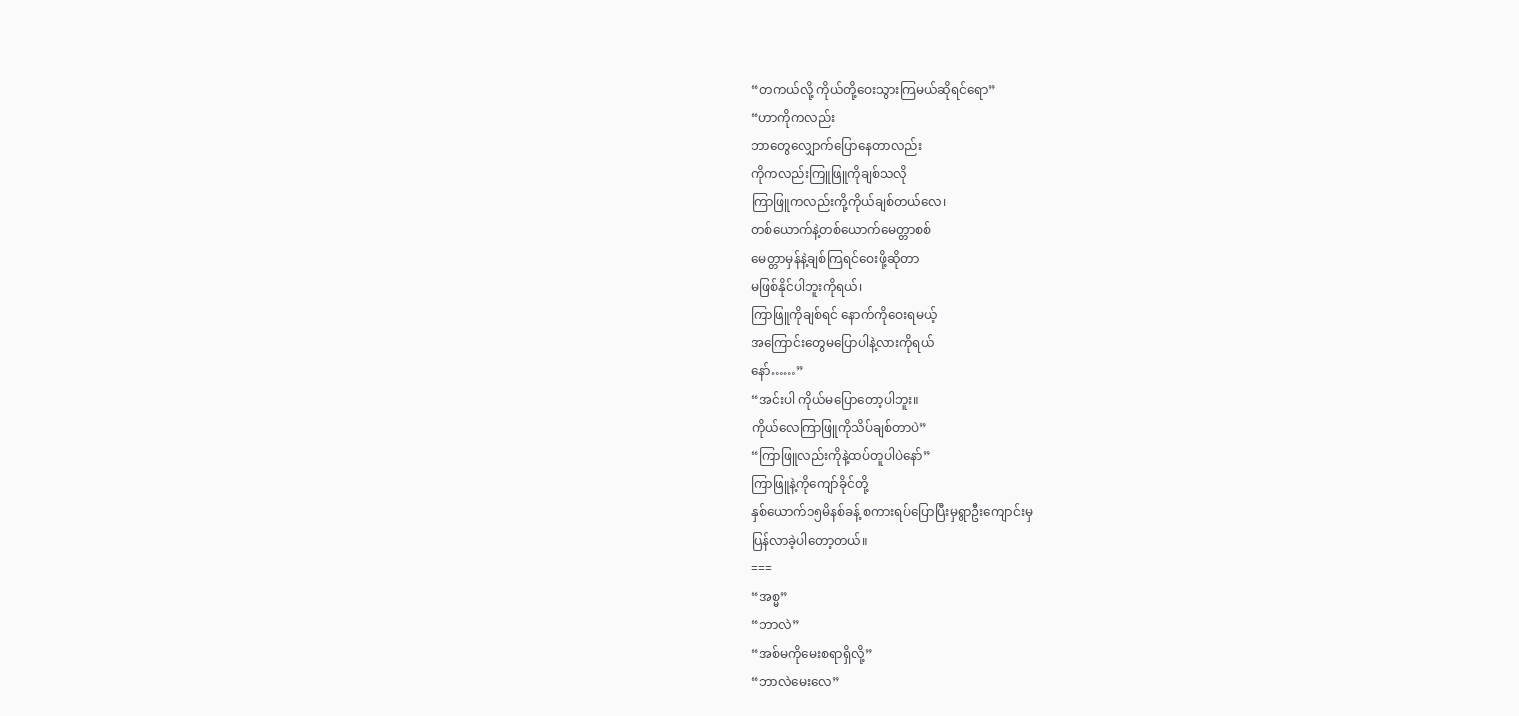“တကယ်လို့ ကိုယ်တို့ဝေးသွားကြမယ်ဆိုရင်ရော”
“ဟာကိုကလည်း
ဘာတွေလျှောက်ပြောနေတာလည်း
ကိုကလည်းကြူဖြူကိုချစ်သလို
ကြာဖြူကလည်းကို့ကိုယ်ချစ်တယ်လေ၊
တစ်ယောက်နဲ့တစ်ယောက်မေတ္တာစစ်
မေတ္တာမှန်နဲ့ချစ်ကြရင်ဝေးဖို့ဆိုတာ
မဖြစ်နိုင်ပါဘူးကိုရယ်၊
ကြာဖြူကိုချစ်ရင် နောက်ကိုဝေးရမယ့်
အကြောင်းတွေမပြောပါနဲ့လားကိုရယ်
နော်……”
“အင်းပါ ကိုယ်မပြောတော့ပါဘူး။
ကိုယ်လေကြာဖြူကိုသိပ်ချစ်တာပဲ”
“ကြာဖြူလည်းကိုနဲ့ထပ်တူပါပဲနော်”
ကြာဖြူနဲ့ကိုကျော်ခိုင်တို့
နှစ်ယောက်၁၅မိနစ်ခန့် စကားရပ်ပြောပြီးမှရွာဦးကျောင်းမှ
ပြန်လာခဲ့ပါတော့တယ်။
===
“အစ္မ”
“ဘာလဲ”
“အစ်မကိုမေးစရာရှိလို့”
“ဘာလဲမေးလေ”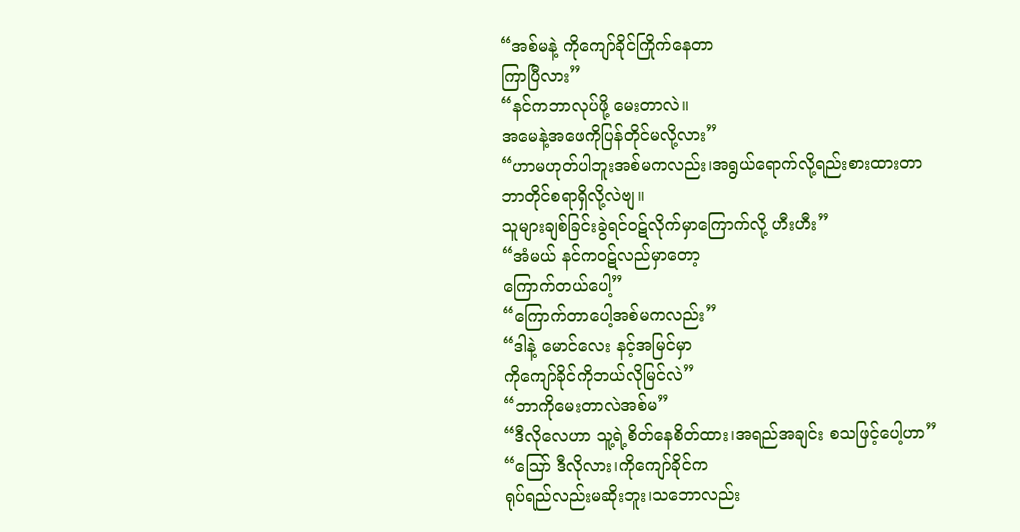“အစ်မနဲ့ ကိုကျော်ခိုင်ကြိုက်နေတာ
ကြာပြီလား”
“နင်ကဘာလုပ်ဖို့ မေးတာလဲ။
အမေနဲ့အဖေကိုပြန်တိုင်မလို့လား”
“ဟာမဟုတ်ပါဘူးအစ်မကလည်း၊အရွယ်ရောက်လို့ရည်းစားထားတာ
ဘာတိုင်စရာရှိလို့လဲဗျ။
သူများချစ်ခြင်းခွဲရင်ဝဋ်လိုက်မှာကြောက်လို့ ဟီးဟီး”
“အံမယ် နင်ကဝဋ်လည်မှာတော့
ကြောက်တယ်ပေါ့”
“ကြောက်တာပေါ့အစ်မကလည်း”
“ဒါနဲ့ မောင်လေး နင့်အမြင်မှာ
ကိုကျော်ခိုင်ကိုဘယ်လိုမြင်လဲ”
“ဘာကိုမေးတာလဲအစ်မ”
“ဒီလိုလေဟာ သူ့ရဲ့စိတ်နေစိတ်ထား၊အရည်အချင်း စသဖြင့်ပေါ့ဟာ”
“သြော် ဒီလိုလား၊ကိုကျော်ခိုင်က
ရုပ်ရည်လည်းမဆိုးဘူး၊သဘောလည်း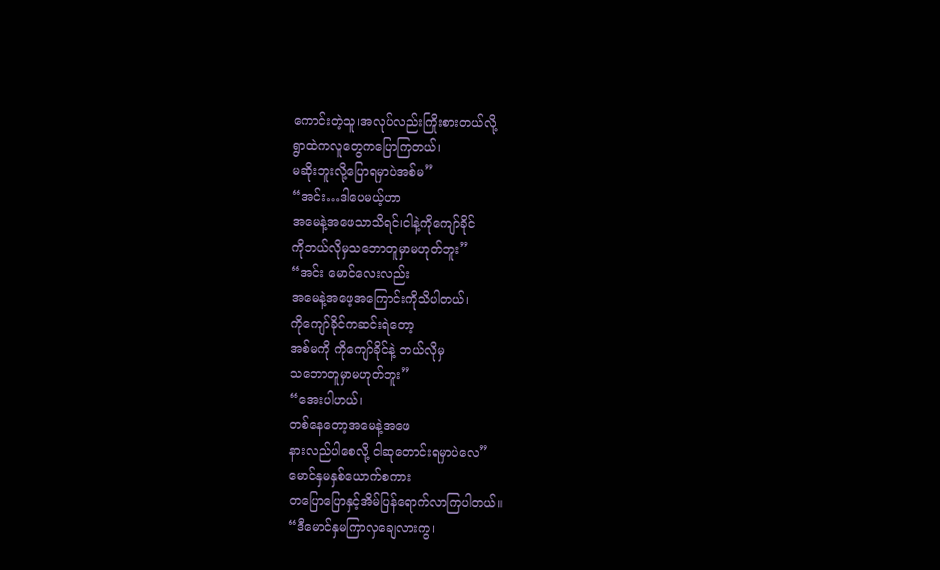ကောင်းတဲ့သူ၊အလုပ်လည်းကြိုးစားတယ်လို့
ရွာထဲကလူတွေကပြောကြတယ်၊
မဆိုးဘူးလို့ပြောရမှာပဲအစ်မ”
“အင်း…ဒါပေမယ့်ဟာ
အမေနဲ့အဖေသာသိရင်၊ငါနဲ့ကိုကျော်ခိုင်
ကိုဘယ်လိုမှသဘောတူမှာမဟုတ်ဘူး”
“အင်း မောင်လေးလည်း
အမေနဲ့အဖေ့အကြောင်းကိုသိပါတယ်၊
ကိုကျော်ခိုင်ကဆင်းရဲတော့
အစ်မကို ကိုကျော်ခိုင်နဲ့ ဘယ်လိုမှ
သဘောတူမှာမဟုတ်ဘူး”
“အေးပါဟယ်၊
တစ်နေတော့အမေနဲ့အဖေ
နားလည်ပါစေလို့ ငါဆုတောင်းရမှာပဲလေ”
မောင်နှမနှစ်ယောက်စကား
တပြောပြောနှင့်အိမ်ပြန်ရောက်လာကြပါတယ်။
“ဒီမောင်နှမကြာလှချေလားကွ၊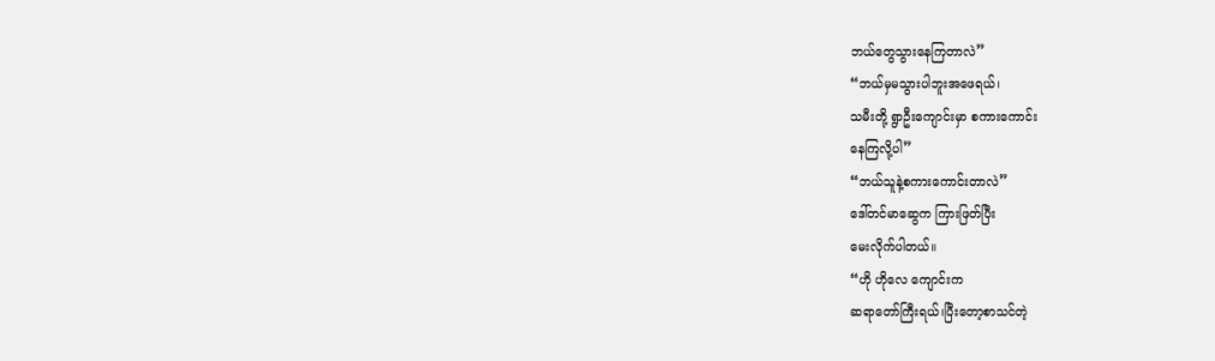ဘယ်တွေသွားနေကြတာလဲ”
“ဘယ်မှမသွားပါဘူးအဖေရယ်၊
သမီးတို့ ရွာဦးကျောင်းမှာ စကားကောင်း
နေကြလို့ပါ”
“ဘယ်သူနဲ့စကားကောင်းတာလဲ”
ဒေါ်တင်မာဆွေက ကြားဖြတ်ပြီး
မေးလိုက်ပါတယ်။
“ဟို ဟိုလေ ကျောင်းက
ဆရာတော်ကြီးရယ်၊ပြီးတော့စာသင်တဲ့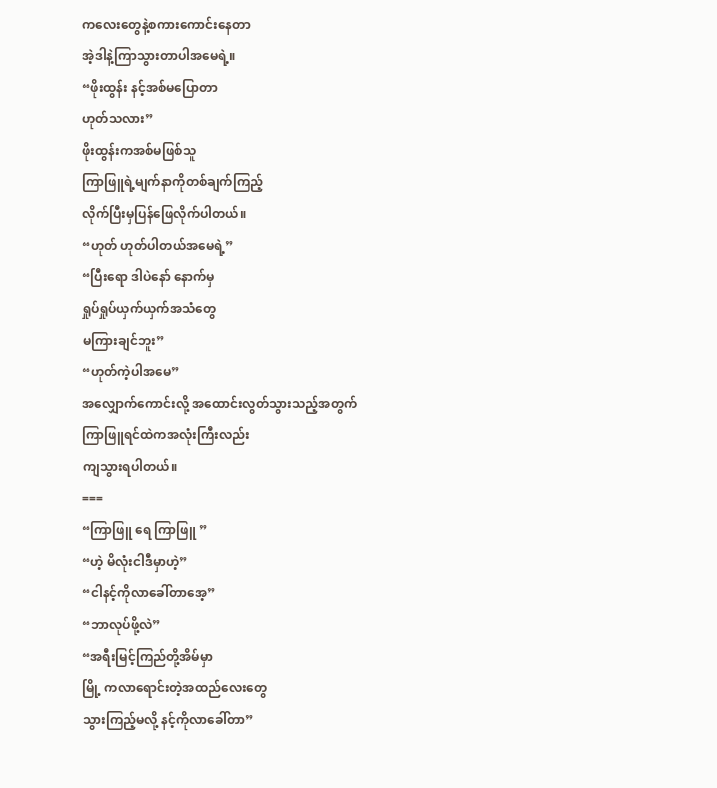ကလေးတွေနဲ့စကားကောင်းနေတာ
အဲ့ဒါနဲ့ကြာသွားတာပါအမေရဲ့။
“ဖိုးထွန်း နင့်အစ်မပြောတာ
ဟုတ်သလား”
ဖိုးထွန်းကအစ်မဖြစ်သူ
ကြာဖြူရဲ့မျက်နာကိုတစ်ချက်ကြည့်
လိုက်ပြီးမှပြန်ဖြေလိုက်ပါတယ်။
“ဟုတ် ဟုတ်ပါတယ်အမေရဲ့”
“ပြီးရော ဒါပဲနော် နောက်မှ
ရှုပ်ရှုပ်ယှက်ယှက်အသံတွေ
မကြားချင်ဘူး”
“ဟုတ်ကဲ့ပါအမေ”
အလျှောက်ကောင်းလို့ အထောင်းလွတ်သွားသည့်အတွက်
ကြာဖြူရင်ထဲကအလုံးကြီးလည်း
ကျသွားရပါတယ်။
===
“ကြာဖြူ ရေ ကြာဖြူ ”
“ဟဲ့ မိလုံးငါဒီမှာဟဲ့”
“ငါနင့်ကိုလာခေါ်တာအေ့”
“ဘာလုပ်ဖို့လဲ”
“အရီးမြင့်ကြည်တို့အိမ်မှာ
မြို့ ကလာရောင်းတဲ့အထည်လေးတွေ
သွားကြည့်မလို့ နင့်ကိုလာခေါ်တာ”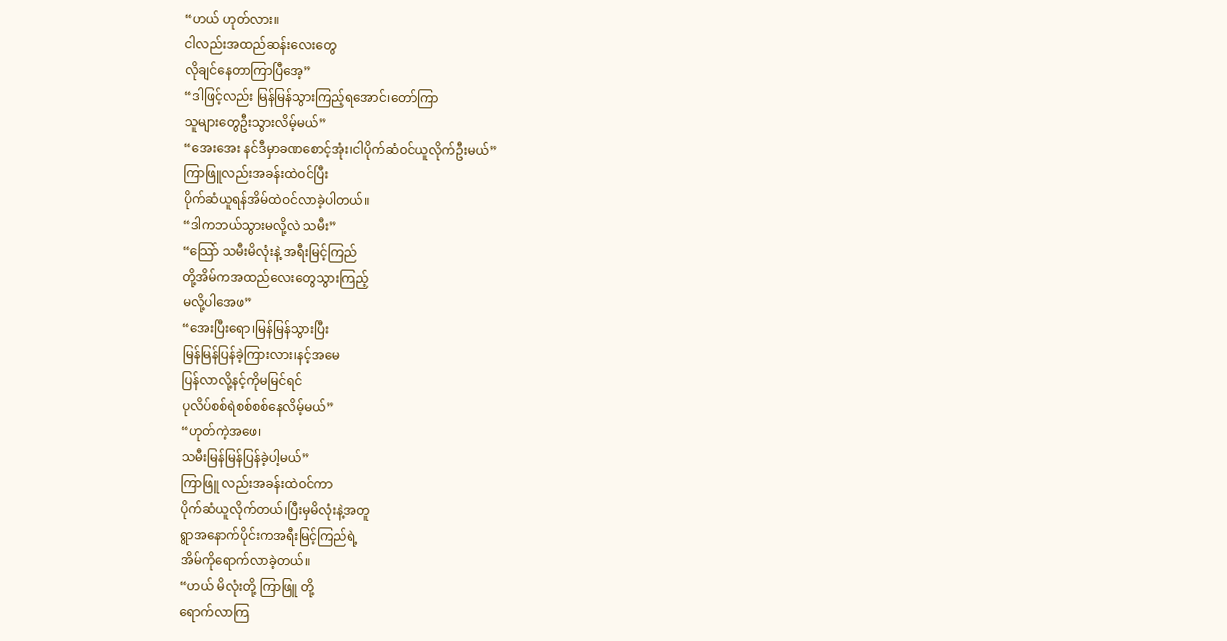“ဟယ် ဟုတ်လား။
ငါလည်းအထည်ဆန်းလေးတွေ
လိုချင်နေတာကြာပြီအေ့”
“ဒါဖြင့်လည်း မြန်မြန်သွားကြည့်ရအောင်၊တော်ကြာ
သူများတွေဦးသွားလိမ့်မယ်”
“အေးအေး နင်ဒီမှာခဏစောင့်အုံး၊ငါပိုက်ဆံဝင်ယူလိုက်ဦးမယ်”
ကြာဖြူလည်းအခန်းထဲဝင်ပြီး
ပိုက်ဆံယူရန်အိမ်ထဲဝင်လာခဲ့ပါတယ်။
“ဒါကဘယ်သွားမလို့လဲ သမီး”
“သြော် သမီးမိလုံးနဲ့ အရီးမြင့်ကြည်
တို့အိမ်ကအထည်လေးတွေသွားကြည့်
မလို့ပါအေဖ”
“အေးပြီးရော၊မြန်မြန်သွားပြီး
မြန်မြန်ပြန်ခဲ့ကြားလား၊နင့်အမေ
ပြန်လာလို့နင့်ကိုမမြင်ရင်
ပုလိပ်စစ်ရဲစစ်စစ်နေလိမ့်မယ်”
“ဟုတ်ကဲ့အဖေ၊
သမီးမြန်မြန်ပြန်ခဲ့ပါ့မယ်”
ကြာဖြူ လည်းအခန်းထဲဝင်ကာ
ပိုက်ဆံယူလိုက်တယ်၊ပြီးမှမိလုံးနဲ့အတူ
ရွာအနောက်ပိုင်းကအရီးမြင့်ကြည်ရဲ့
အိမ်ကိုရောက်လာခဲ့တယ်။
“ဟယ် မိလုံးတို့ ကြာဖြူ တို့
ရောက်လာကြ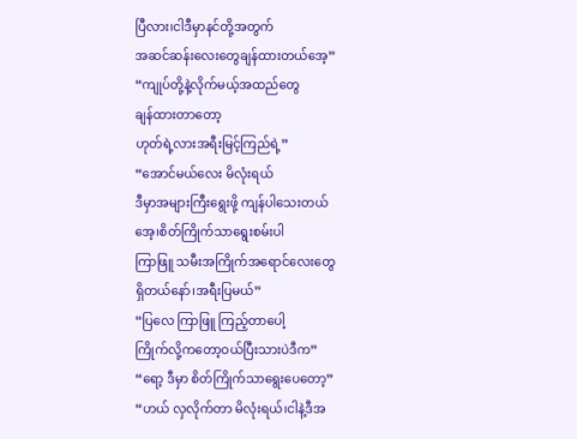ပြီလား၊ငါဒီမှာနင်တို့အတွက်
အဆင်ဆန်းလေးတွေချန်ထားတယ်အေ့”
“ကျုပ်တို့နဲ့လိုက်မယ့်အထည်တွေ
ချန်ထားတာတော့
ဟုတ်ရဲ့လားအရီးမြင့်ကြည်ရဲ့”
“အောင်မယ်လေး မိလုံးရယ်
ဒီမှာအများကြီးရွေးဖို့ ကျန်ပါသေးတယ်
အေ့၊စိတ်ကြိုက်သာရွေးစမ်းပါ
ကြာဖြူ သမီးအကြိုက်အရောင်လေးတွေ
ရှိတယ်နော်၊အရီးပြမယ်”
“ပြလေ ကြာဖြူ ကြည့်တာပေါ့
ကြိုက်လို့ကတော့ဝယ်ပြီးသားပဲဒီက”
“ရော့ ဒီမှာ စိတ်ကြိုက်သာရွေးပေတော့”
“ဟယ် လှလိုက်တာ မိလုံးရယ်၊ငါနဲ့ဒီအ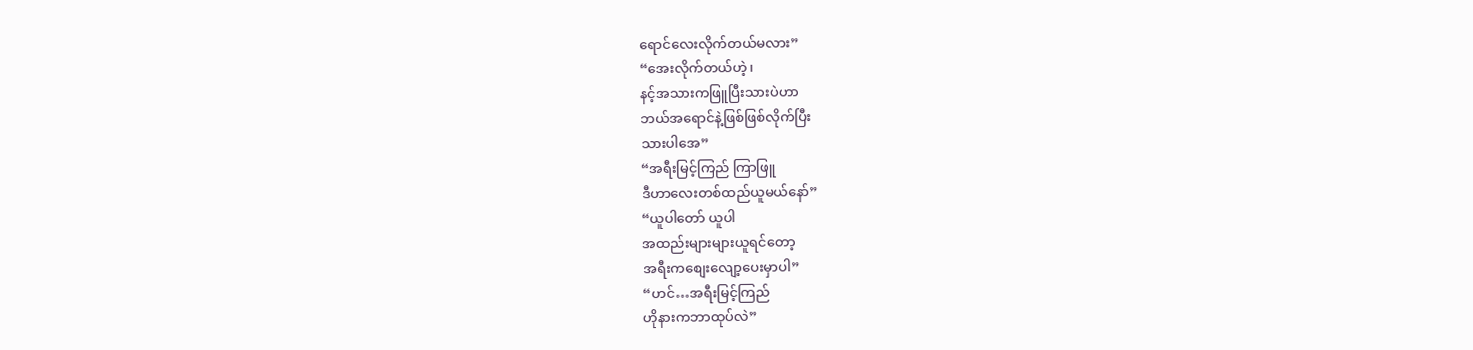ရောင်လေးလိုက်တယ်မလား”
“အေးလိုက်တယ်ဟဲ့၊
နင့်အသားကဖြူပြီးသားပဲဟာ
ဘယ်အရောင်နဲ့ဖြစ်ဖြစ်လိုက်ပြီး
သားပါအေ”
“အရီးမြင့်ကြည် ကြာဖြူ
ဒီဟာလေးတစ်ထည်ယူမယ်နော်”
“ယူပါတော် ယူပါ
အထည်းများများယူရင်တော့
အရီးကစျေးလျော့ပေးမှာပါ”
“ဟင်…အရီးမြင့်ကြည်
ဟိုနားကဘာထုပ်လဲ”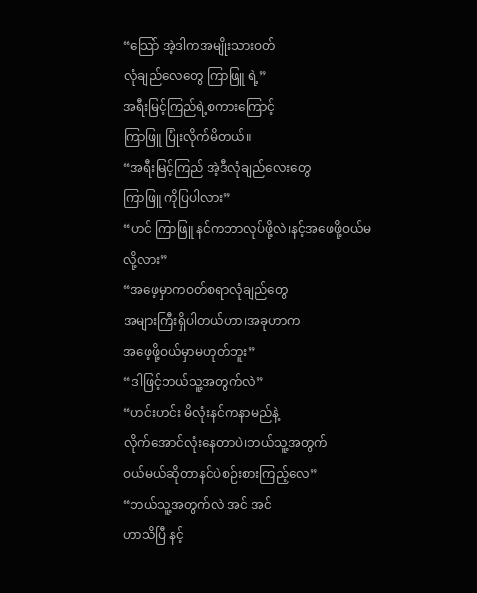“သြော် အဲ့ဒါကအမျိုးသားဝတ်
လုံချည်လေတွေ ကြာဖြူ ရဲ့”
အရီးမြင့်ကြည်ရဲ့စကားကြောင့်
ကြာဖြူ ပြုံးလိုက်မိတယ်။
“အရီးမြင့်ကြည် အဲ့ဒီလုံချည်လေးတွေ
ကြာဖြူ ကိုပြပါလား”
“ဟင် ကြာဖြူ နင်ကဘာလုပ်ဖို့လဲ၊နင့်အဖေဖို့ဝယ်မလို့လား”
“အဖေ့မှာကဝတ်စရာလုံချည်တွေ
အများကြီးရှိပါတယ်ဟာ၊အခုဟာက
အဖေ့ဖို့ဝယ်မှာမဟုတ်ဘူး”
“ဒါဖြင့်ဘယ်သူ့အတွက်လဲ”
“ဟင်းဟင်း မိလုံးနင်ကနာမည်နဲ့
လိုက်အောင်လုံးနေတာပဲ၊ဘယ်သူ့အတွက်
ဝယ်မယ်ဆိုတာနင်ပဲစဉ်းစားကြည့်လေ”
“ဘယ်သူ့အတွက်လဲ အင် အင်
ဟာသိပြီ နင့်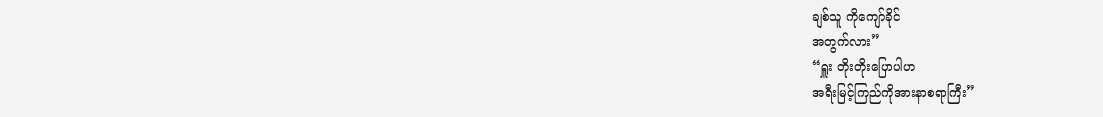ချစ်သူ ကိုကျော်ခိုင်
အတွက်လား”
“ရှူး တိုးတိုးပြောပါဟ
အရီးမြင့်ကြည်ကိုအားနာစရာကြီး”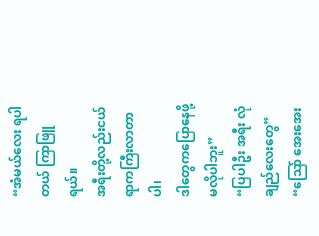“အံမယ်လေး ရပါတယ် ကြာဖြူ ရယ်။
အရီးတို့လည်းငယ်ရာကကြီးလာတာပါ၊
ဒါတွေကပြောနေဖို့ မလိုပါဘူး”
“ပြပါဦး အရီး လုံချည်လေးတွေ”
“သြော် အေးအေး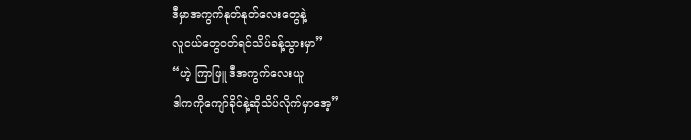ဒီမှာအကွက်နုတ်နုတ်လေးတွေနဲ့
လူငယ်တွေဝတ်ရင်သိပ်ခန့်သွားမှာ”
“ဟဲ့ ကြာဖြူ ဒီအကွက်လေးယူ
ဒါကကိုကျော်ခိုင်နဲ့ဆိုသိပ်လိုက်မှာအေ့”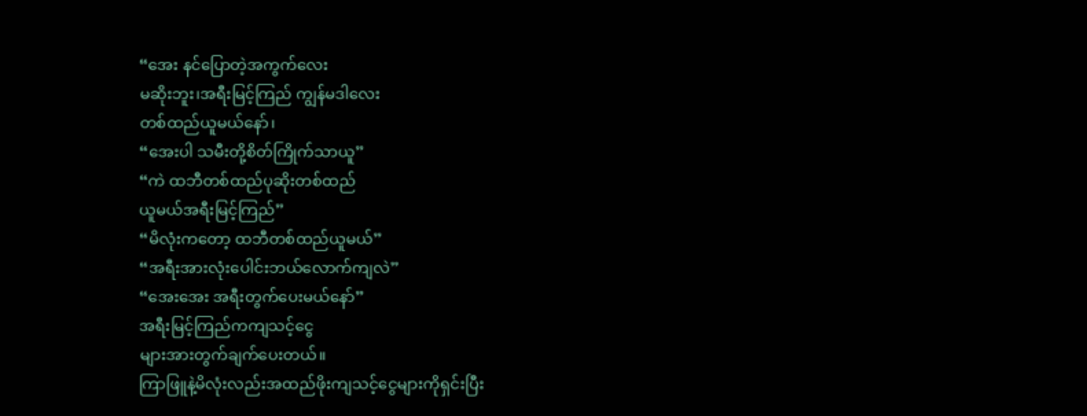“အေး နင်ပြောတဲ့အကွက်လေး
မဆိုးဘူး၊အရီးမြင့်ကြည် ကျွန်မဒါလေး
တစ်ထည်ယူမယ်နော်၊
“အေးပါ သမီးတို့စိတ်ကြိုက်သာယူ”
“ကဲ ထဘီတစ်ထည်ပုဆိုးတစ်ထည်
ယူမယ်အရီးမြင့်ကြည်”
“မိလုံးကတော့ ထဘီတစ်ထည်ယူမယ်”
“အရီးအားလုံးပေါင်းဘယ်လောက်ကျလဲ”
“အေးအေး အရီးတွက်ပေးမယ်နော်”
အရီးမြင့်ကြည်ကကျသင့်ငွေ
များအားတွက်ချက်ပေးတယ်။
ကြာဖြူနဲ့မိလုံးလည်းအထည်ဖိုးကျသင့်ငွေများကိုရှင်းပြီး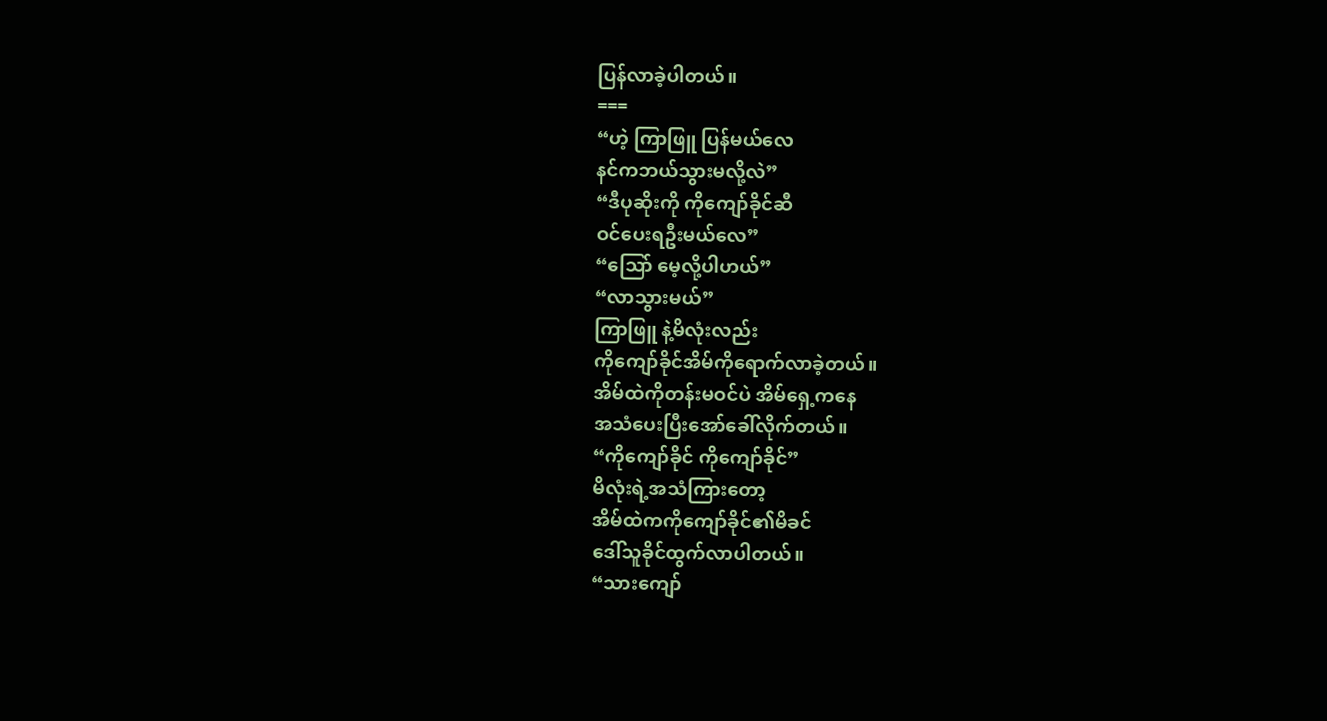ပြန်လာခဲ့ပါတယ်။
===
“ဟဲ့ ကြာဖြူ ပြန်မယ်လေ
နင်ကဘယ်သွားမလို့လဲ”
“ဒီပုဆိုးကို ကိုကျော်ခိုင်ဆီ
ဝင်ပေးရဦးမယ်လေ”
“သြော် မေ့လို့ပါဟယ်”
“လာသွားမယ်”
ကြာဖြူ နဲ့မိလုံးလည်း
ကိုကျော်ခိုင်အိမ်ကိုရောက်လာခဲ့တယ်။
အိမ်ထဲကိုတန်းမဝင်ပဲ အိမ်ရှေ့ကနေ
အသံပေးပြီးအော်ခေါ်လိုက်တယ်။
“ကိုကျော်ခိုင် ကိုကျော်ခိုင်”
မိလုံးရဲ့အသံကြားတော့
အိမ်ထဲကကိုကျော်ခိုင်၏မိခင်
ဒေါ်သူခိုင်ထွက်လာပါတယ်။
“သားကျော်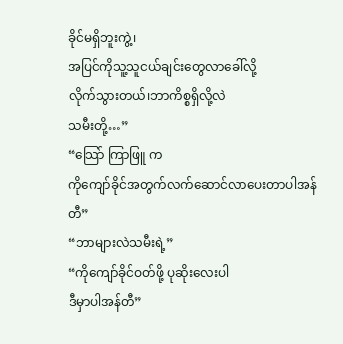ခိုင်မရှိဘူးကွဲ့၊
အပြင်ကိုသူ့သူငယ်ချင်းတွေလာခေါ်လို့
လိုက်သွားတယ်၊ဘာကိစ္စရှိလို့လဲ
သမီးတို့…”
“သြော် ကြာဖြူ က
ကိုကျော်ခိုင်အတွက်လက်ဆောင်လာပေးတာပါအန်တီ”
“ဘာများလဲသမီးရဲ့”
“ကိုကျော်ခိုင်ဝတ်ဖို့ ပုဆိုးလေးပါ
ဒီမှာပါအန်တီ”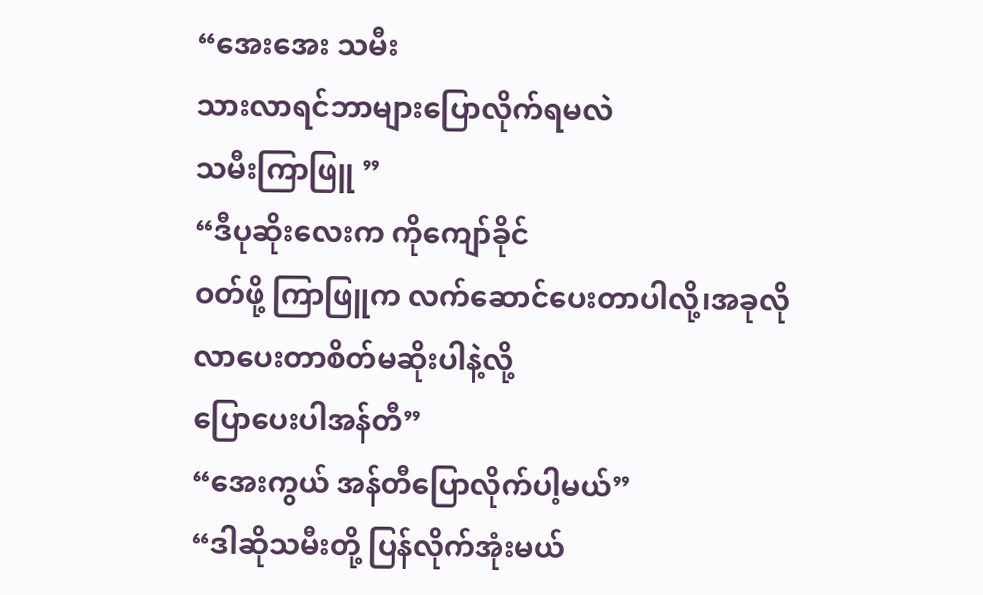“အေးအေး သမီး
သားလာရင်ဘာများပြောလိုက်ရမလဲ
သမီးကြာဖြူ ”
“ဒီပုဆိုးလေးက ကိုကျော်ခိုင်
ဝတ်ဖို့ ကြာဖြူက လက်ဆောင်ပေးတာပါလို့၊အခုလိုလာပေးတာစိတ်မဆိုးပါနဲ့လို့
ပြောပေးပါအန်တီ”
“အေးကွယ် အန်တီပြောလိုက်ပါ့မယ်”
“ဒါဆိုသမီးတို့ ပြန်လိုက်အုံးမယ်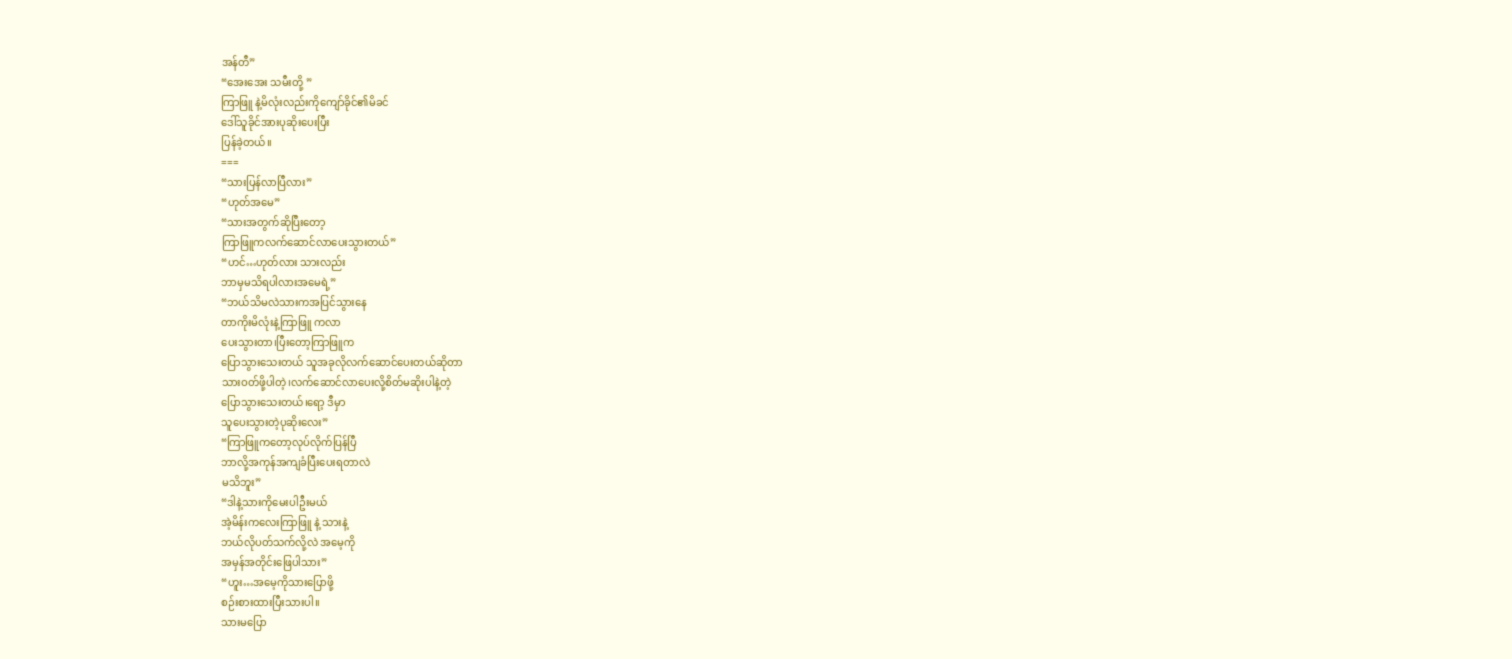အန်တီ”
“အေးအေး သမီးတို့ ”
ကြာဖြူ နဲ့မိလုံးလည်းကိုကျော်ခိုင်၏မိခင်
ဒေါ်သူခိုင်အားပုဆိုးပေးပြီး
ပြန်ခဲ့တယ်။
===
“သားပြန်လာပြီလား”
“ဟုတ်အမေ”
“သားအတွက်ဆိုပြီးတော့
ကြာဖြူကလက်ဆောင်လာပေးသွားတယ်”
“ဟင်…ဟုတ်လား သားလည်း
ဘာမှမသိရပါလားအမေရဲ့”
“ဘယ်သိမလဲသားကအပြင်သွားနေ
တာကိုးမိလုံးနဲ့ကြာဖြူ ကလာ
ပေးသွားတာ၊ပြီးတော့ကြာဖြူက
ပြောသွားသေးတယ် သူအခုလိုလက်ဆောင်ပေးတယ်ဆိုတာ
သားဝတ်ဖို့ပါတဲ့၊လက်ဆောင်လာပေးလို့စိတ်မဆိုးပါနဲ့တဲ့
ပြောသွားသေးတယ်၊ရော့ ဒီမှာ
သူပေးသွားတဲ့ပုဆိုးလေး”
“ကြာဖြူကတော့လုပ်လိုက်ပြန်ပြီ
ဘာလို့အကုန်အကျခံပြီးပေးရတာလဲ
မသိဘူး”
“ဒါနဲ့သားကိုမေးပါဦးမယ်
အဲ့မိန်းကလေးကြာဖြူ နဲ့ သားနဲ့
ဘယ်လိုပတ်သက်လို့လဲ အမေ့ကို
အမှန်အတိုင်းဖြေပါသား”
“ဟူး…အမေ့ကိုသားပြောဖို့
စဉ်းစားထားပြီးသားပါ။
သားမပြော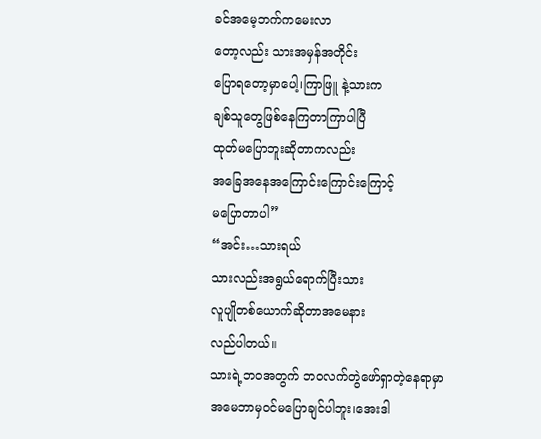ခင်အမေ့ဘက်ကမေးလာ
တော့လည်း သားအမှန်အတိုင်း
ပြောရတော့မှာပေါ့၊ကြာဖြူ နဲ့သားက
ချစ်သူတွေဖြစ်နေကြတာကြာပါပြီ
ထုတ်မပြောဘူးဆိုတာကလည်း
အခြေအနေအကြောင်းကြောင်းကြောင့်
မပြောတာပါ”
“အင်း…သားရယ်
သားလည်းအရွယ်ရောက်ပြီးသား
လူပျိုတစ်ယောက်ဆိုတာအမေနား
လည်ပါတယ်။
သားရဲ့ဘဝအတွက် ဘဝလက်တွဲဖော်ရှာတဲ့နေရာမှာ
အမေဘာမှဝင်မပြောချင်ပါဘူး၊အေးဒါ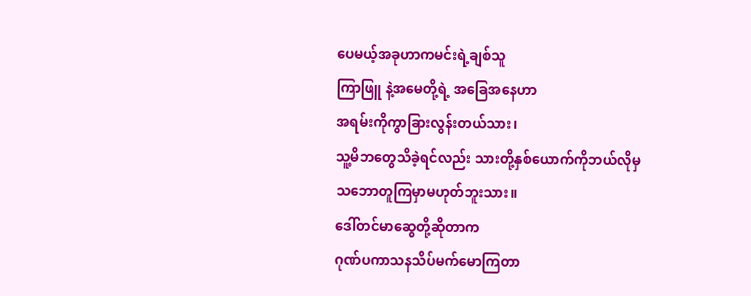ပေမယ့်အခုဟာကမင်းရဲ့ချစ်သူ
ကြာဖြူ နဲ့အမေတို့ရဲ့ အခြေအနေဟာ
အရမ်းကိုကွာခြားလွန်းတယ်သား၊
သူ့မိဘတွေသိခဲ့ရင်လည်း သားတို့နှစ်ယောက်ကိုဘယ်လိုမှ
သဘောတူကြမှာမဟုတ်ဘူးသား။
ဒေါ်တင်မာဆွေတို့ဆိုတာက
ဂုဏ်ပကာသနသိပ်မက်မောကြတာ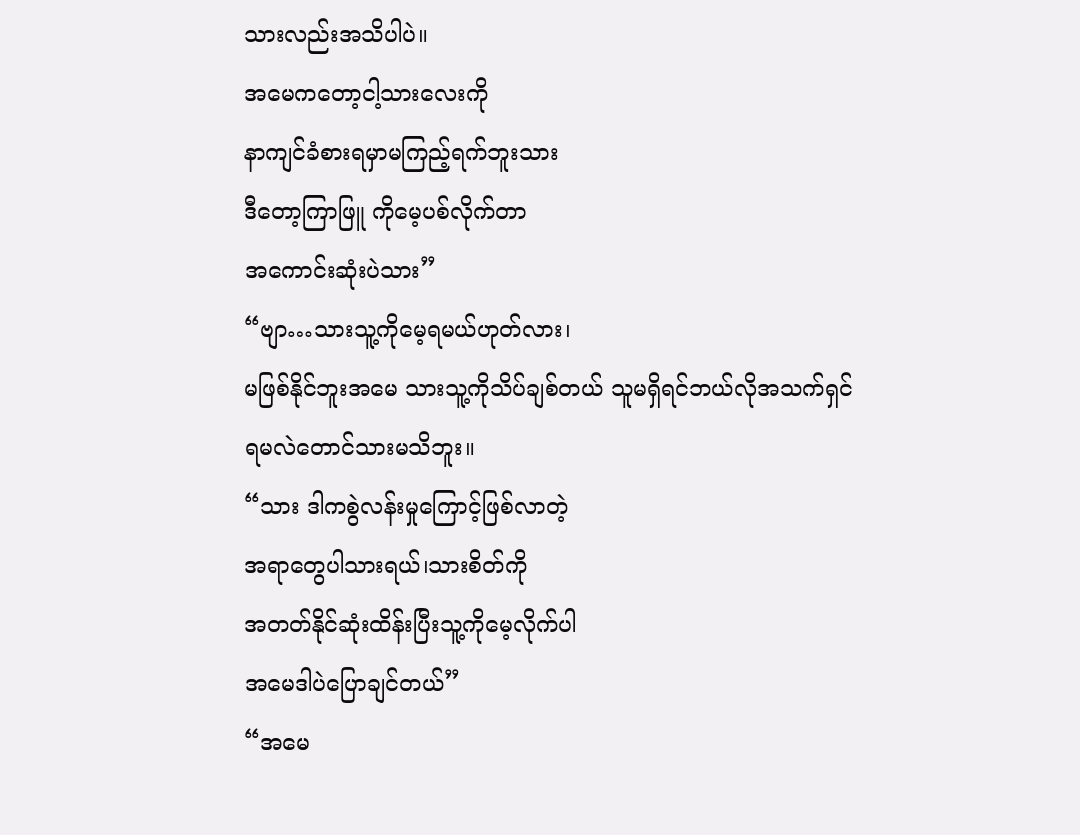သားလည်းအသိပါပဲ။
အမေကတော့ငါ့သားလေးကို
နာကျင်ခံစားရမှာမကြည့်ရက်ဘူးသား
ဒီတော့ကြာဖြူ ကိုမေ့ပစ်လိုက်တာ
အကောင်းဆုံးပဲသား”
“ဗျာ…သားသူ့ကိုမေ့ရမယ်ဟုတ်လား၊
မဖြစ်နိုင်ဘူးအမေ သားသူ့ကိုသိပ်ချစ်တယ် သူမရှိရင်ဘယ်လိုအသက်ရှင်
ရမလဲတောင်သားမသိဘူး။
“သား ဒါကစွဲလန်းမှုကြောင့်ဖြစ်လာတဲ့
အရာတွေပါသားရယ်၊သားစိတ်ကို
အတတ်နိုင်ဆုံးထိန်းပြီးသူ့ကိုမေ့လိုက်ပါ
အမေဒါပဲပြောချင်တယ်”
“အမေ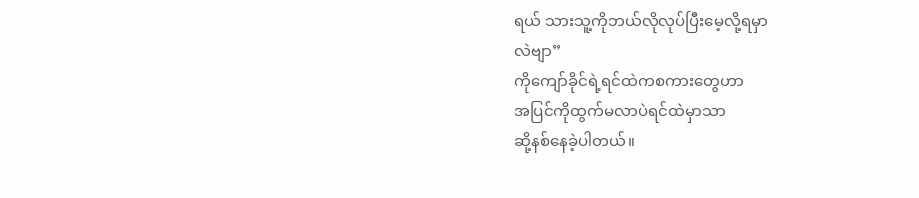ရယ် သားသူ့ကိုဘယ်လိုလုပ်ပြီးမေ့လို့ရမှာ
လဲဗျာ”
ကိုကျော်ခိုင်ရဲ့ရင်ထဲကစကားတွေဟာ
အပြင်ကိုထွက်မလာပဲရင်ထဲမှာသာ
ဆို့နစ်နေခဲ့ပါတယ်။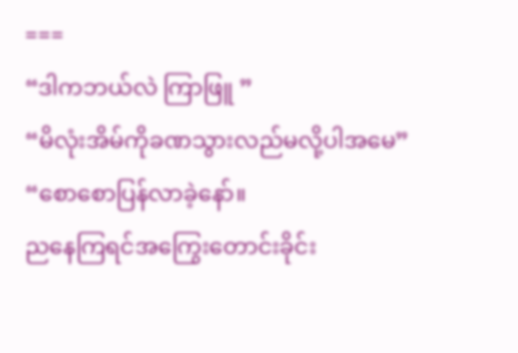===
“ဒါကဘယ်လဲ ကြာဖြူ ”
“မိလုံးအိမ်ကိုခဏသွားလည်မလို့ပါအမေ”
“စောစောပြန်လာခဲ့နော်။
ညနေကြရင်အကြွေးတောင်းခိုင်း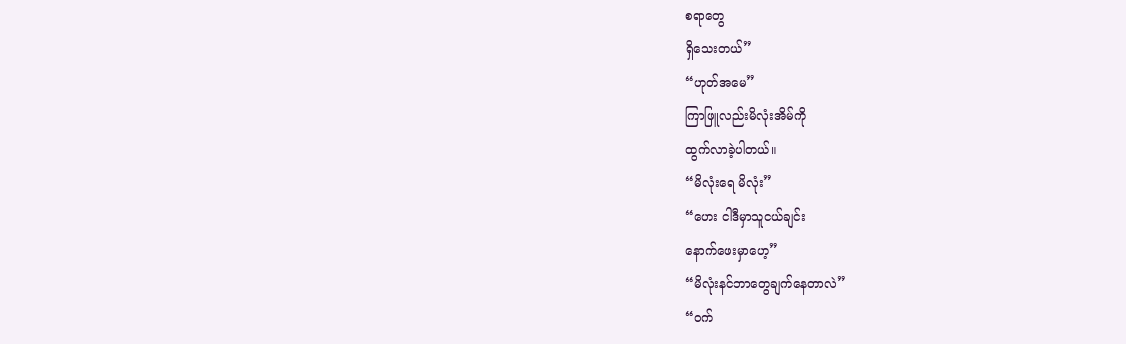စရာတွေ
ရှိသေးတယ်”
“ဟုတ်အမေ”
ကြာဖြူလည်းမိလုံးအိမ်ကို
ထွက်လာခဲ့ပါတယ်။
“မိလုံးရေ မိလုံး”
“ဟေး ငါဒီမှာသူငယ်ချင်း
နောက်ဖေးမှာဟေ့”
“မိလုံးနင်ဘာတွေချက်နေတာလဲ”
“ဝက်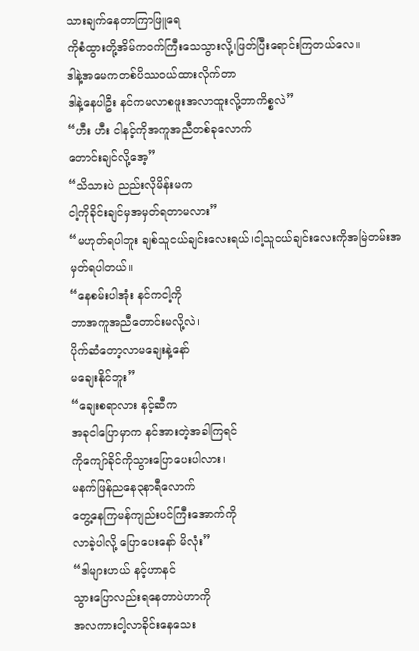သားချက်နေတာကြာဖြူရေ
ကိုစံထွားတို့အိမ်ကဝက်ကြီးသေသွားလို့၊ဖြတ်ပြီးရောင်းကြတယ်လေ။
ဒါနဲ့အမေကတစ်ပိဿဝယ်ထားလိုက်တာ
ဒါနဲ့နေပါဦး နင်ကမလာစဖူးအလာထူးလို့ဘာကိစ္စလဲ”
“ဟီး ဟီး ငါနင့်ကိုအကူအညီတစ်ခုလောက်
တောင်းချင်လို့အေ့”
“သိသားပဲ ညည်းလိုမိန်းမက
ငါ့ကိုခိုင်းချင်မှအမှတ်ရတာမလား”
“မဟုတ်ရပါဘူး ချစ်သူငယ်ချင်းလေးရယ်၊ငါ့သူငယ်ချင်းလေးကိုအမြဲတမ်းအမှတ်ရပါတယ်။
“နေစမ်းပါအုံး နင်ကငါ့ကို
ဘာအကူအညီတောင်းမလို့လဲ၊
ပိုက်ဆံတော့လာမချေးနဲ့နော်
မချေးနိုင်ဘူး”
“ချေးစရာလား နင့်ဆီက
အခုငါပြောမှာက နင်အားတဲ့အခါကြရင်
ကိုကျော်ခိုင်ကိုသွားပြောပေးပါလား၊
မနက်ဖြန်ညနေ၃နာရီလောက်
တွေ့နေကြမန်ကျည်းပင်ကြီးအောက်ကို
လာခဲ့ပါလို့ ပြောပေးနော် မိလုံး”
“ဒါများဟယ် နင့်ဟာနင်
သွားပြောလည်းရနေတာပဲဟာကို
အလကားငါ့လာခိုင်းနေသေး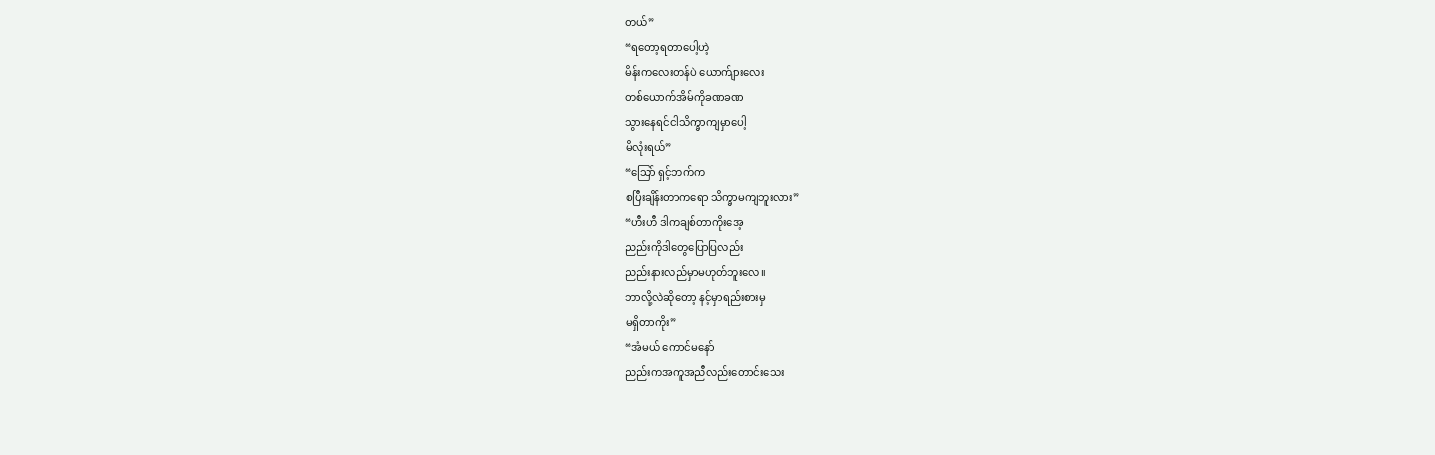တယ်”
“ရတော့ရတာပေါ့ဟဲ့
မိန်းကလေးတန်ပဲ ယောက်ျားလေး
တစ်ယောက်အိမ်ကိုခဏခဏ
သွားနေရင်ငါသိက္ခာကျမှာပေါ့
မိလုံးရယ်”
“သြော် ရှင့်ဘက်က
စပြီးချိန်းတာကရော သိက္ခာမကျဘူးလား”
“ဟီးဟီ ဒါကချစ်တာကိုးအေ့
ညည်းကိုဒါတွေပြောပြလည်း
ညည်းနားလည်မှာမဟုတ်ဘူးလေ။
ဘာလို့လဲဆိုတော့ နင့်မှာရည်းစားမှ
မရှိတာကိုး”
“အံမယ် ကောင်မနော်
ညည်းကအကူအညီလည်းတောင်းသေး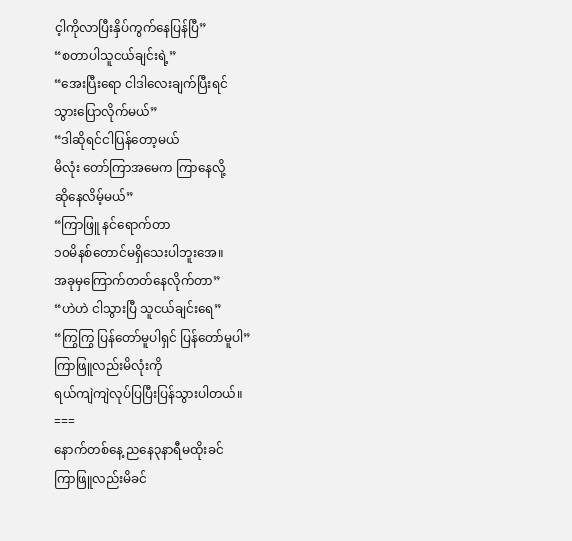င့ါကိုလာပြီးနှိပ်ကွက်နေပြန်ပြီ”
“စတာပါသူငယ်ချင်းရဲ့”
“အေးပြီးရော ငါဒါလေးချက်ပြီးရင်
သွားပြောလိုက်မယ်”
“ဒါဆိုရင်ငါပြန်တော့မယ်
မိလုံး တော်ကြာအမေက ကြာနေလို့
ဆိုနေလိမ့်မယ်”
“ကြာဖြူ နင်ရောက်တာ
၁၀မိနစ်တောင်မရှိသေးပါဘူးအေ။
အခုမှကြောက်တတ်နေလိုက်တာ”
“ဟဲဟဲ ငါသွားပြီ သူငယ်ချင်းရေ”
“ကြွကြွ ပြန်တော်မူပါရှင် ပြန်တော်မူပါ”
ကြာဖြူလည်းမိလုံးကို
ရယ်ကျဲကျဲလုပ်ပြပြီးပြန်သွားပါတယ်။
===
နောက်တစ်နေ့ ညနေ၃နာရီမထိုးခင်
ကြာဖြူလည်းမိခင်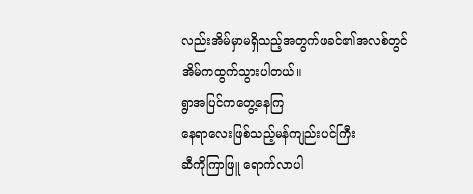လည်းအိမ်မှာမရှိသည့်အတွက်ဖခင်၏အလစ်တွင်
အိမ်ကထွက်သွားပါတယ်။
ရွာအပြင်ကတွေ့နေကြ
နေရာလေးဖြစ်သည့်မန်ကျည်းပင်ကြီး
ဆီကိုကြာဖြူ ရောက်လာပါ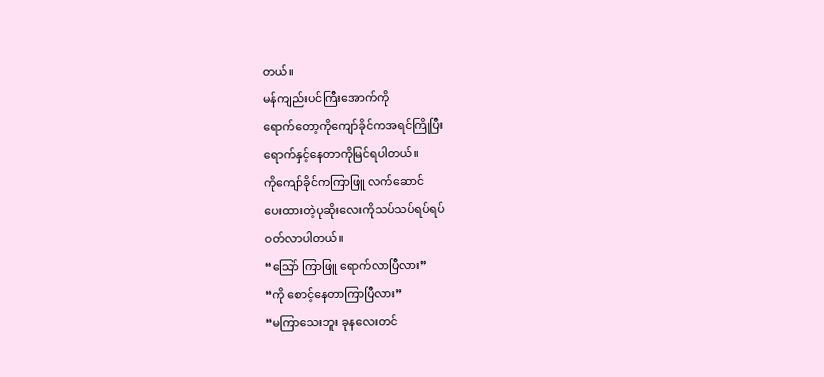တယ်။
မန်ကျည်းပင်ကြီးအောက်ကို
ရောက်တော့ကိုကျော်ခိုင်ကအရင်ကြိုပြီး
ရောက်နှင့်နေတာကိုမြင်ရပါတယ်။
ကိုကျော်ခိုင်ကကြာဖြူ လက်ဆောင်
ပေးထားတဲ့ပုဆိုးလေးကိုသပ်သပ်ရပ်ရပ်
ဝတ်လာပါတယ်။
“သြော် ကြာဖြူ ရောက်လာပြီလား”
“ကို စောင့်နေတာကြာပြီလား”
“မကြာသေးဘူး ခုနလေးတင်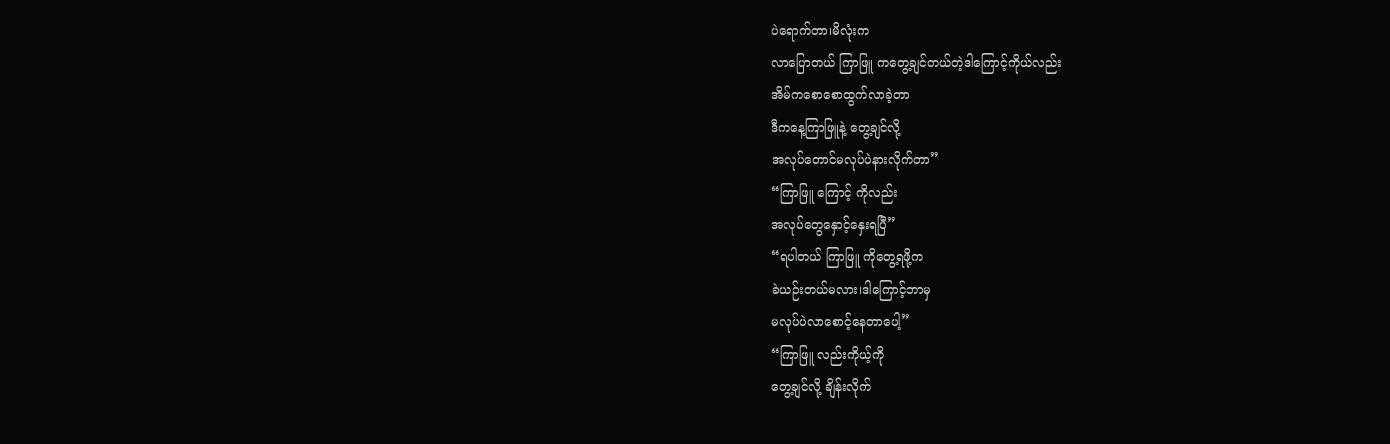ပဲရောက်တာ၊မိလုံးက
လာပြောတယ် ကြာဖြူ ကတွေ့ချင်တယ်တဲ့ဒါကြောင့်ကိုယ်လည်း
အိမ်ကစောစောထွက်လာခဲ့တာ
ဒီကနေ့ကြာဖြူနဲ့ တွေ့ချင်လို့
အလုပ်တောင်မလုပ်ပဲနားလိုက်တာ”
“ကြာဖြူ ကြောင့် ကိုလည်း
အလုပ်တွေနှောင့်နှေးရပြီ”
“ရပါတယ် ကြာဖြူ ကိုတွေ့ရဖို့က
ခဲယဉ်းတယ်မလား၊ဒါကြောင့်ဘာမှ
မလုပ်ပဲလာစောင့်နေတာပေါ့”
“ကြာဖြူ လည်းကိုယ့်ကို
တွေ့ချင်လို့ ချိန်းလိုက်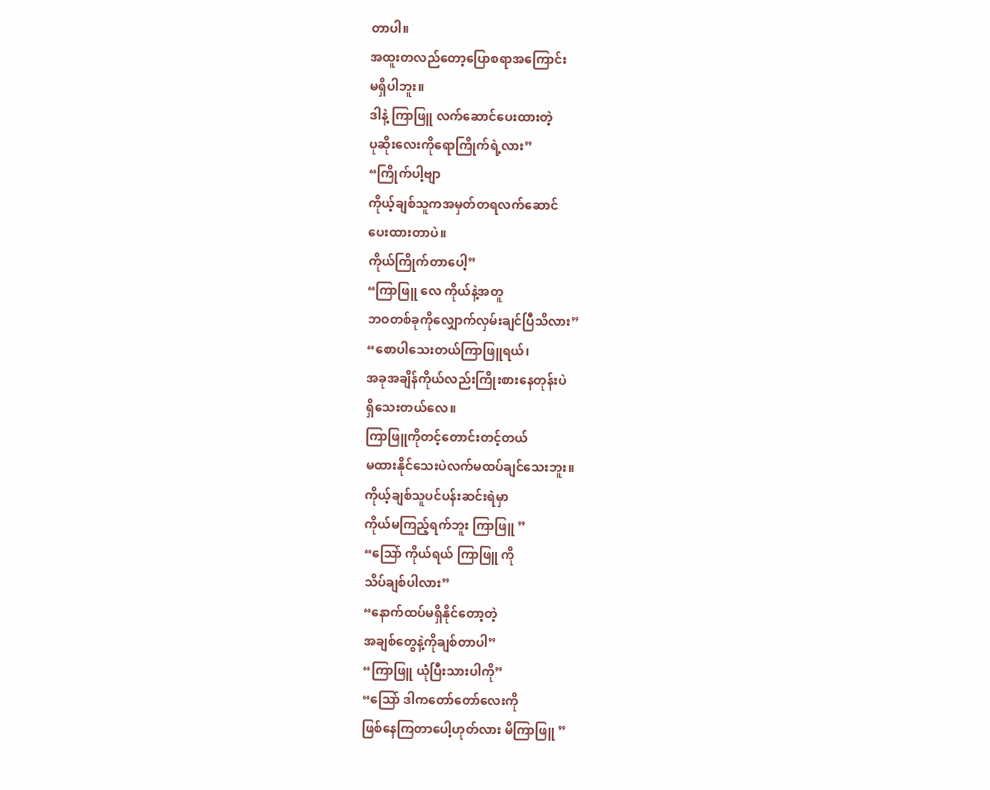တာပါ။
အထူးတလည်တော့ပြောစရာအကြောင်း
မရှိပါဘူး။
ဒါနဲ့ ကြာဖြူ လက်ဆောင်ပေးထားတဲ့
ပုဆိုးလေးကိုရောကြိုက်ရဲ့လား”
“ကြိုက်ပါ့ဗျာ
ကိုယ့်ချစ်သူကအမှတ်တရလက်ဆောင်
ပေးထားတာပဲ။
ကိုယ်ကြိုက်တာပေါ့”
“ကြာဖြူ လေ ကိုယ်နဲ့အတူ
ဘဝတစ်ခုကိုလျှောက်လှမ်းချင်ပြီသိလား”
“စောပါသေးတယ်ကြာဖြူရယ်၊
အခုအချိန်ကိုယ်လည်းကြိုးစားနေတုန်းပဲ
ရှိသေးတယ်လေ။
ကြာဖြူကိုတင့်တောင်းတင့်တယ်
မထားနိုင်သေးပဲလက်မထပ်ချင်သေးဘူး။
ကိုယ့်ချစ်သူပင်ပန်းဆင်းရဲမှာ
ကိုယ်မကြည့်ရက်ဘူး ကြာဖြူ ”
“သြော် ကိုယ်ရယ် ကြာဖြူ ကို
သိပ်ချစ်ပါလား”
“နောက်ထပ်မရှိနိုင်တော့တဲ့
အချစ်တွေနဲ့ကိုချစ်တာပါ”
“ကြာဖြူ ယုံပြီးသားပါကို”
“သြော် ဒါကတော်တော်လေးကို
ဖြစ်နေကြတာပေါ့ဟုတ်လား မိကြာဖြူ ”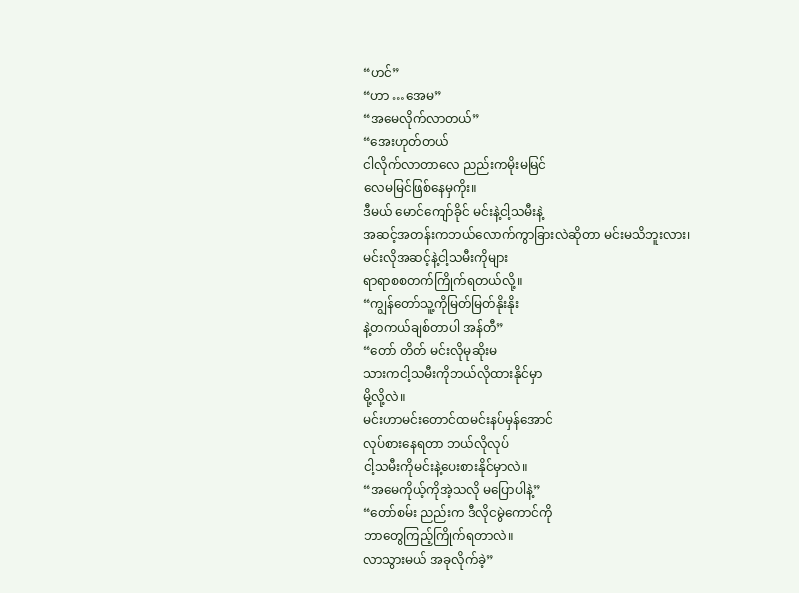“ဟင်”
“ဟာ …အေမ”
“အမေလိုက်လာတယ်”
“အေးဟုတ်တယ်
ငါလိုက်လာတာလေ ညည်းကမိုးမမြင်
လေမမြင်ဖြစ်နေမှကိုး။
ဒီမယ် မောင်ကျော်ခိုင် မင်းနဲ့ငါ့သမီးနဲ့
အဆင့်အတန်းကဘယ်လောက်ကွာခြားလဲဆိုတာ မင်းမသိဘူးလား၊
မင်းလိုအဆင့်နဲ့ငါ့သမီးကိုများ
ရာရာစစတက်ကြိုက်ရတယ်လို့။
“ကျွန်တော်သူ့ကိုမြတ်မြတ်နိုးနိုး
နဲ့တကယ်ချစ်တာပါ အန်တီ”
“တော် တိတ် မင်းလိုမုဆိုးမ
သားကငါ့သမီးကိုဘယ်လိုထားနိုင်မှာ
မို့လို့လဲ။
မင်းဟာမင်းတောင်ထမင်းနပ်မှန်အောင်
လုပ်စားနေရတာ ဘယ်လိုလုပ်
ငါ့သမီးကိုမင်းနဲ့ပေးစားနိုင်မှာလဲ။
“အမေကိုယ့်ကိုအဲ့သလို မပြောပါနဲ့”
“တော်စမ်း ညည်းက ဒီလိုငမွဲကောင်ကို
ဘာတွေကြည့်ကြိုက်ရတာလဲ။
လာသွားမယ် အခုလိုက်ခဲ့”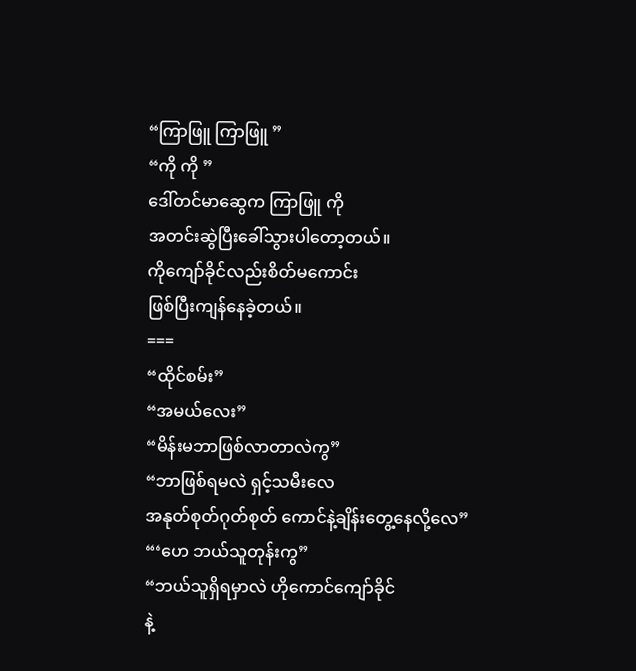“ကြာဖြူ ကြာဖြူ ”
“ကို ကို ”
ဒေါ်တင်မာဆွေက ကြာဖြူ ကို
အတင်းဆွဲပြီးခေါ်သွားပါတော့တယ်။
ကိုကျော်ခိုင်လည်းစိတ်မကောင်း
ဖြစ်ပြီးကျန်နေခဲ့တယ်။
===
“ထိုင်စမ်း”
“အမယ်လေး”
“မိန်းမဘာဖြစ်လာတာလဲကွ”
“ဘာဖြစ်ရမလဲ ရှင့်သမီးလေ
အနုတ်စုတ်ဂုတ်စုတ် ကောင်နဲ့ချိန်းတွေ့နေလို့လေ”
“‘ဟေ ဘယ်သူတုန်းကွ”
“ဘယ်သူရှိရမှာလဲ ဟိုကောင်ကျော်ခိုင်
နဲ့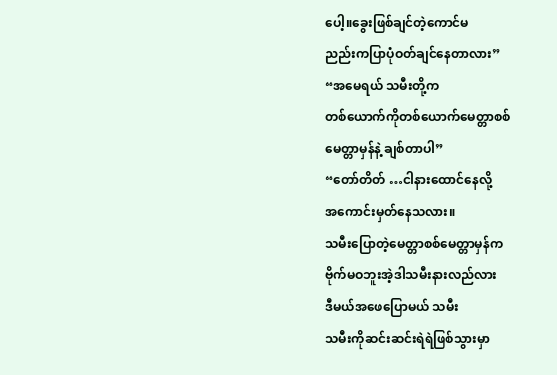ပေါ့။ခွေးဖြစ်ချင်တဲ့ကောင်မ
ညည်းကပြာပုံဝတ်ချင်နေတာလား”
“အမေရယ် သမီးတို့က
တစ်ယောက်ကိုတစ်ယောက်မေတ္တာစစ်
မေတ္တာမှန်နဲ့ ချစ်တာပါ”
“တော်တိတ် …ငါနားထောင်နေလို့
အကောင်းမှတ်နေသလား။
သမီးပြောတဲ့မေတ္တာစစ်မေတ္တာမှန်က
ဗိုက်မဝဘူးအဲ့ဒါသမီးနားလည်လား
ဒီမယ်အဖေပြောမယ် သမီး
သမီးကိုဆင်းဆင်းရဲရဲဖြစ်သွားမှာ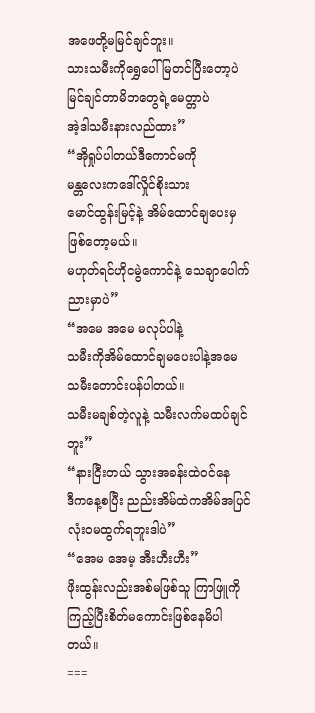အဖေတို့မမြင်ချင်ဘူး။
သားသမီးကိုရွှေပေါ်မြတင်ပြီးတော့ပဲ
မြင်ချင်တာမိဘတွေရဲ့မေတ္တာပဲ
အဲ့ဒါသမီးနားလည်ထား”
“အိုရှုပ်ပါတယ်ဒီကောင်မကို
မန္တလေးကဒေါ်လှိုင်စိုးသား
မောင်ထွန်းမြင့်နဲ့ အိမ်ထောင်ချပေးမှ
ဖြစ်တော့မယ်။
မဟုတ်ရင်ဟိုငမွဲကောင်နဲ့ သေချာပေါက်ညားမှာပဲ”
“အမေ အမေ မလုပ်ပါနဲ့
သမီးကိုအိမ်ထောင်ချမပေးပါနဲ့အမေ
သမီးတောင်းပန်ပါတယ်။
သမီးမချစ်တဲ့လူနဲ့ သမီးလက်မထပ်ချင်ဘူး”
“နားငြီးတယ် သွားအခန်းထဲဝင်နေ
ဒီကနေ့စပြီး ညည်းအိမ်ထဲကအိမ်အပြင်
လုံးဝမထွက်ရဘူးဒါပဲ”
“အေမ အေမ့ အီးဟီးဟီး”
ဖိုးထွန်းလည်းအစ်မဖြစ်သူ ကြာဖြူကို
ကြည့်ပြီးစိတ်မကောင်းဖြစ်နေမိပါတယ်။
===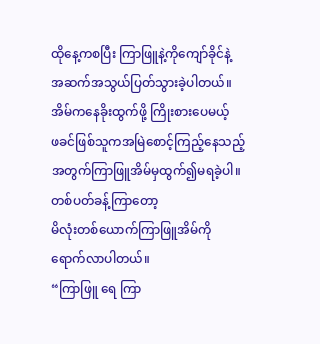ထိုနေ့ကစပြီး ကြာဖြူနဲ့ကိုကျော်ခိုင်နဲ့
အဆက်အသွယ်ပြတ်သွားခဲ့ပါတယ်။
အိမ်ကနေခိုးထွက်ဖို့ ကြိုးစားပေမယ့်
ဖခင်ဖြစ်သူကအမြဲစောင့်ကြည့်နေသည့်
အတွက်ကြာဖြူအိမ်မှထွက်၍မရခဲ့ပါ။
တစ်ပတ်ခန့်ကြာတော့
မိလုံးတစ်ယောက်ကြာဖြူအိမ်ကို
ရောက်လာပါတယ်။
“ကြာဖြူ ရေ ကြာ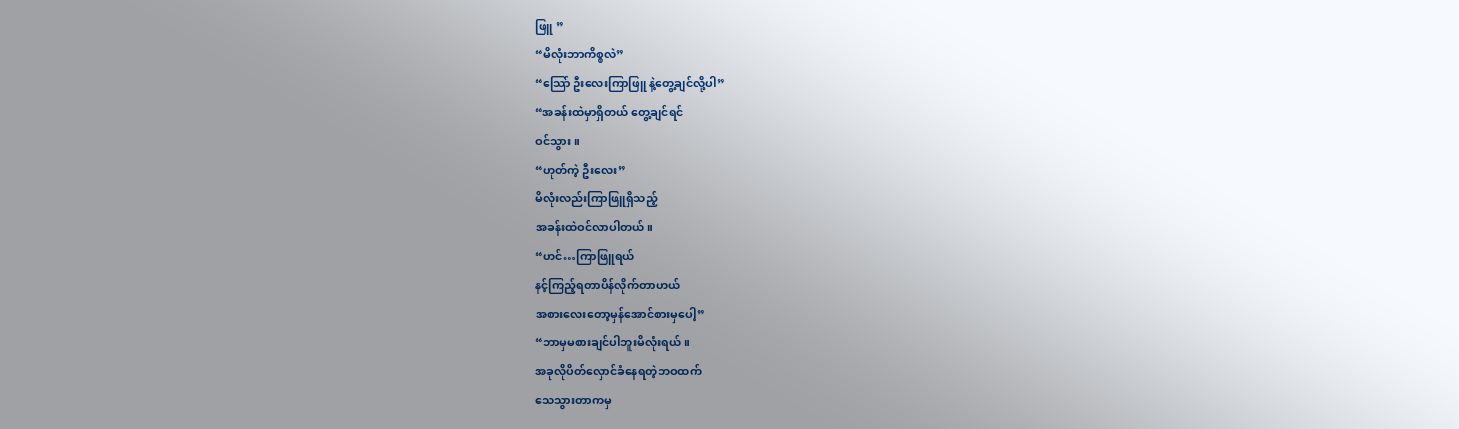ဖြူ ”
“မိလုံးဘာကိစ္စလဲ”
“သြော် ဦးလေးကြာဖြူ နဲ့တွေ့ချင်လို့ပါ”
“အခန်းထဲမှာရှိတယ် တွေ့ချင်ရင်
ဝင်သွား။
“ဟုတ်ကဲ့ ဦးလေး”
မိလုံးလည်းကြာဖြူရှိသည့်
အခန်းထဲဝင်လာပါတယ်။
“ဟင်…ကြာဖြူရယ်
နင့်ကြည့်ရတာပိန်လိုက်တာဟယ်
အစားလေးတော့မှန်အောင်စားမှပေါ့”
“ဘာမှမစားချင်ပါဘူးမိလုံးရယ်။
အခုလိုပိတ်လှောင်ခံနေရတဲ့ဘဝထက်
သေသွားတာကမှ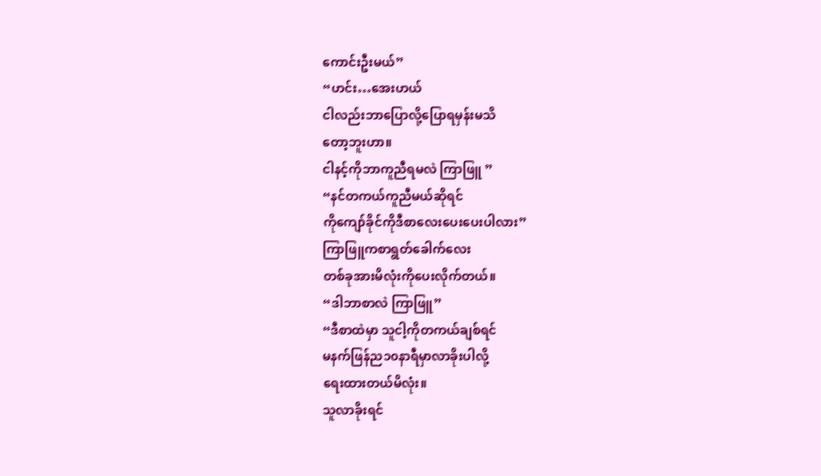ကောင်းဦးမယ်”
“ဟင်း…အေးဟယ်
ငါလည်းဘာပြောလို့ပြောရမှန်းမသိ
တော့ဘူးဟာ။
ငါနင့်ကိုဘာကူညီရမလဲ ကြာဖြူ ”
“နင်တကယ်ကူညီမယ်ဆိုရင်
ကိုကျော်ခိုင်ကိုဒီစာလေးပေးပေးပါလား”
ကြာဖြူကစာရွတ်ခေါက်လေး
တစ်ခုအားမိလုံးကိုပေးလိုက်တယ်။
“ဒါဘာစာလဲ ကြာဖြူ”
“ဒီစာထဲမှာ သူငါ့ကိုတကယ်ချစ်ရင်
မနက်ဖြန်ည၁၀နာရီမှာလာခိုးပါလို့
ရေးထားတယ်မိလုံး။
သူလာခိုးရင်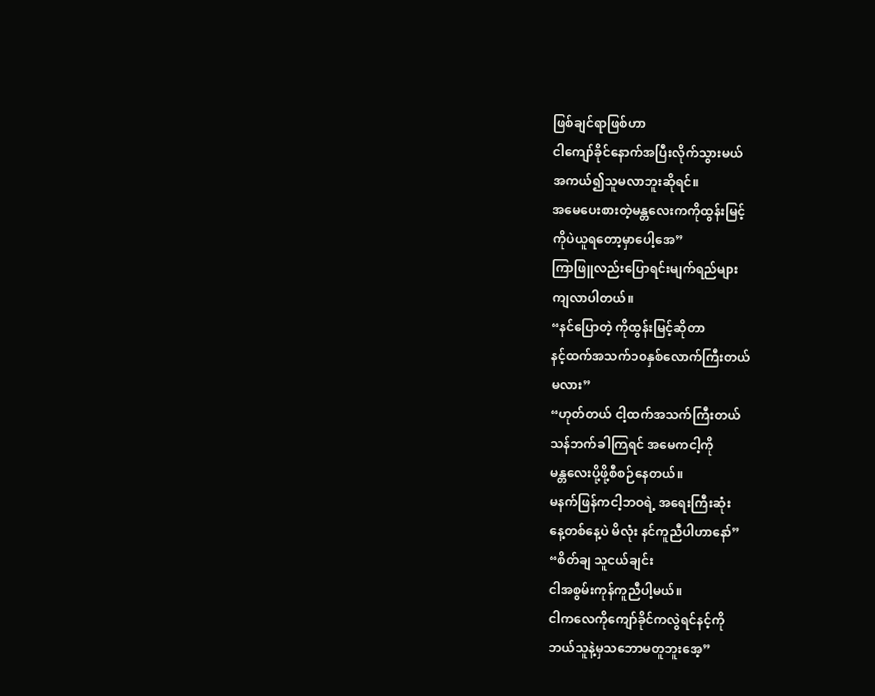ဖြစ်ချင်ရာဖြစ်ဟာ
ငါကျော်ခိုင်နောက်အပြီးလိုက်သွားမယ်
အကယ်၍သူမလာဘူးဆိုရင်။
အမေပေးစားတဲ့မန္တလေးကကိုထွန်းမြင့်
ကိုပဲယူရတော့မှာပေါ့အေ”
ကြာဖြူလည်းပြောရင်းမျက်ရည်များ
ကျလာပါတယ်။
“နင်ပြောတဲ့ ကိုထွန်းမြင့်ဆိုတာ
နင့်ထက်အသက်၁၀နှစ်လောက်ကြီးတယ်
မလား”
“ဟုတ်တယ် ငါ့ထက်အသက်ကြီးတယ်
သန်ဘက်ခါကြရင် အမေကငါ့ကို
မန္တလေးပို့ဖို့စီစဉ်နေတယ်။
မနက်ဖြန်ကငါ့ဘဝရဲ့ အရေးကြီးဆုံး
နေ့တစ်နေ့ပဲ မိလုံး နင်ကူညီပါဟာနော်”
“စိတ်ချ သူငယ်ချင်း
ငါအစွမ်းကုန်ကူညီပါ့မယ်။
ငါကလေကိုကျော်ခိုင်ကလွဲရင်နင့်ကို
ဘယ်သူနဲ့မှသဘောမတူဘူးအေ့”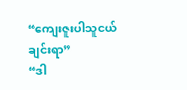“ကျေးဇူးပါသူငယ်ချင်းရာ”
“ဒါ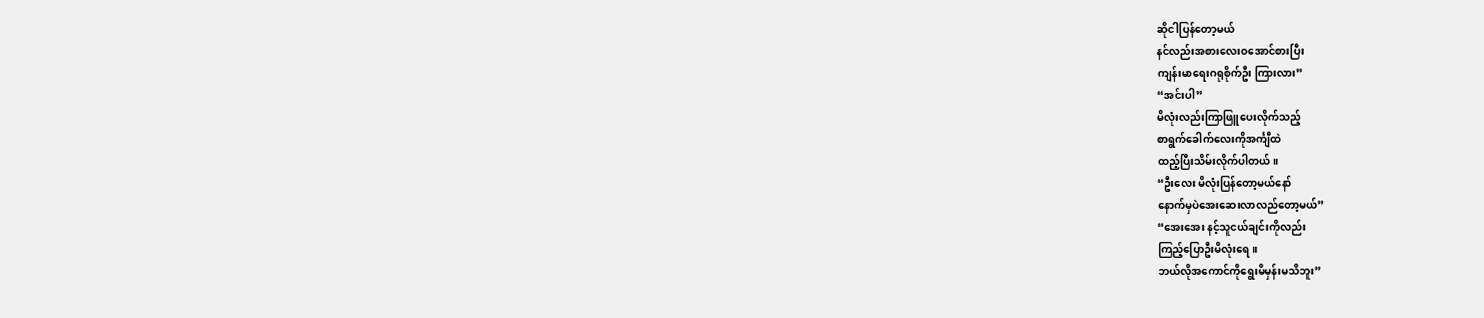ဆိုငါပြန်တော့မယ်
နင်လည်းအစားလေးဝအောင်စားပြီး
ကျန်းမာရေးဂရုစိုက်ဦး ကြားလား”
“အင်းပါ”
မိလုံးလည်းကြာဖြူပေးလိုက်သည့်
စာရွက်ခေါက်လေးကိုအင်္ကျီထဲ
ထည့်ပြီးသိမ်းလိုက်ပါတယ်။
“ဦးလေး မိလုံးပြန်တော့မယ်နော်
နောက်မှပဲအေးဆေးလာလည်တော့မယ်”
“အေးအေး နင့်သူငယ်ချင်းကိုလည်း
ကြည့်ပြောဦးမိလုံးရေ။
ဘယ်လိုအကောင်ကိုရွေးမိမှန်းမသိဘူး”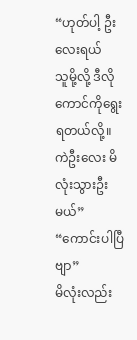“ဟုတ်ပါ့ ဦးလေးရယ်
သူမို့လို့ ဒီလိုကောင်ကိုရွေးရတယ်လို့။
ကဲဦးလေး မိလုံးသွားဦးမယ်”
“ကောင်းပါပြီဗျာ”
မိလုံးလည်း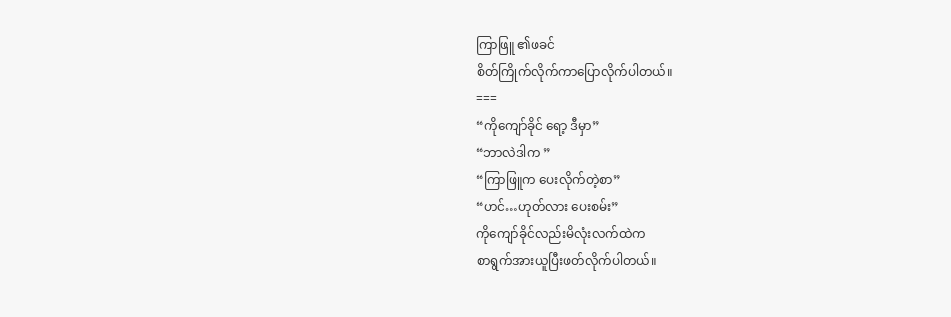ကြာဖြူ ၏ဖခင်
စိတ်ကြိုက်လိုက်ကာပြောလိုက်ပါတယ်။
===
“ကိုကျော်ခိုင် ရော့ ဒီမှာ”
“ဘာလဲဒါက ”
“ကြာဖြူက ပေးလိုက်တဲ့စာ”
“ဟင်…ဟုတ်လား ပေးစမ်း”
ကိုကျော်ခိုင်လည်းမိလုံးလက်ထဲက
စာရွက်အားယူပြီးဖတ်လိုက်ပါတယ်။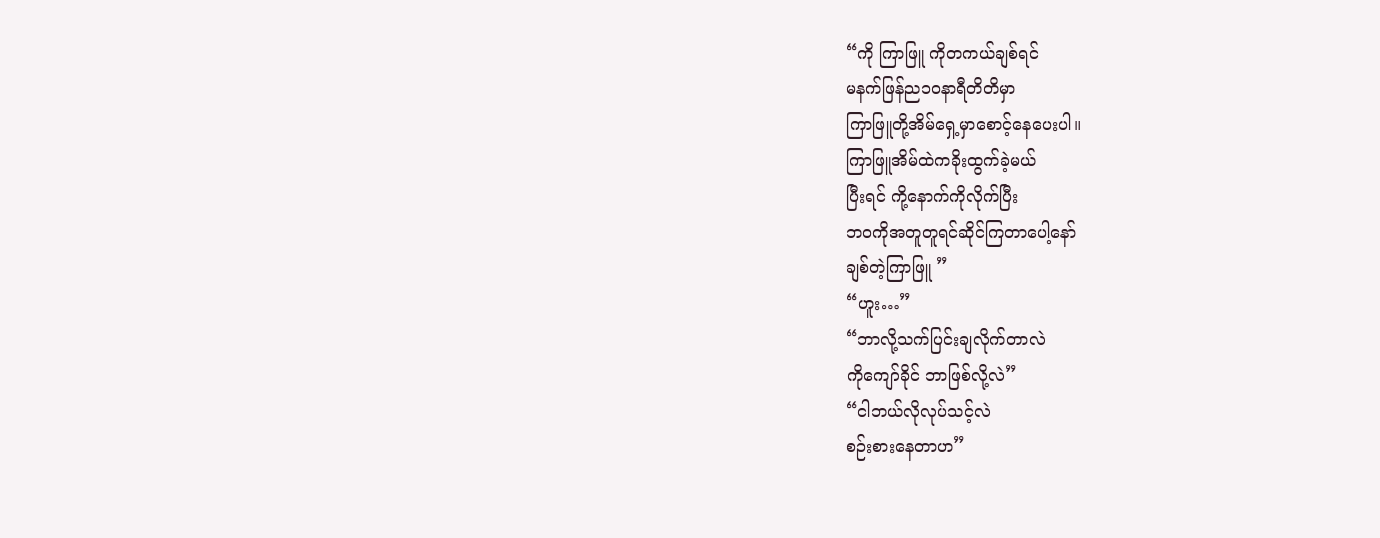“ကို ကြာဖြူ ကိုတကယ်ချစ်ရင်
မနက်ဖြန်ည၁၀နာရီတိတိမှာ
ကြာဖြူတို့အိမ်ရှေ့မှာစောင့်နေပေးပါ။
ကြာဖြူအိမ်ထဲကခိုးထွက်ခဲ့မယ်
ပြီးရင် ကို့နောက်ကိုလိုက်ပြီး
ဘဝကိုအတူတူရင်ဆိုင်ကြတာပေါ့နော်
ချစ်တဲ့ကြာဖြူ ”
“ဟူး…”
“ဘာလို့သက်ပြင်းချလိုက်တာလဲ
ကိုကျော်ခိုင် ဘာဖြစ်လို့လဲ”
“ငါဘယ်လိုလုပ်သင့်လဲ
စဉ်းစားနေတာဟ”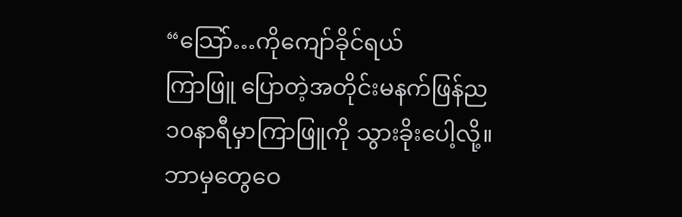“သြော်…ကိုကျော်ခိုင်ရယ်
ကြာဖြူ ပြောတဲ့အတိုင်းမနက်ဖြန်ည
၁၀နာရီမှာကြာဖြူကို သွားခိုးပေါ့လို့။
ဘာမှတွေဝေ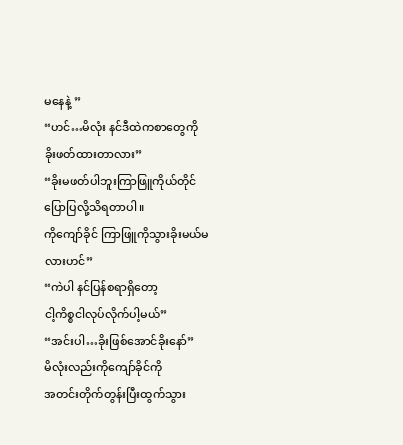မနေနဲ့ ”
“ဟင်…မိလုံး နင်ဒီထဲကစာတွေကို
ခိုးဖတ်ထားတာလား”
“ခိုးမဖတ်ပါဘူးကြာဖြူကိုယ်တိုင်
ပြောပြလို့သိရတာပါ။
ကိုကျော်ခိုင် ကြာဖြူကိုသွားခိုးမယ်မလားဟင်”
“ကဲပါ နင်ပြန်စရာရှိတော့
ငါ့ကိစ္စငါလုပ်လိုက်ပါ့မယ်”
“အင်းပါ…ခိုးဖြစ်အောင်ခိုးနော်”
မိလုံးလည်းကိုကျော်ခိုင်ကို
အတင်းတိုက်တွန်းပြီးထွက်သွား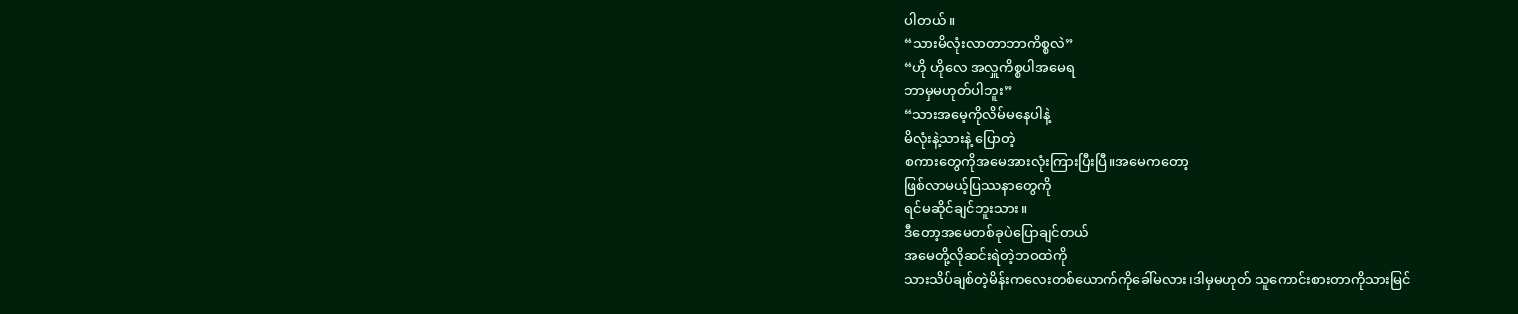ပါတယ်။
“သားမိလုံးလာတာဘာကိစ္စလဲ”
“ဟို ဟိုလေ အလှူကိစ္စပါအမေရ
ဘာမှမဟုတ်ပါဘူး”
“သားအမေ့ကိုလိမ်မနေပါနဲ့
မိလုံးနဲ့သားနဲ့ ပြောတဲ့
စကားတွေကိုအမေအားလုံးကြားပြီးပြီ။အမေကတော့
ဖြစ်လာမယ့်ပြဿနာတွေကို
ရင်မဆိုင်ချင်ဘူးသား။
ဒီတော့အမေတစ်ခုပဲပြောချင်တယ်
အမေတို့လိုဆင်းရဲတဲ့ဘဝထဲကို
သားသိပ်ချစ်တဲ့မိန်းကလေးတစ်ယောက်ကိုခေါ်မလား၊ဒါမှမဟုတ် သူကောင်းစားတာကိုသားမြင်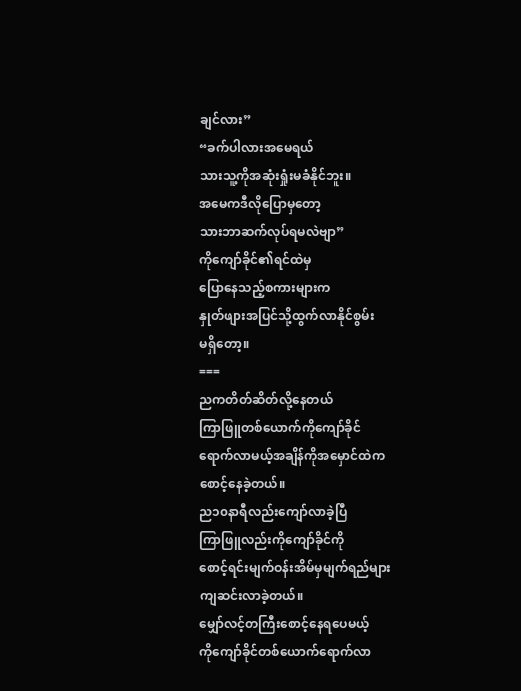ချင်လား”
“ခက်ပါလားအမေရယ်
သားသူ့ကိုအဆုံးရှုံးမခံနိုင်ဘူး။
အမေကဒီလိုပြောမှတော့
သားဘာဆက်လုပ်ရမလဲဗျာ”
ကိုကျော်ခိုင်၏ရင်ထဲမှ
ပြောနေသည့်စကားများက
နှုတ်ဖျားအပြင်သို့ထွက်လာနိုင်စွမ်း
မရှိတော့။
===
ညကတိတ်ဆိတ်လို့နေတယ်
ကြာဖြူတစ်ယောက်ကိုကျော်ခိုင်
ရောက်လာမယ့်အချိန်ကိုအမှောင်ထဲက
စောင့်နေခဲ့တယ်။
ည၁၀နာရီလည်းကျော်လာခဲ့ပြီ
ကြာဖြူလည်းကိုကျော်ခိုင်ကို
စောင့်ရင်းမျက်ဝန်းအိမ်မှမျက်ရည်များ
ကျဆင်းလာခဲ့တယ်။
မျှော်လင့်တကြီးစောင့်နေရပေမယ့်
ကိုကျော်ခိုင်တစ်ယောက်ရောက်လာ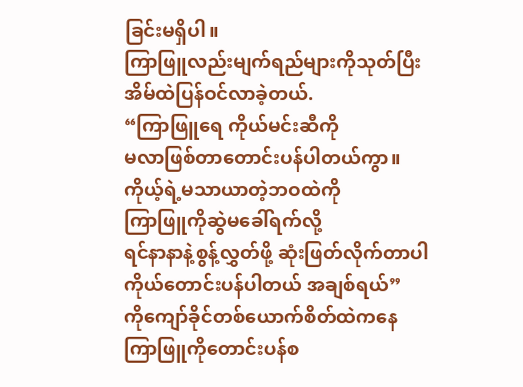ခြင်းမရှိပါ။
ကြာဖြူလည်းမျက်ရည်များကိုသုတ်ပြီး
အိမ်ထဲပြန်ဝင်လာခဲ့တယ်.
“ကြာဖြူရေ ကိုယ်မင်းဆီကို
မလာဖြစ်တာတောင်းပန်ပါတယ်ကွာ။
ကိုယ့်ရဲ့မသာယာတဲ့ဘဝထဲကို
ကြာဖြူကိုဆွဲမခေါ်ရက်လို့
ရင်နာနာနဲ့စွန့်လွှတ်ဖို့ ဆုံးဖြတ်လိုက်တာပါ
ကိုယ်တောင်းပန်ပါတယ် အချစ်ရယ်”
ကိုကျော်ခိုင်တစ်ယောက်စိတ်ထဲကနေ
ကြာဖြူကိုတောင်းပန်စ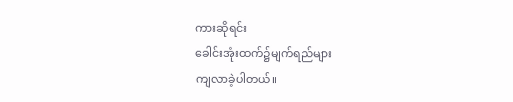ကားဆိုရင်း
ခေါင်းအုံးထက်၌မျက်ရည်များ
ကျလာခဲ့ပါတယ်။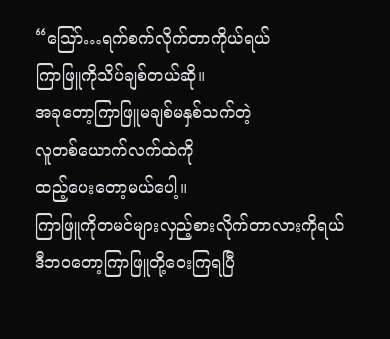“သြော်…ရက်စက်လိုက်တာကိုယ်ရယ်
ကြာဖြူကိုသိပ်ချစ်တယ်ဆို။
အခုတော့ကြာဖြူမချစ်မနှစ်သက်တဲ့
လူတစ်ယောက်လက်ထဲကို
ထည့်ပေးတော့မယ်ပေါ့။
ကြာဖြူကိုတမင်များလှည့်စားလိုက်တာလားကိုရယ်
ဒီဘဝတော့ကြာဖြူတို့ဝေးကြရပြီ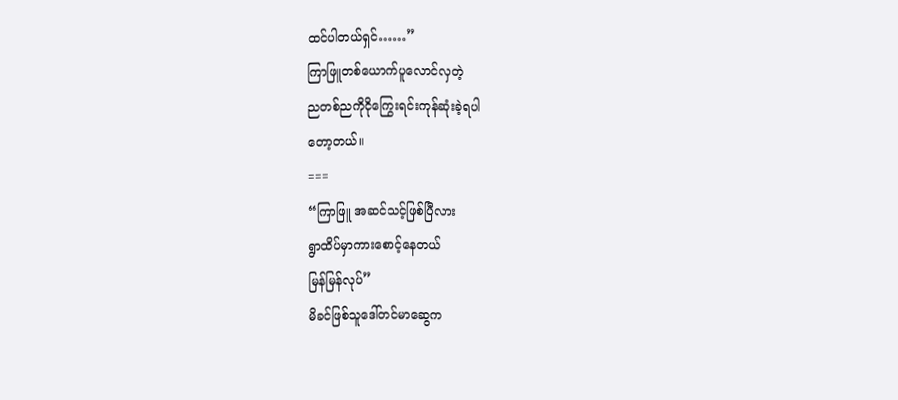ထင်ပါတယ်ရှင်……”
ကြာဖြူတစ်ယောက်ပူလောင်လှတဲ့
ညတစ်ညကိုငိုကြွေးရင်းကုန်ဆုံးခဲ့ရပါ
တော့တယ်။
===
“ကြာဖြူ အဆင်သင့်ဖြစ်ပြီလား
ရွာထိပ်မှာကားစောင့်နေတယ်
မြန်မြန်လုပ်”
မိခင်ဖြစ်သူဒေါ်တင်မာဆွေက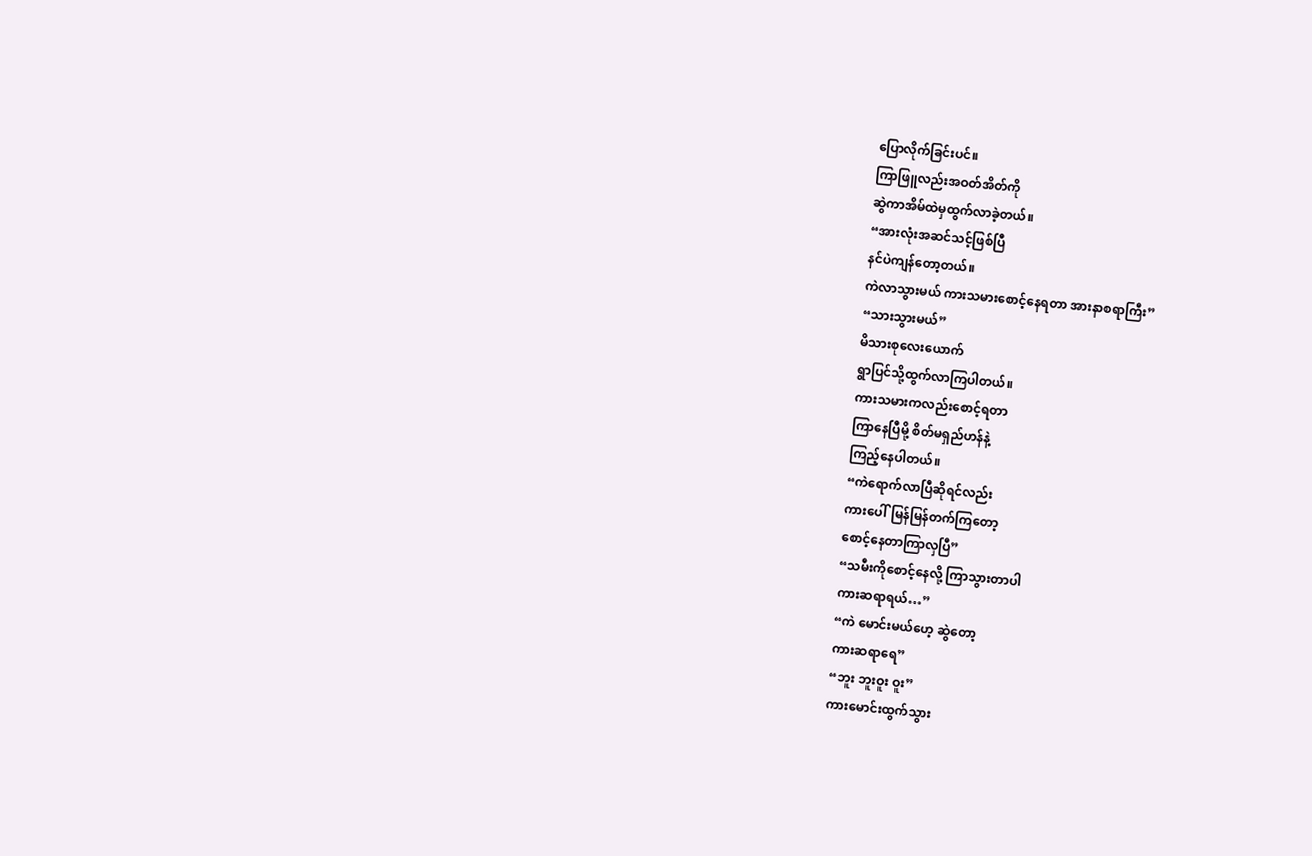ပြောလိုက်ခြင်းပင်။
ကြာဖြူလည်းအဝတ်အိတ်ကို
ဆွဲကာအိမ်ထဲမှထွက်လာခဲ့တယ်။
“အားလုံးအဆင်သင့်ဖြစ်ပြီ
နင်ပဲကျန်တော့တယ်။
ကဲလာသွားမယ် ကားသမားစောင့်နေရတာ အားနာစရာကြီး”
“သားသွားမယ်”
မိသားစုလေးယောက်
ရွာပြင်သို့ထွက်လာကြပါတယ်။
ကားသမားကလည်းစောင့်ရတာ
ကြာနေပြီမို့ စိတ်မရှည်ဟန်နဲ့
ကြည့်နေပါတယ်။
“ကဲရောက်လာပြီဆိုရင်လည်း
ကားပေါ်မြန်မြန်တက်ကြတော့
စောင့်နေတာကြာလှပြီ”
“သမီးကိုစောင့်နေလို့ ကြာသွားတာပါ
ကားဆရာရယ်…”
“ကဲ မောင်းမယ်ဟေ့ ဆွဲတော့
ကားဆရာရေ”
“ဘူး ဘူးဝူး ဝူး”
ကားမောင်းထွက်သွား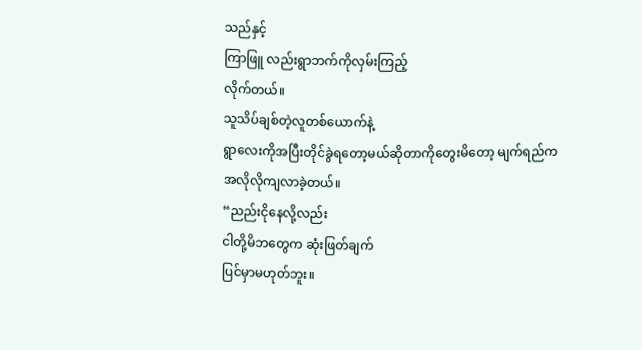သည်နှင့်
ကြာဖြူ လည်းရွာဘက်ကိုလှမ်းကြည့်
လိုက်တယ်။
သူသိပ်ချစ်တဲ့လူတစ်ယောက်နဲ့
ရွာလေးကိုအပြီးတိုင်ခွဲရတော့မယ်ဆိုတာကိုတွေးမိတော့ မျက်ရည်က
အလိုလိုကျလာခဲ့တယ်။
“ညည်းငိုနေလို့လည်း
ငါတို့မိဘတွေက ဆုံးဖြတ်ချက်
ပြင်မှာမဟုတ်ဘူး။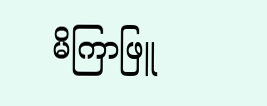မိကြာဖြူ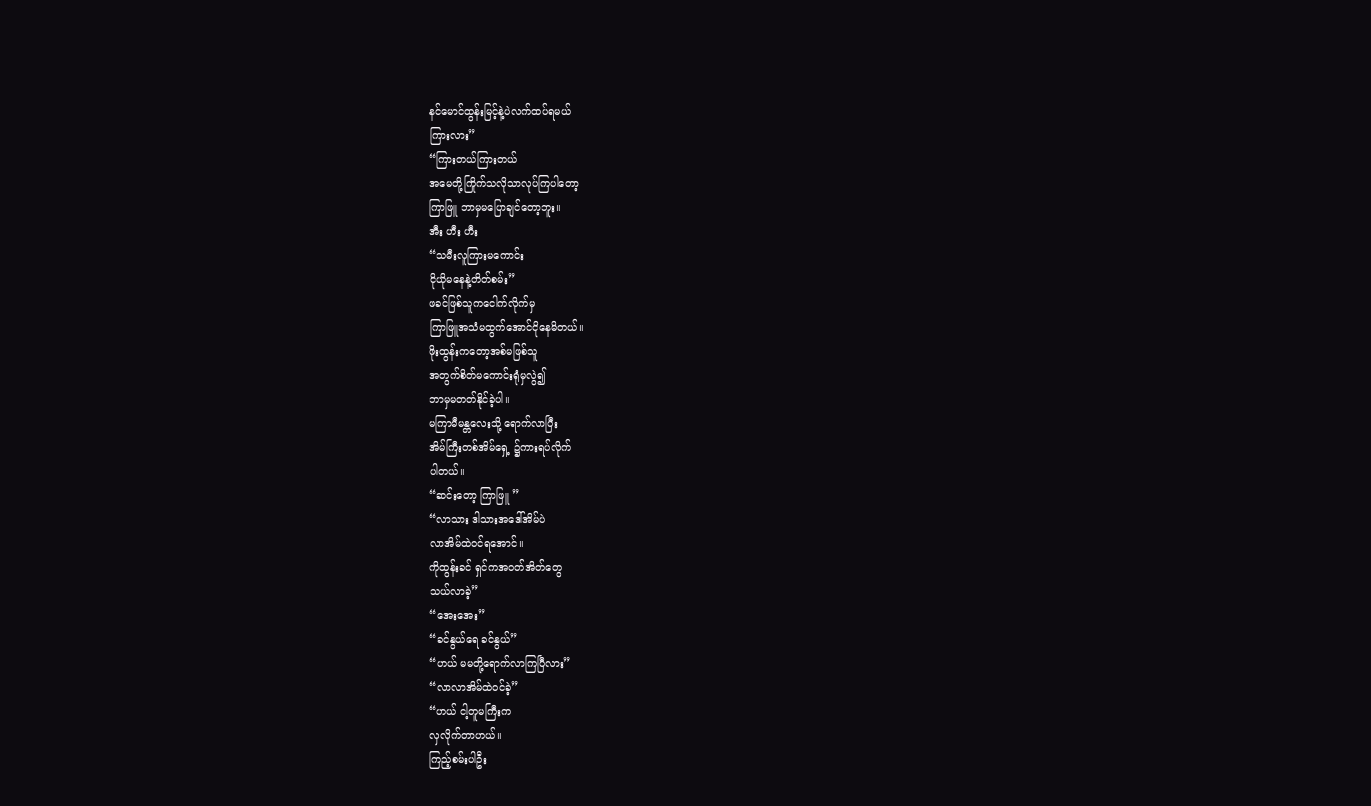နင်မောင်ထွန်းမြင့်နဲ့ပဲလက်ထပ်ရမယ်
ကြားလား”
“ကြားတယ်ကြားတယ်
အမေတို့ကြိုက်သလိုသာလုပ်ကြပါတော့
ကြာဖြူ ဘာမှမပြောချင်တော့ဘူး။
အီး ဟီး ဟီး
“သမီးလူကြားမကောင်း
ငိုယိုမနေနဲ့တိတ်စမ်း”
ဖခင်ဖြစ်သူကငေါက်လိုက်မှ
ကြာဖြူအသံမထွက်အောင်ငိုနေမိတယ်။
ဖိုးထွန်းကတော့အစ်မဖြစ်သူ
အတွက်စိတ်မကောင်းရုံမှလွဲ၍
ဘာမှမတတ်နိုင်ခဲ့ပါ။
မကြာမီမန္တလေးသို့ ရောက်လာပြီး
အိမ်ကြီးတစ်အိမ်ရှေ့ ၌ကားရပ်လိုက်
ပါတယ်။
“ဆင်းတော့ ကြာဖြူ ”
“လာသား ဒါသားအဒေါ်အိမ်ပဲ
လာအိမ်ထဲဝင်ရအောင်။
ကိုထွန်းခင် ရှင်ကအဝတ်အိတ်တွေ
သယ်လာခဲ့”
“အေးအေး”
“ခင်နွယ်ရေ ခင်နွယ်”
“ဟယ် မမတို့ရောက်လာကြပြီလား”
“လာလာအိမ်ထဲဝင်ခဲ့”
“ဟယ် ငါ့တူမကြီးက
လှလိုက်တာဟယ်။
ကြည့်စမ်းပါဦး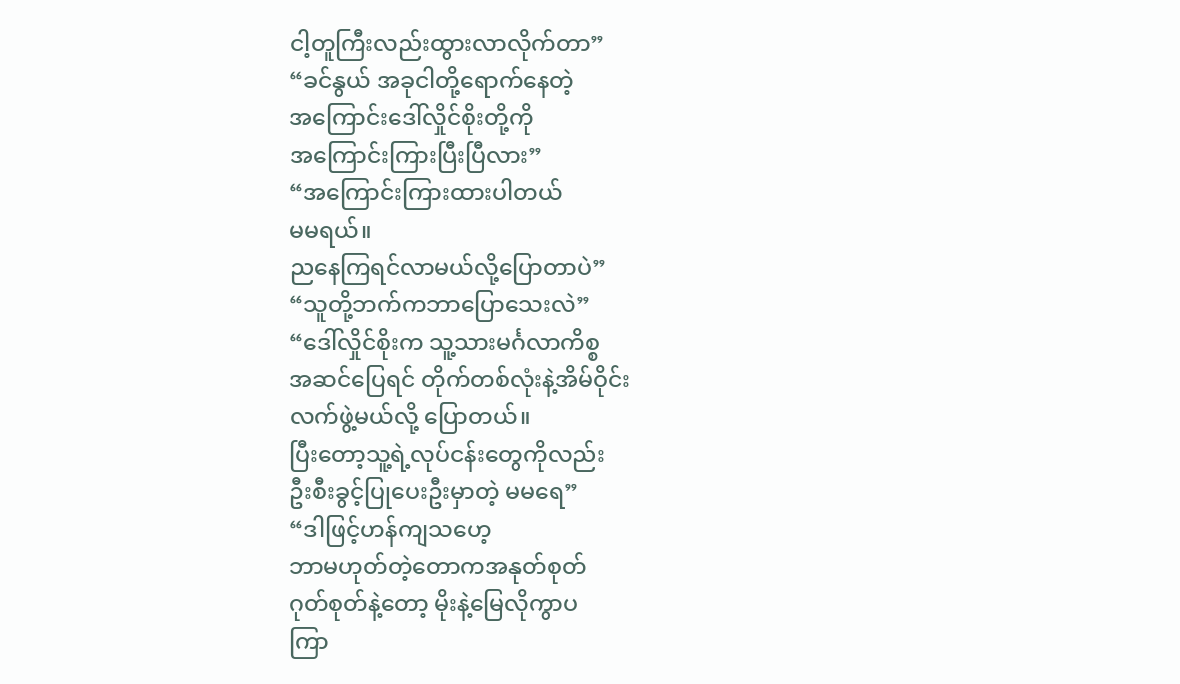ငါ့တူကြီးလည်းထွားလာလိုက်တာ”
“ခင်နွယ် အခုငါတို့ရောက်နေတဲ့
အကြောင်းဒေါ်လှိုင်စိုးတို့ကို
အကြောင်းကြားပြီးပြီလား”
“အကြောင်းကြားထားပါတယ်
မမရယ်။
ညနေကြရင်လာမယ်လို့ပြောတာပဲ”
“သူတို့ဘက်ကဘာပြောသေးလဲ”
“ဒေါ်လှိုင်စိုးက သူ့သားမင်္ဂလာကိစ္စ
အဆင်ပြေရင် တိုက်တစ်လုံးနဲ့အိမ်ဝိုင်း
လက်ဖွဲ့မယ်လို့ ပြောတယ်။
ပြီးတော့သူ့ရဲ့လုပ်ငန်းတွေကိုလည်း
ဦးစီးခွင့်ပြုပေးဦးမှာတဲ့ မမရေ”
“ဒါဖြင့်ဟန်ကျသဟေ့
ဘာမဟုတ်တဲ့တောကအနုတ်စုတ်
ဂုတ်စုတ်နဲ့တော့ မိုးနဲ့မြေလိုကွာပ
ကြာ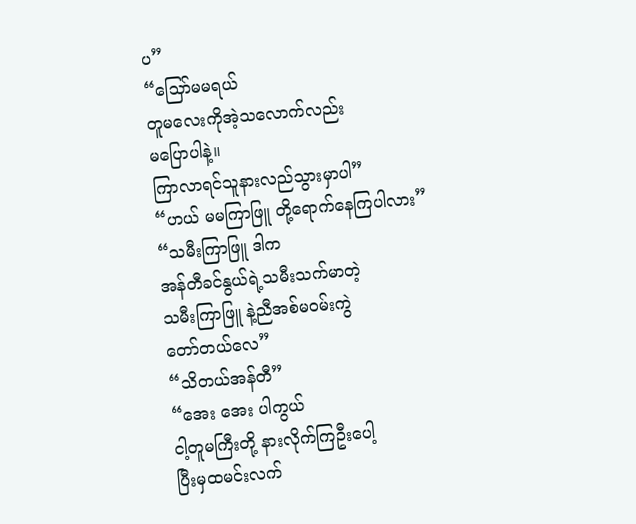ပ”
“သြော်မမရယ်
တူမလေးကိုအဲ့သလောက်လည်း
မပြောပါနဲ့။
ကြာလာရင်သူနားလည်သွားမှာပါ”
“ဟယ် မမကြာဖြူ တို့ရောက်နေကြပါလား”
“သမီးကြာဖြူ ဒါက
အန်တီခင်နွယ်ရဲ့သမီးသက်မာတဲ့
သမီးကြာဖြူ နဲ့ညီအစ်မဝမ်းကွဲ
တော်တယ်လေ”
“သိတယ်အန်တီ”
“အေး အေး ပါကွယ်
ငါ့တူမကြီးတို့ နားလိုက်ကြဦးပေါ့
ပြီးမှထမင်းလက်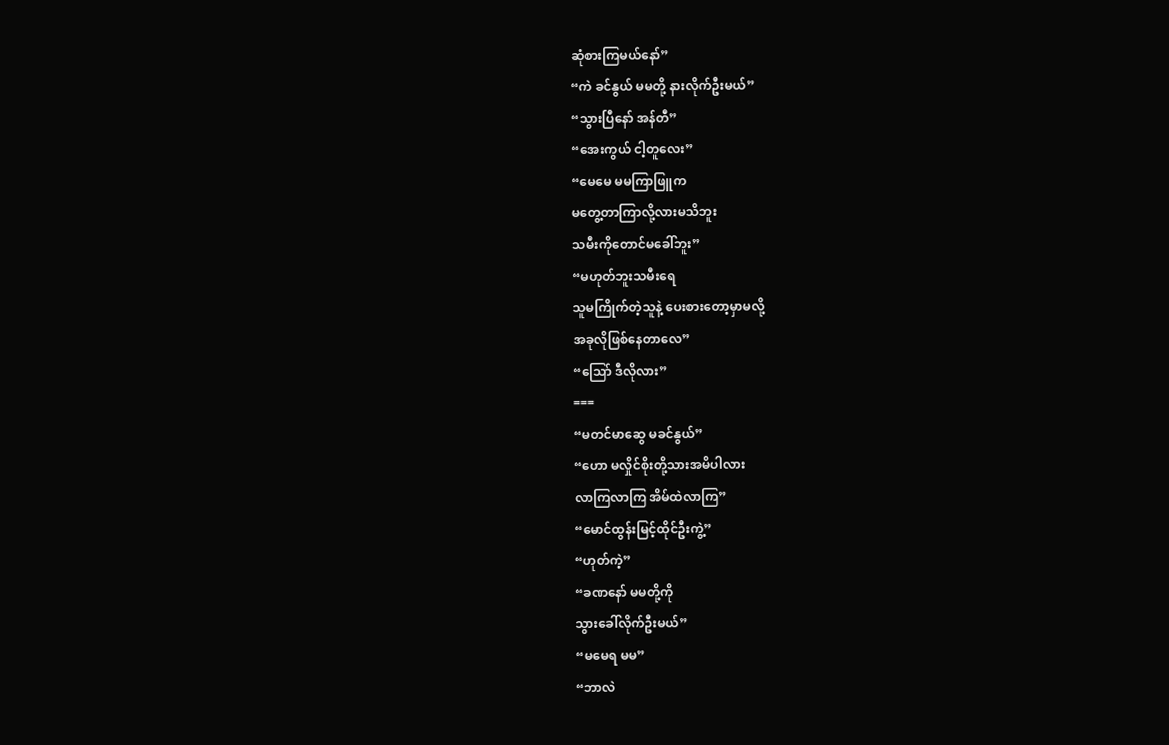ဆုံစားကြမယ်နော်”
“ကဲ ခင်နွယ် မမတို့ နားလိုက်ဦးမယ်”
“သွားပြီနော် အန်တီ”
“အေးကွယ် ငါ့တူလေး”
“မေမေ မမကြာဖြူက
မတွေ့တာကြာလို့လားမသိဘူး
သမီးကိုတောင်မခေါ်ဘူး”
“မဟုတ်ဘူးသမီးရေ
သူမကြိုက်တဲ့သူနဲ့ ပေးစားတော့မှာမလို့
အခုလိုဖြစ်နေတာလေ”
“သြော် ဒီလိုလား”
===
“မတင်မာဆွေ မခင်နွယ်”
“ဟော မလှိုင်စိုးတို့သားအမိပါလား
လာကြလာကြ အိမ်ထဲလာကြ”
“မောင်ထွန်းမြင့်ထိုင်ဦးကွဲ့”
“ဟုတ်ကဲ့”
“ခဏနော် မမတို့ကို
သွားခေါ်လိုက်ဦးမယ်”
“မမေရ မမ”
“ဘာလဲ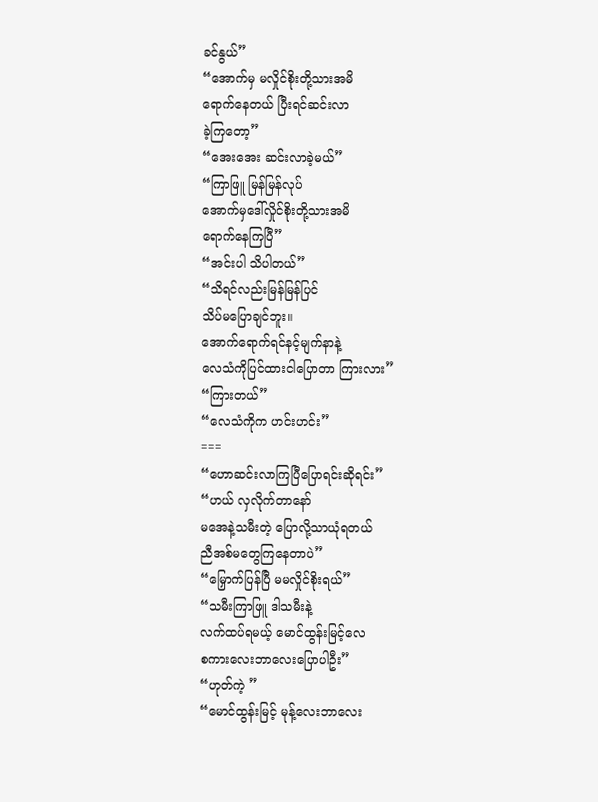ခင်နွယ်”
“အောက်မှ မလှိုင်စိုးတို့သားအမိ
ရောက်နေတယ် ပြီးရင်ဆင်းလာ
ခဲ့ကြတော့”
“အေးအေး ဆင်းလာခဲ့မယ်”
“ကြာဖြူ မြန်မြန်လုပ်
အောက်မှဒေါ်လှိုင်စိုးတို့သားအမိ
ရောက်နေကြပြီ”
“အင်းပါ သိပါတယ်”
“သိရင်လည်းမြန်မြန်ပြင်
သိပ်မပြောချင်ဘူး။
အောက်ရောက်ရင်နင့်မျက်နာနဲ့
လေသံကိုပြင်ထားငါပြောတာ ကြားလား”
“ကြားတယ်”
“လေသံကိုက ဟင်းဟင်း”
===
“ဟောဆင်းလာကြပြီပြောရင်းဆိုရင်း”
“ဟယ် လှလိုက်တာနော်
မအေနဲ့သမီးတဲ့ ပြောလို့သာယုံရတယ်
ညီအစ်မတွေကြနေတာပဲ”
“မြှောက်ပြန်ပြီ မမလှိုင်စိုးရယ်”
“သမီးကြာဖြူ ဒါသမီးနဲ့
လက်ထပ်ရမယ့် မောင်ထွန်းမြင့်လေ
စကားလေးဘာလေးပြောပါဦး”
“ဟုတ်ကဲ့ ”
“မောင်ထွန်းမြင့် မုန့်လေးဘာလေး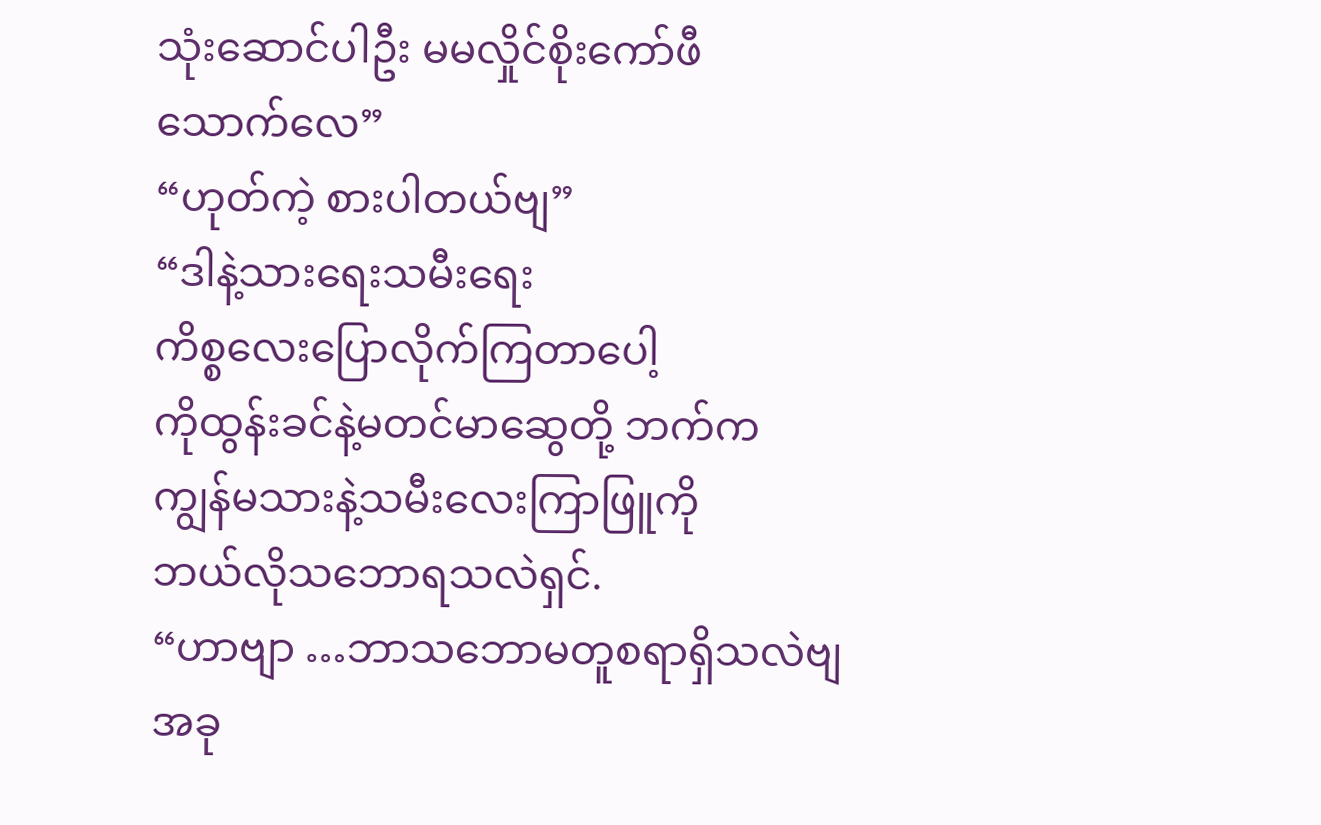သုံးဆောင်ပါဦး မမလှိုင်စိုးကော်ဖီ
သောက်လေ”
“ဟုတ်ကဲ့ စားပါတယ်ဗျ”
“ဒါနဲ့သားရေးသမီးရေး
ကိစ္စလေးပြောလိုက်ကြတာပေါ့
ကိုထွန်းခင်နဲ့မတင်မာဆွေတို့ ဘက်က
ကျွန်မသားနဲ့သမီးလေးကြာဖြူကို
ဘယ်လိုသဘောရသလဲရှင်.
“ဟာဗျာ …ဘာသဘောမတူစရာရှိသလဲဗျ
အခု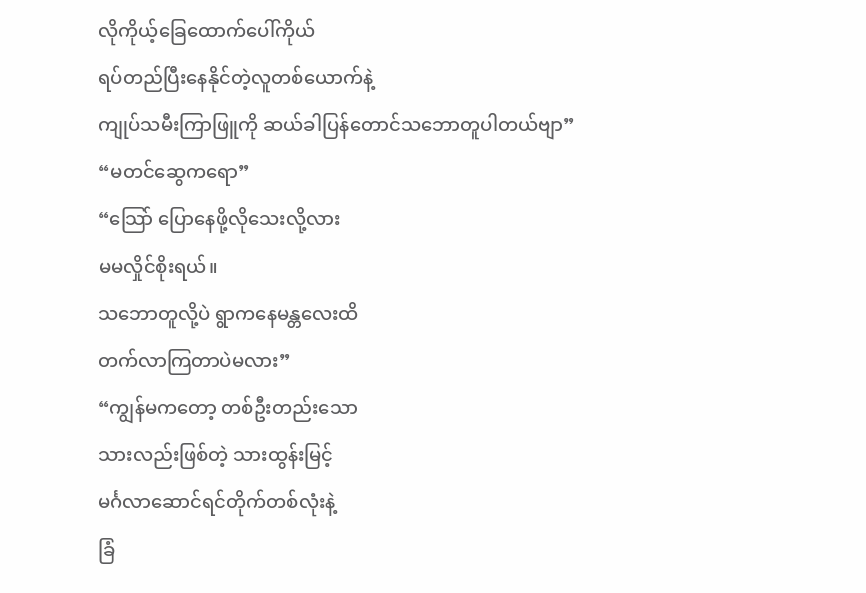လိုကိုယ့်ခြေထောက်ပေါ်ကိုယ်
ရပ်တည်ပြီးနေနိုင်တဲ့လူတစ်ယောက်နဲ့
ကျုပ်သမီးကြာဖြူကို ဆယ်ခါပြန်တောင်သဘောတူပါတယ်ဗျာ”
“မတင်ဆွေကရော”
“သြော် ပြောနေဖို့လိုသေးလို့လား
မမလှိုင်စိုးရယ်။
သဘောတူလို့ပဲ ရွာကနေမန္တလေးထိ
တက်လာကြတာပဲမလား”
“ကျွန်မကတော့ တစ်ဦးတည်းသော
သားလည်းဖြစ်တဲ့ သားထွန်းမြင့်
မင်္ဂလာဆောင်ရင်တိုက်တစ်လုံးနဲ့
ခြံ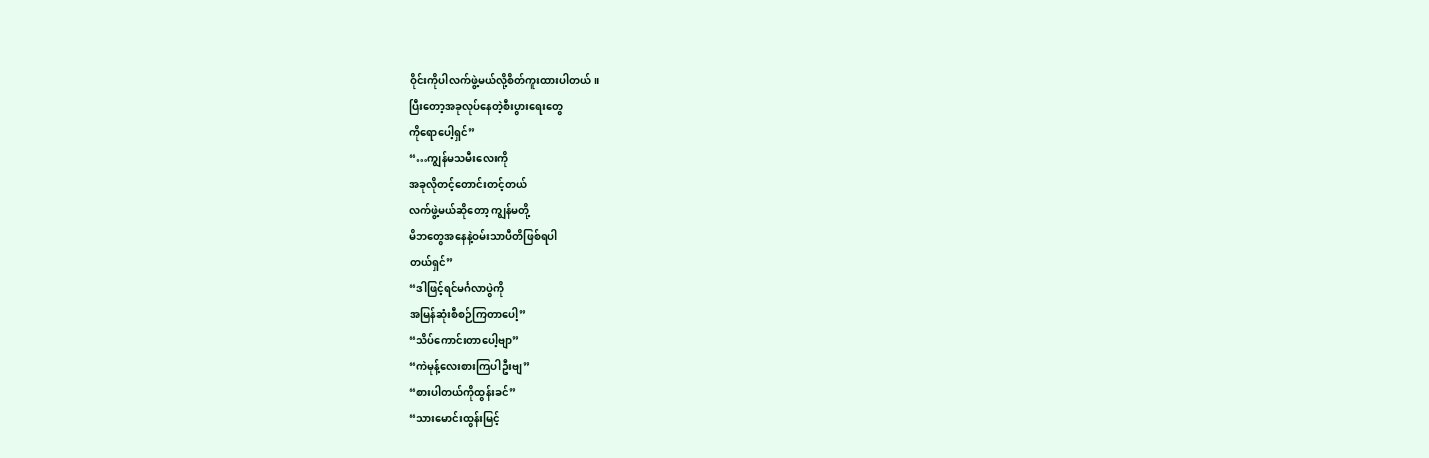ဝိုင်းကိုပါလက်ဖွဲ့မယ်လို့စိတ်ကူးထားပါတယ်။
ပြီးတော့အခုလုပ်နေတဲ့စီးပွားရေးတွေ
ကိုရောပေါ့ရှင်”
“…ကျွန်မသမီးလေးကို
အခုလိုတင့်တောင်းတင့်တယ်
လက်ဖွဲ့မယ်ဆိုတော့ ကျွန်မတို့
မိဘတွေအနေနဲ့ဝမ်းသာပီတိဖြစ်ရပါ
တယ်ရှင်”
“ဒါဖြင့်ရင်မင်္ဂလာပွဲကို
အမြန်ဆုံးစီစဉ်ကြတာပေါ့”
“သိပ်ကောင်းတာပေါ့ဗျာ”
“ကဲမုန့်လေးစားကြပါဦးဗျ”
“စားပါတယ်ကိုထွန်းခင်”
“သားမောင်းထွန်းမြင့်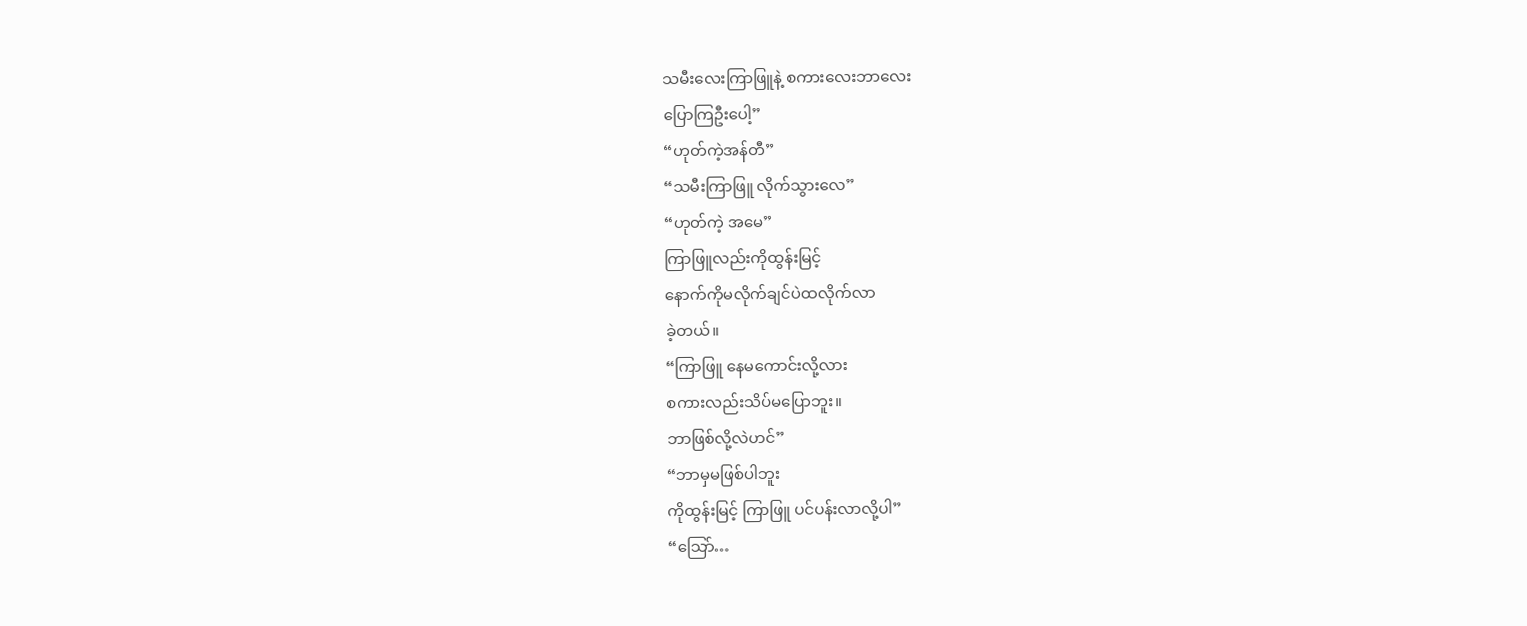သမီးလေးကြာဖြူနဲ့ စကားလေးဘာလေး
ပြောကြဦးပေါ့”
“ဟုတ်ကဲ့အန်တီ”
“သမီးကြာဖြူ လိုက်သွားလေ”
“ဟုတ်ကဲ့ အမေ”
ကြာဖြူလည်းကိုထွန်းမြင့်
နောက်ကိုမလိုက်ချင်ပဲထလိုက်လာ
ခဲ့တယ်။
“ကြာဖြူ နေမကောင်းလို့လား
စကားလည်းသိပ်မပြောဘူး။
ဘာဖြစ်လို့လဲဟင်”
“ဘာမှမဖြစ်ပါဘူး
ကိုထွန်းမြင့် ကြာဖြူ ပင်ပန်းလာလို့ပါ”
“သြော်…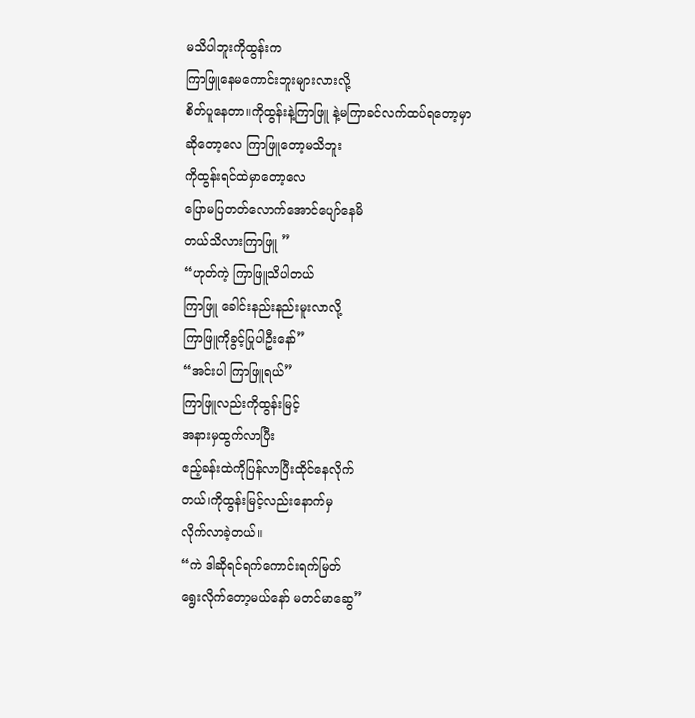မသိပါဘူးကိုထွန်းက
ကြာဖြူနေမကောင်းဘူးများလားလို့
စိတ်ပူနေတာ။ကိုထွန်းနဲ့ကြာဖြူ နဲ့မကြာခင်လက်ထပ်ရတော့မှာ
ဆိုတော့လေ ကြာဖြူတော့မသိဘူး
ကိုထွန်းရင်ထဲမှာတော့လေ
ပြောမပြတတ်လောက်အောင်ပျော်နေမိ
တယ်သိလားကြာဖြူ ”
“ဟုတ်ကဲ့ ကြာဖြူသိပါတယ်
ကြာဖြူ ခေါင်းနည်းနည်းမူးလာလို့
ကြာဖြူကိုခွင့်ပြုပါဦးနော်”
“အင်းပါ ကြာဖြူရယ်”
ကြာဖြူလည်းကိုထွန်းမြင့်
အနားမှထွက်လာပြီး
ဧည့်ခန်းထဲကိုပြန်လာပြီးထိုင်နေလိုက်
တယ်၊ကိုထွန်းမြင့်လည်းနောက်မှ
လိုက်လာခဲ့တယ်။
“ကဲ ဒါဆိုရင်ရက်ကောင်းရက်မြတ်
ရွေးလိုက်တော့မယ်နော် မတင်မာဆွေ”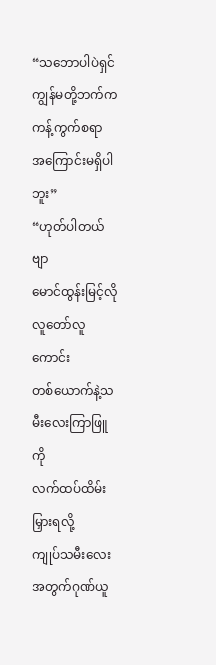“သဘောပါပဲရှင်
ကျွန်မတို့ဘက်ကကန့်ကွက်စရာ
အကြောင်းမရှိပါဘူး”
“ဟုတ်ပါတယ်ဗျာ
မောင်ထွန်းမြင့်လို လူတော်လူကောင်း
တစ်ယောက်နဲ့သမီးလေးကြာဖြူကို
လက်ထပ်ထိမ်းမြှားရလို့
ကျုပ်သမီးလေးအတွက်ဂုဏ်ယူ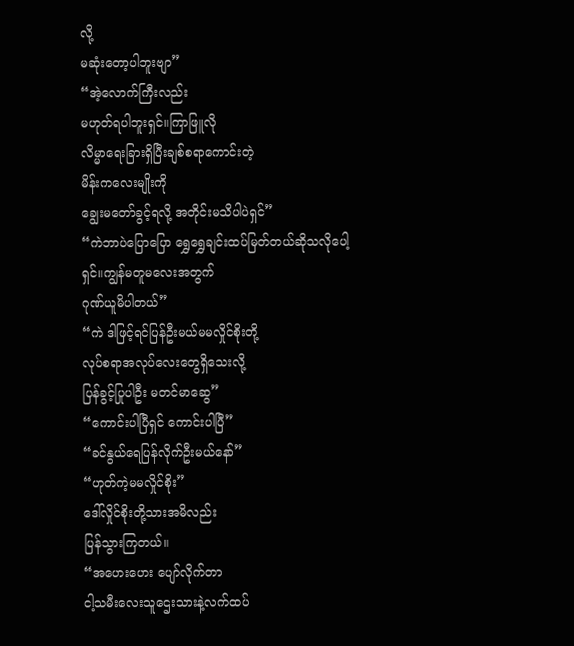လို့
မဆုံးတော့ပါဘူးဗျာ”
“အဲ့လောက်ကြီးလည်း
မဟုတ်ရပါဘူးရှင်။ကြာဖြူလို
လိမ္မာရေးခြားရှိပြီးချစ်စရာကောင်းတဲ့
မိန်းကလေးမျိုးကို
ချွေးမတော်ခွင့်ရလို့ အတိုင်းမသိပါပဲရှင်”
“ကဲဘာပဲပြောပြော ရွှေရွှေချင်းထပ်မြတ်တယ်ဆိုသလိုပေါ့
ရှင်။ကျွန်မတူမလေးအတွက်
ဂုဏ်ယူမိပါတယ်”
“ကဲ ဒါဖြင့်ရင်ပြန်ဦးမယ်မမလှိုင်စိုးတို့
လုပ်စရာအလုပ်လေးတွေရှိသေးလို့
ပြန်ခွင့်ပြုပါဦး မတင်မာဆွေ”
“ကောင်းပါပြီရှင် ကောင်းပါပြီ”
“ခင်နွယ်ရေပြန်လိုက်ဦးမယ်နော်”
“ဟုတ်ကဲ့မမလှိုင်စိုး”
ဒေါ်လှိုင်စိုးတို့သားအမိလည်း
ပြန်သွားကြတယ်။
“အဟေးဟေး ပျော်လိုက်တာ
ငါ့သမီးလေးသူဌေးသားနဲ့လက်ထပ်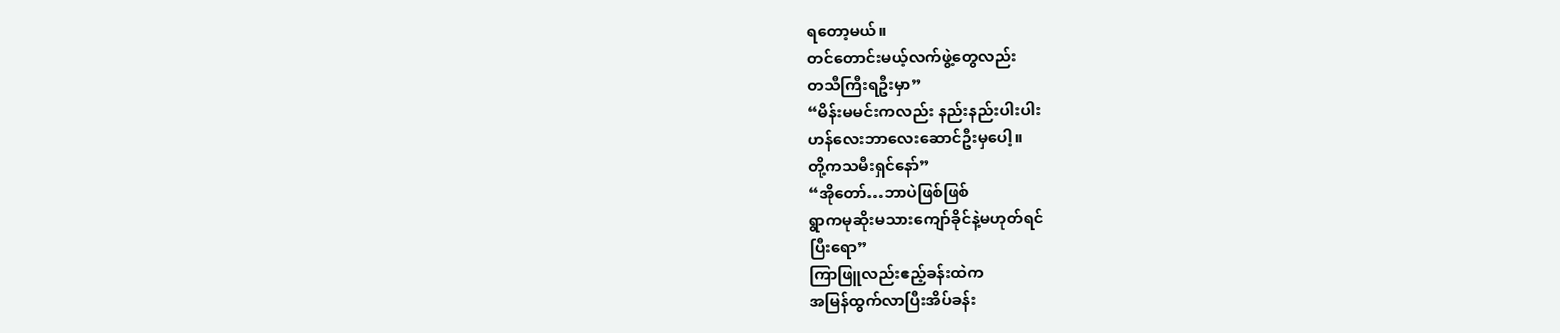ရတော့မယ်။
တင်တောင်းမယ့်လက်ဖွဲ့တွေလည်း
တသီကြီးရဦးမှာ”
“မိန်းမမင်းကလည်း နည်းနည်းပါးပါး
ဟန်လေးဘာလေးဆောင်ဦးမှပေါ့။
တို့ကသမီးရှင်နော်”
“အိုတော်…ဘာပဲဖြစ်ဖြစ်
ရွာကမုဆိုးမသားကျော်ခိုင်နဲ့မဟုတ်ရင်
ပြီးရော”
ကြာဖြူလည်းဧည့်ခန်းထဲက
အမြန်ထွက်လာပြီးအိပ်ခန်း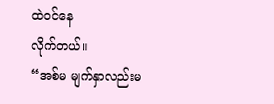ထဲဝင်နေ
လိုက်တယ်။
“အစ်မ မျက်နှာလည်းမ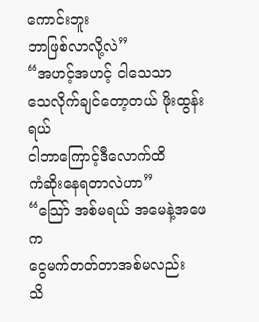ကောင်းဘူး
ဘာဖြစ်လာလို့လဲ”
“အဟင့်အဟင့် ငါသေသာ
သေလိုက်ချင်တော့တယ် ဖိုးထွန်းရယ်
ငါဘာကြောင့်ဒီလောက်ထိ
ကံဆိုးနေရတာလဲဟာ”
“သြော် အစ်မရယ် အမေနဲ့အဖေက
ငွေမက်တတ်တာအစ်မလည်း
သိ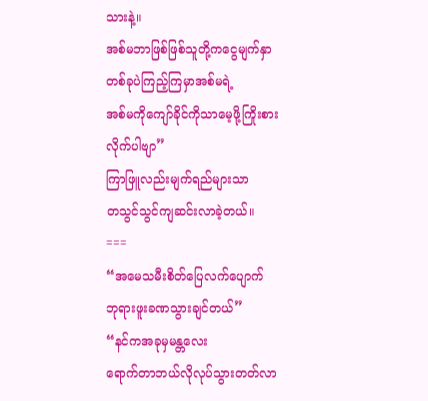သားနဲ့။
အစ်မဘာဖြစ်ဖြစ်သူတို့ကငွေမျက်နှာ
တစ်ခုပဲကြည့်ကြမှာအစ်မရဲ့
အစ်မကိုကျော်ခိုင်ကိုသာမေ့ဖို့ကြိုးစား
လိုက်ပါဗျာ”
ကြာဖြူလည်းမျက်ရည်များသာ
တသွင်သွင်ကျဆင်းလာခဲ့တယ်။
===
“အမေသမီးစိတ်ပြေလက်ပျောက်
ဘုရားဖူးခဏသွားချင်တယ်”
“နင်ကအခုမှမန္တလေး
ရောက်တာဘယ်လိုလုပ်သွားတတ်လာ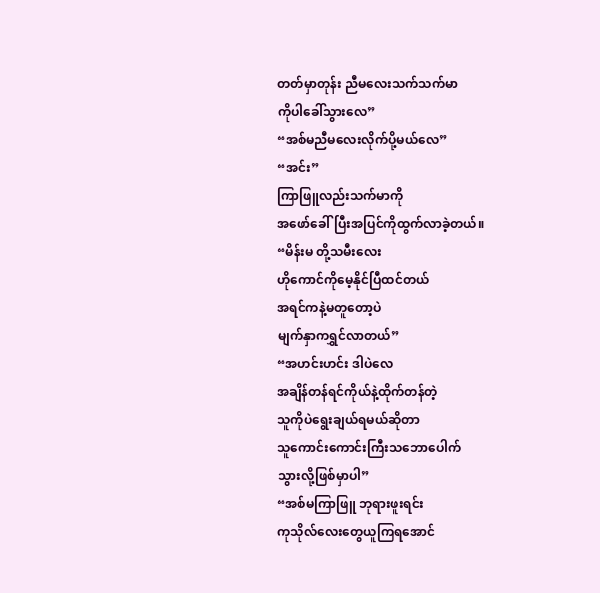တတ်မှာတုန်း ညီမလေးသက်သက်မာ
ကိုပါခေါ်သွားလေ”
“အစ်မညီမလေးလိုက်ပို့မယ်လေ”
“အင်း”
ကြာဖြူလည်းသက်မာကို
အဖော်ခေါ်ပြီးအပြင်ကိုထွက်လာခဲ့တယ်။
“မိန်းမ တို့သမီးလေး
ဟိုကောင်ကိုမေ့နိုင်ပြီထင်တယ်
အရင်ကနဲ့မတူတော့ပဲ
မျက်နှာကရွှင်လာတယ်”
“အဟင်းဟင်း ဒါပဲလေ
အချိန်တန်ရင်ကိုယ်နဲ့ထိုက်တန်တဲ့
သူကိုပဲရွေးချယ်ရမယ်ဆိုတာ
သူကောင်းကောင်းကြီးသဘောပေါက်
သွားလို့ဖြစ်မှာပါ”
“အစ်မကြာဖြူ ဘုရားဖူးရင်း
ကုသိုလ်လေးတွေယူကြရအောင်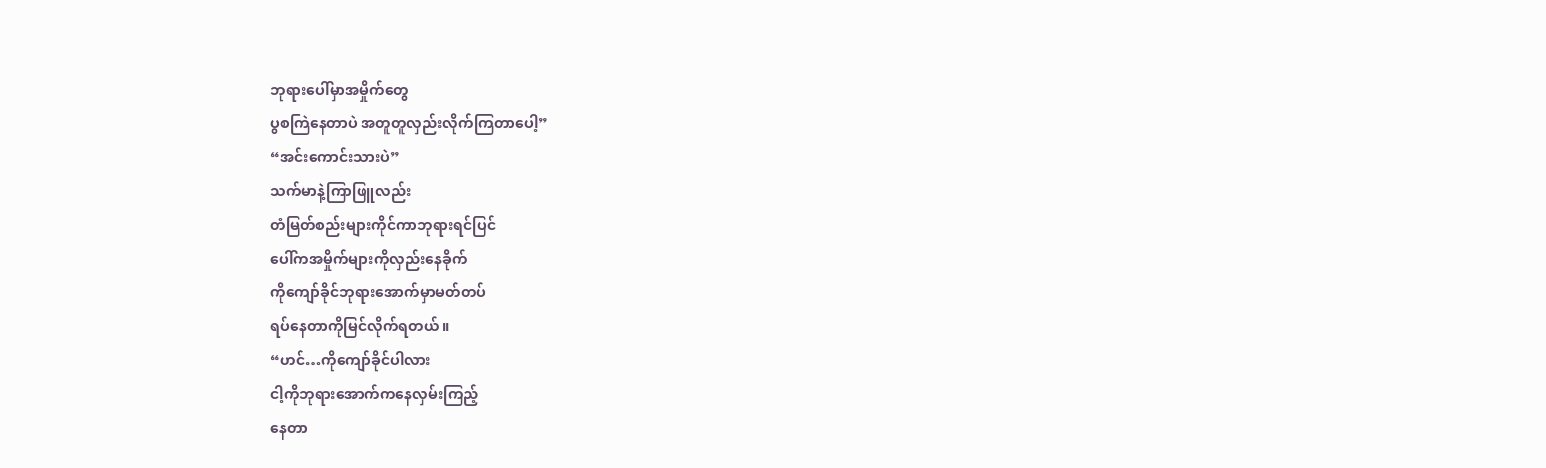ဘုရားပေါ်မှာအမှိုက်တွေ
ပွစကြဲနေတာပဲ အတူတူလှည်းလိုက်ကြတာပေါ့”
“အင်းကောင်းသားပဲ”
သက်မာနဲ့ကြာဖြူလည်း
တံမြတ်စည်းများကိုင်ကာဘုရားရင်ပြင်
ပေါ်ကအမှိုက်များကိုလှည်းနေခိုက်
ကိုကျော်ခိုင်ဘုရားအောက်မှာမတ်တပ်
ရပ်နေတာကိုမြင်လိုက်ရတယ်။
“ဟင်…ကိုကျော်ခိုင်ပါလား
ငါ့ကိုဘုရားအောက်ကနေလှမ်းကြည့်
နေတာ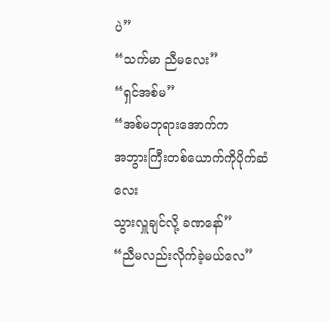ပဲ”
“သက်မာ ညီမလေး”
“ရှင်အစ်မ”
“အစ်မဘုရားအောက်က
အဘွားကြီးတစ်ယောက်ကိုပိုက်ဆံလေး
သွားလှူချင်လို့ ခဏနော်”
“ညီမလည်းလိုက်ခဲ့မယ်လေ”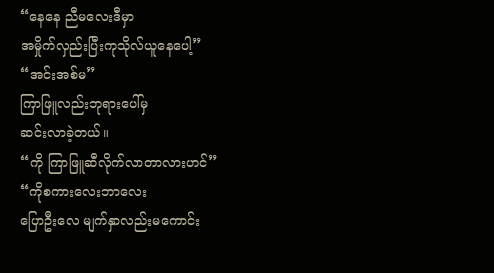“နေနေ ညီမလေးဒီမှာ
အမှိုက်လှည်းပြီးကုသိုလ်ယူနေပေါ့”
“အင်းအစ်မ”
ကြာဖြူလည်းဘုရားပေါ်မှ
ဆင်းလာခဲ့တယ်။
“ကို ကြာဖြူဆီလိုက်လာတာလားဟင်”
“ကိုစကားလေးဘာလေး
ပြောဦးလေ မျက်နှာလည်းမကောင်း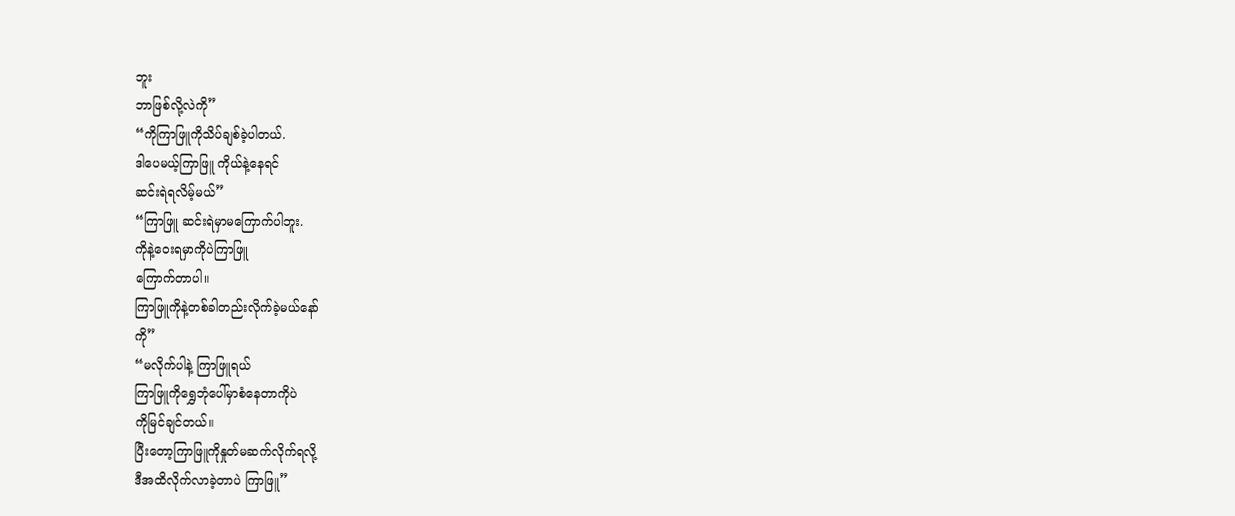ဘူး
ဘာဖြစ်လို့လဲကို”
“ကိုကြာဖြူကိုသိပ်ချစ်ခဲ့ပါတယ်.
ဒါပေမယ့်ကြာဖြူ ကိုယ်နဲ့နေရင်
ဆင်းရဲရလိမ့်မယ်”
“ကြာဖြူ ဆင်းရဲမှာမကြောက်ပါဘူး.
ကိုနဲ့ဝေးရမှာကိုပဲကြာဖြူ
ကြောက်တာပါ။
ကြာဖြူကိုနဲ့တစ်ခါတည်းလိုက်ခဲ့မယ်နော်
ကို”
“မလိုက်ပါနဲ့ ကြာဖြူရယ်
ကြာဖြူကိုရွှေဘုံပေါ်မှာစံနေတာကိုပဲ
ကိုမြင်ချင်တယ်။
ပြီးတော့ကြာဖြူကိုနှုတ်မဆက်လိုက်ရလို့
ဒီအထိလိုက်လာခဲ့တာပဲ ကြာဖြူ”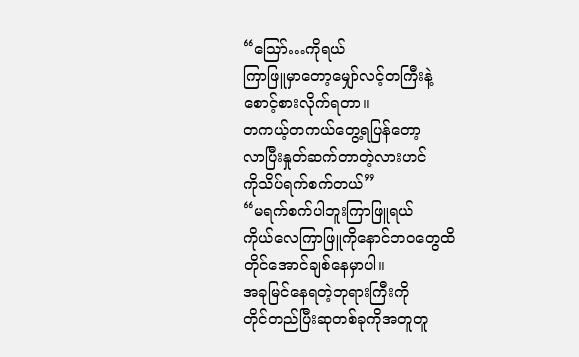“သြော်…ကိုရယ်
ကြာဖြူမှာတော့မျှော်လင့်တကြီးနဲ့
စောင့်စားလိုက်ရတာ။
တကယ့်တကယ်တွေ့ရပြန်တော့
လာပြီးနှုတ်ဆက်တာတဲ့လားဟင်
ကိုသိပ်ရက်စက်တယ်”
“မရက်စက်ပါဘူးကြာဖြူရယ်
ကိုယ်လေကြာဖြူကိုနောင်ဘဝတွေထိ
တိုင်အောင်ချစ်နေမှာပါ။
အခုမြင်နေရတဲ့ဘုရားကြီးကို
တိုင်တည်ပြီးဆုတစ်ခုကိုအတူတူ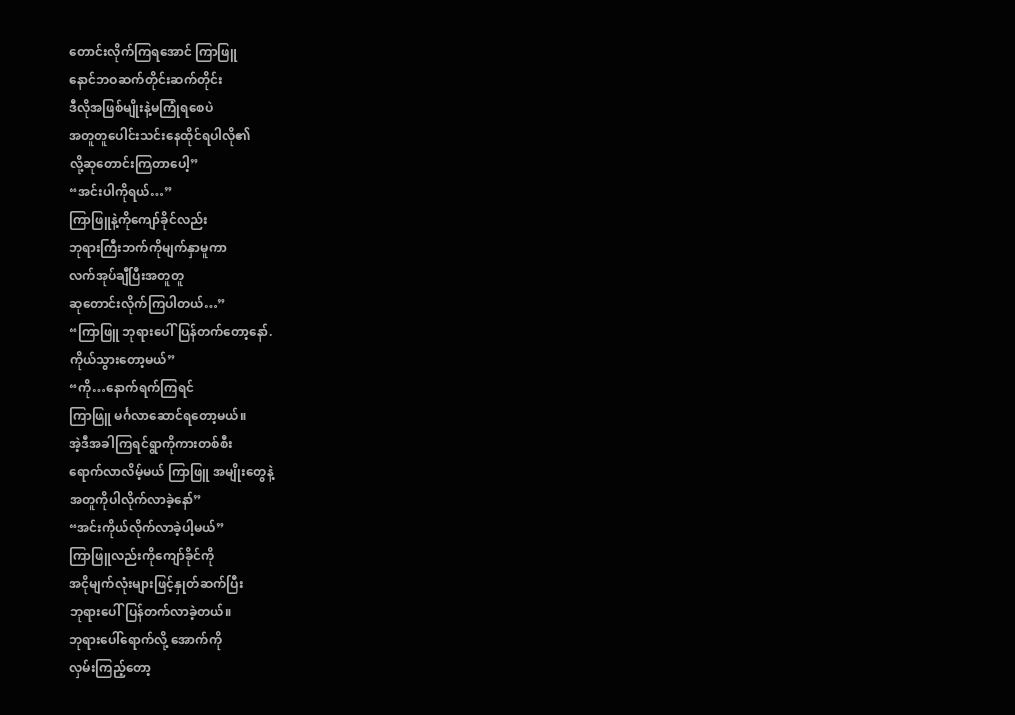တောင်းလိုက်ကြရအောင် ကြာဖြူ
နောင်ဘဝဆက်တိုင်းဆက်တိုင်း
ဒီလိုအဖြစ်မျိုးနဲ့မကြုံရစေပဲ
အတူတူပေါင်းသင်းနေထိုင်ရပါလို၏
လို့ဆုတောင်းကြတာပေါ့”
“အင်းပါကိုရယ်…”
ကြာဖြူနဲ့ကိုကျော်ခိုင်လည်း
ဘုရားကြီးဘက်ကိုမျက်နှာမူကာ
လက်အုပ်ချီပြီးအတူတူ
ဆုတောင်းလိုက်ကြပါတယ်…”
“ကြာဖြူ ဘုရားပေါ်ပြန်တက်တော့နော်.
ကိုယ်သွားတော့မယ်”
“ကို…နောက်ရက်ကြရင်
ကြာဖြူ မင်္ဂလာဆောင်ရတော့မယ်။
အဲ့ဒီအခါကြရင်ရွာကိုကားတစ်စီး
ရောက်လာလိမ့်မယ် ကြာဖြူ အမျိုးတွေနဲ့
အတူကိုပါလိုက်လာခဲ့နော်”
“အင်းကိုယ်လိုက်လာခဲ့ပါ့မယ်”
ကြာဖြူလည်းကိုကျော်ခိုင်ကို
အငိုမျက်လုံးများဖြင့်နှုတ်ဆက်ပြီး
ဘုရားပေါ်ပြန်တက်လာခဲ့တယ်။
ဘုရားပေါ်ရောက်လို့ အောက်ကို
လှမ်းကြည့်တော့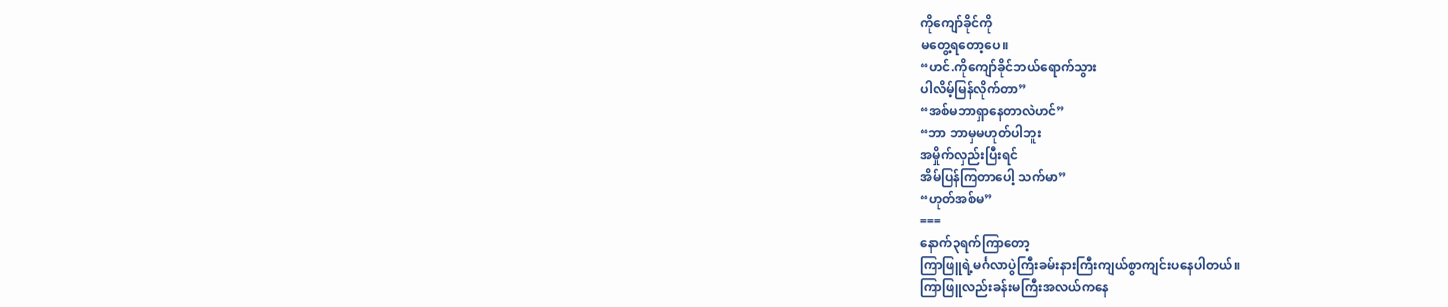ကိုကျော်ခိုင်ကို
မတွေ့ရတော့ပေ။
“ဟင်.ကိုကျော်ခိုင်ဘယ်ရောက်သွား
ပါလိမ့်မြန်လိုက်တာ”
“အစ်မဘာရှာနေတာလဲဟင်”
“ဘာ ဘာမှမဟုတ်ပါဘူး
အမှိုက်လှည်းပြီးရင်
အိမ်ပြန်ကြတာပေါ့ သက်မာ”
“ဟုတ်အစ်မ”
===
နောက်၃ရက်ကြာတော့
ကြာဖြူရဲ့မင်္ဂလာပွဲကြီးခမ်းနားကြီးကျယ်စွာကျင်းပနေပါတယ်။
ကြာဖြူလည်းခန်းမကြီးအလယ်ကနေ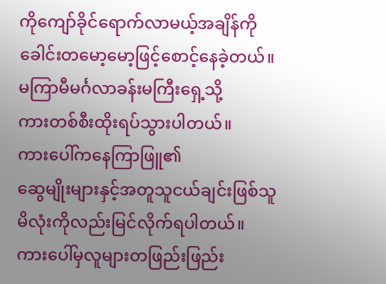ကိုကျော်ခိုင်ရောက်လာမယ့်အချိန်ကို
ခေါင်းတမော့မော့ဖြင့်စောင့်နေခဲ့တယ်။
မကြာမီမင်္ဂလာခန်းမကြီးရှေ့သို့
ကားတစ်စီးထိုးရပ်သွားပါတယ်။
ကားပေါ်ကနေကြာဖြူ၏
ဆွေမျိုးများနှင့်အတူသူငယ်ချင်းဖြစ်သူ
မိလုံးကိုလည်းမြင်လိုက်ရပါတယ်။
ကားပေါ်မှလူများတဖြည်းဖြည်း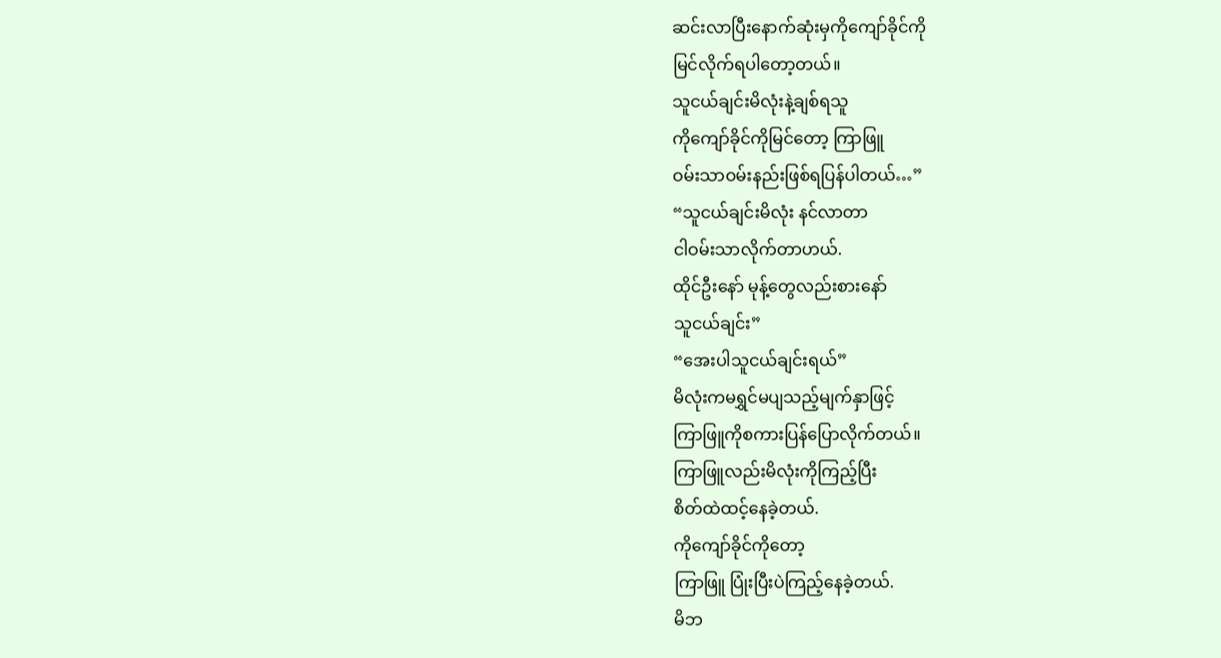ဆင်းလာပြီးနောက်ဆုံးမှကိုကျော်ခိုင်ကို
မြင်လိုက်ရပါတော့တယ်။
သူငယ်ချင်းမိလုံးနဲ့ချစ်ရသူ
ကိုကျော်ခိုင်ကိုမြင်တော့ ကြာဖြူ
ဝမ်းသာဝမ်းနည်းဖြစ်ရပြန်ပါတယ်…”
“သူငယ်ချင်းမိလုံး နင်လာတာ
ငါဝမ်းသာလိုက်တာဟယ်.
ထိုင်ဦးနော် မုန့်တွေလည်းစားနော်
သူငယ်ချင်း”
“အေးပါသူငယ်ချင်းရယ်”
မိလုံးကမရွှင်မပျသည့်မျက်နှာဖြင့်
ကြာဖြူကိုစကားပြန်ပြောလိုက်တယ်။
ကြာဖြူလည်းမိလုံးကိုကြည့်ပြီး
စိတ်ထဲထင့်နေခဲ့တယ်.
ကိုကျော်ခိုင်ကိုတော့
ကြာဖြူ ပြုံးပြီးပဲကြည့်နေခဲ့တယ်.
မိဘ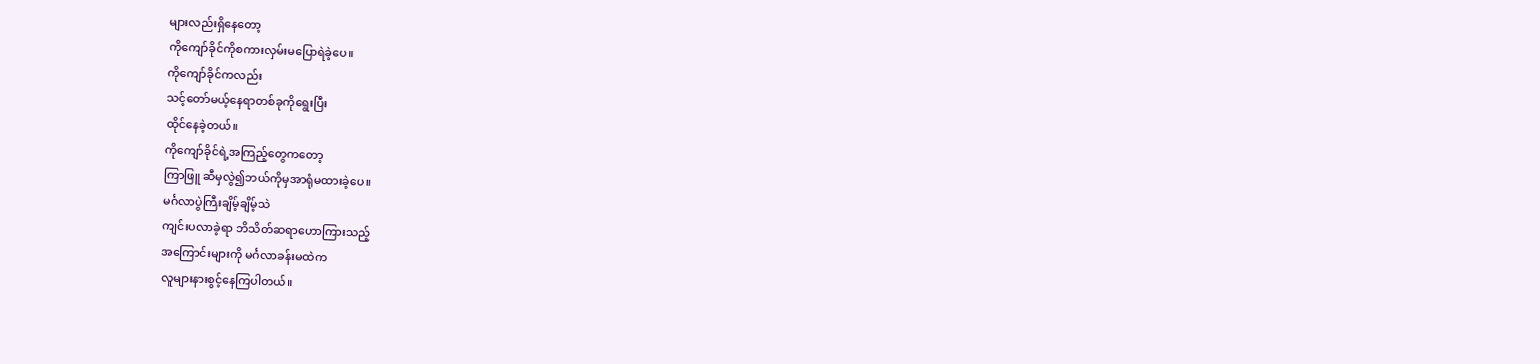များလည်းရှိနေတော့
ကိုကျော်ခိုင်ကိုစကားလှမ်းမပြောရဲခဲ့ပေ။
ကိုကျော်ခိုင်ကလည်း
သင့်တော်မယ့်နေရာတစ်ခုကိုရွေးပြီး
ထိုင်နေခဲ့တယ်။
ကိုကျော်ခိုင်ရဲ့အကြည့်တွေကတော့
ကြာဖြူ ဆီမှလွဲ၍ဘယ်ကိုမှအာရုံမထားခဲ့ပေ။
မင်္ဂလာပွဲကြီးချိမ့်ချိမ့်သဲ
ကျင်းပလာခဲ့ရာ ဘိသိတ်ဆရာဟောကြားသည့်
အကြောင်းများကို မင်္ဂလာခန်းမထဲက
လူများနားစွင့်နေကြပါတယ်။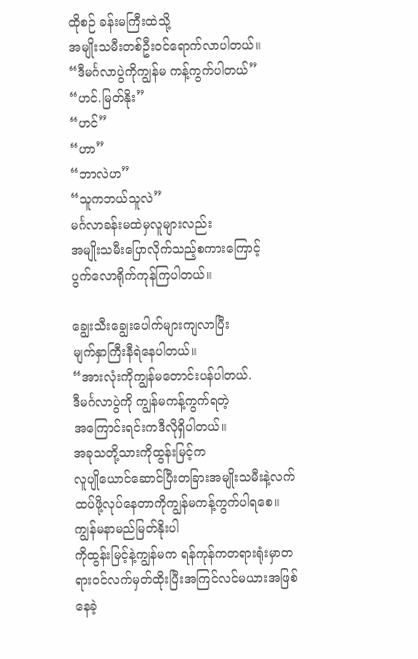ထိုစဉ် ခန်းမကြီးထဲသို့
အမျိုးသမီးတစ်ဦးဝင်ရောက်လာပါတယ်။
“ဒီမင်္ဂလာပွဲကိုကျွန်မ ကန့်ကွက်ပါတယ်”
“ဟင်.မြတ်နိုး”
“ဟင်”
“ဟာ”
“ဘာလဲဟ”
“သူကဘယ်သူလဲ”
မင်္ဂလာခန်းမထဲမှလူများလည်း
အမျိုးသမီးပြောလိုက်သည့်စကားကြောင့်
ပွက်လောရိုက်ကုန်ကြပါတယ်။

ချွေးသီးချွေးပေါက်များကျလာပြီး
မျက်နှာကြီးနီရဲနေပါတယ်။
“အားလုံးကိုကျွန်မတောင်းပန်ပါတယ်.
ဒီမင်္ဂလာပွဲကို ကျွန်မကန့်ကွက်ရတဲ့
အကြောင်းရင်းကဒီလိုရှိပါတယ်။
အခုသတို့သားကိုထွန်းမြင့်က
လူပျိုယောင်ဆောင်ပြီးတခြားအမျိုးသမီးနဲ့လက်ထပ်ဖို့လုပ်နေတာကိုကျွန်မကန့်ကွက်ပါရစေ။
ကျွန်မနာမည်မြတ်နိုးပါ
ကိုထွန်းမြင့်နဲ့ကျွန်မက ရန်ကုန်ကတရားရုံးမှာတရားဝင်လက်မှတ်ထိုးပြီးအကြင်လင်မယားအဖြစ်နေခဲ့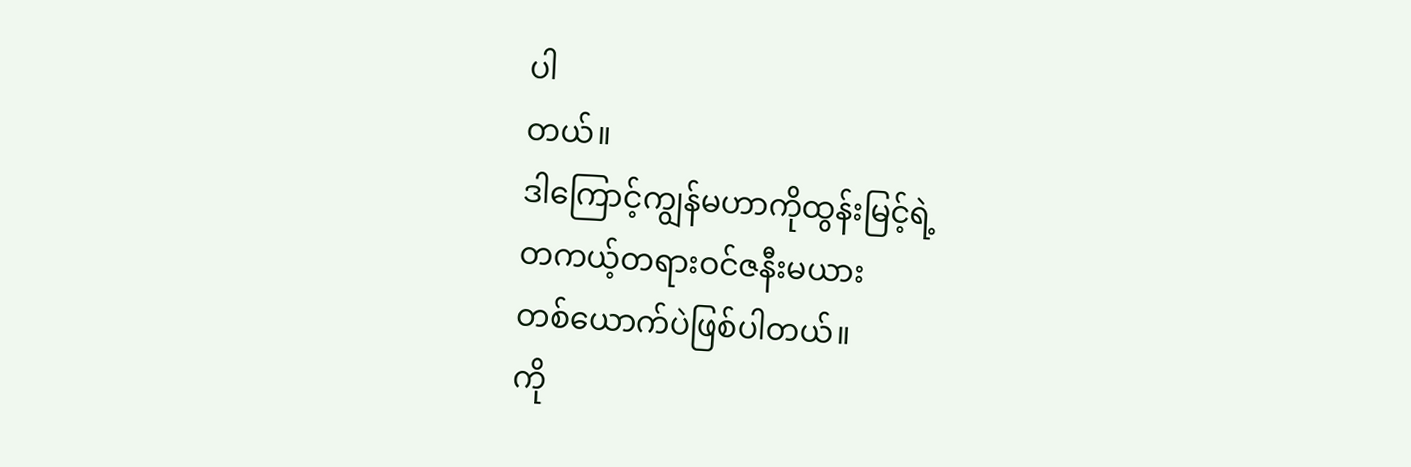ပါ
တယ်။
ဒါကြောင့်ကျွန်မဟာကိုထွန်းမြင့်ရဲ့
တကယ့်တရားဝင်ဇနီးမယား
တစ်ယောက်ပဲဖြစ်ပါတယ်။
ကို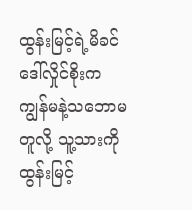ထွန်းမြင့်ရဲ့မိခင်ဒေါ်လှိုင်စိုးက
ကျွန်မနဲ့သဘောမတူလို့ သူ့သားကိုထွန်းမြင့်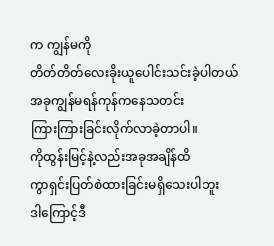က ကျွန်မကို
တိတ်တိတ်လေးခိုးယူပေါင်းသင်းခဲ့ပါတယ်
အခုကျွန်မရန်ကုန်ကနေသတင်း
ကြားကြားခြင်းလိုက်လာခဲ့တာပါ။
ကိုထွန်းမြင့်နဲ့လည်းအခုအချိန်ထိ
ကွာရှင်းပြတ်စဲထားခြင်းမရှိသေးပါဘူး
ဒါကြောင့်ဒီ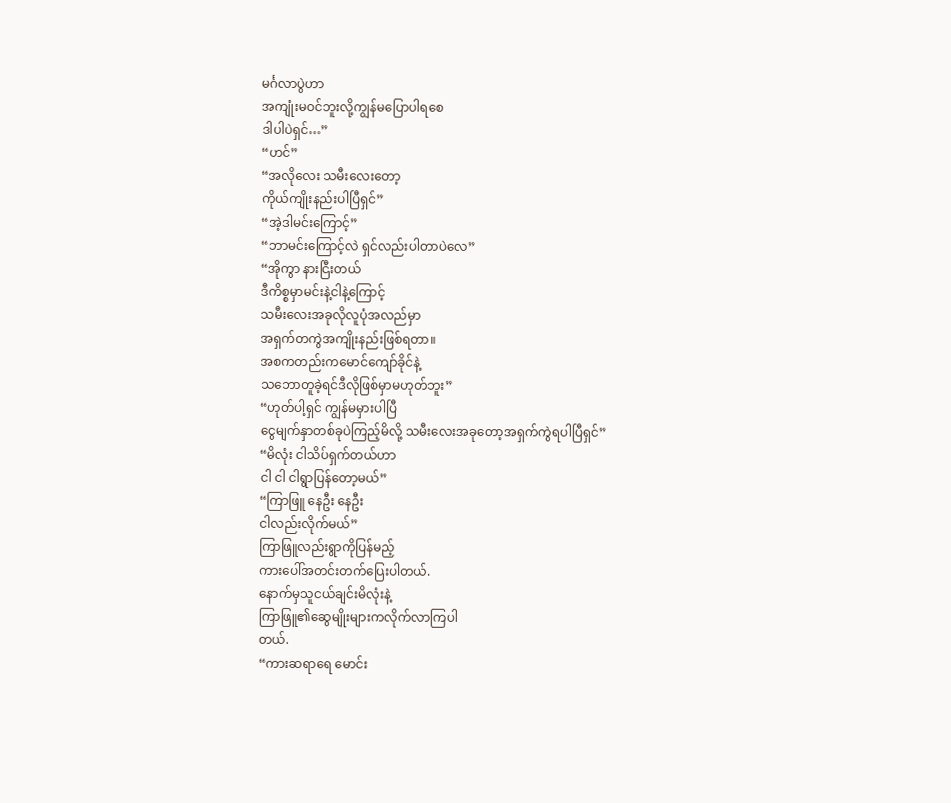မင်္ဂလာပွဲဟာ
အကျုံးမဝင်ဘူးလို့ကျွန်မပြောပါရစေ
ဒါပါပဲရှင်…”
“ဟင်”
“အလိုလေး သမီးလေးတော့
ကိုယ်ကျိုးနည်းပါပြီရှင်”
“အဲ့ဒါမင်းကြောင့်”
“ဘာမင်းကြောင့်လဲ ရှင်လည်းပါတာပဲလေ”
“အိုကွာ နားငြီးတယ်
ဒီကိစ္စမှာမင်းနဲ့ငါနဲ့ကြောင့်
သမီးလေးအခုလိုလူပုံအလည်မှာ
အရှက်တကွဲအကျိုးနည်းဖြစ်ရတာ။
အစကတည်းကမောင်ကျော်ခိုင်နဲ့
သဘောတူခဲ့ရင်ဒီလိုဖြစ်မှာမဟုတ်ဘူး”
“ဟုတ်ပါ့ရှင် ကျွန်မမှားပါပြီ
ငွေမျက်နှာတစ်ခုပဲကြည့်မိလို့ သမီးလေးအခုတော့အရှက်ကွဲရပါပြီရှင်”
“မိလုံး ငါသိပ်ရှက်တယ်ဟာ
ငါ ငါ ငါရွာပြန်တော့မယ်”
“ကြာဖြူ နေဦး နေဦး
ငါလည်းလိုက်မယ်”
ကြာဖြူလည်းရွာကိုပြန်မည့်
ကားပေါ်အတင်းတက်ပြေးပါတယ်.
နောက်မှသူငယ်ချင်းမိလုံးနဲ့
ကြာဖြူ၏ဆွေမျိုးများကလိုက်လာကြပါ
တယ်.
“ကားဆရာရေ မောင်း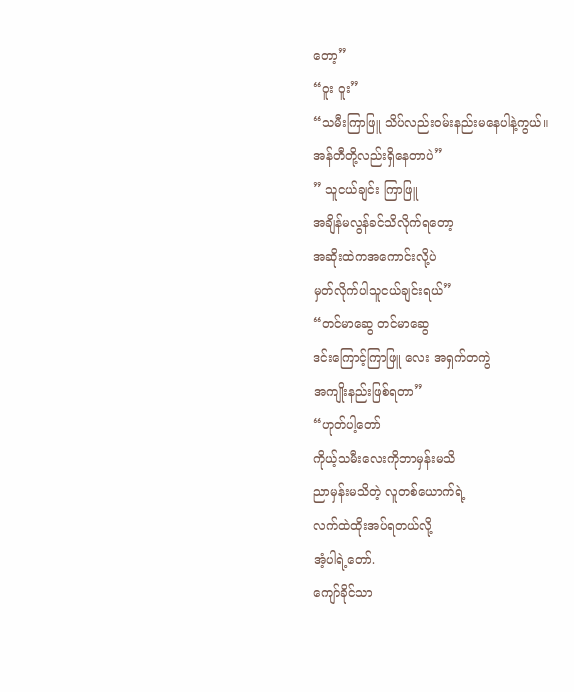တော့”
“ဝူး ဝူး”
“သမီးကြာဖြူ သိပ်လည်းဝမ်းနည်းမနေပါနဲ့ကွယ်။
အန်တီတို့လည်းရှိနေတာပဲ”
” သူငယ်ချင်း ကြာဖြူ
အချိန်မလွန်ခင်သိလိုက်ရတော့
အဆိုးထဲကအကောင်းလို့ပဲ
မှတ်လိုက်ပါသူငယ်ချင်းရယ်”
“တင်မာဆွေ တင်မာဆွေ
ဒင်းကြောင့်ကြာဖြူ လေး အရှက်တကွဲ
အကျိုးနည်းဖြစ်ရတာ”
“ဟုတ်ပါ့တော်
ကိုယ့်သမီးလေးကိုဘာမှန်းမသိ
ညာမှန်းမသိတဲ့ လူတစ်ယောက်ရဲ့
လက်ထဲထိုးအပ်ရတယ်လို့
အံ့ပါရဲ့တော်.
ကျော်ခိုင်သာ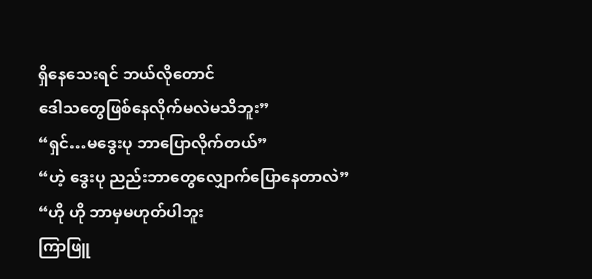ရှိနေသေးရင် ဘယ်လိုတောင်
ဒေါသတွေဖြစ်နေလိုက်မလဲမသိဘူး”
“ရှင်…မဒွေးပု ဘာပြောလိုက်တယ်”
“ဟဲ့ ဒွေးပု ညည်းဘာတွေလျှောက်ပြောနေတာလဲ”
“ဟို ဟို ဘာမှမဟုတ်ပါဘူး
ကြာဖြူ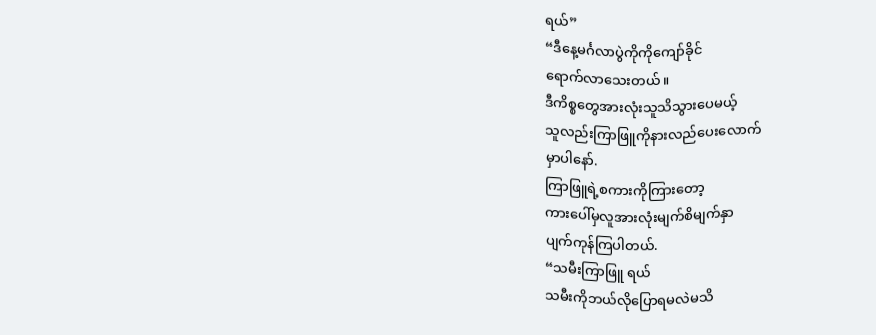ရယ်”
“ဒီနေ့မင်္ဂလာပွဲကိုကိုကျော်ခိုင်
ရောက်လာသေးတယ်။
ဒီကိစ္စတွေအားလုံးသူသိသွားပေမယ့်
သူလည်းကြာဖြူကိုနားလည်ပေးလောက်
မှာပါနော်.
ကြာဖြူရဲ့စကားကိုကြားတော့
ကားပေါ်မှလူအားလုံးမျက်စိမျက်နှာ
ပျက်ကုန်ကြပါတယ်.
“သမီးကြာဖြူ ရယ်
သမီးကိုဘယ်လိုပြောရမလဲမသိ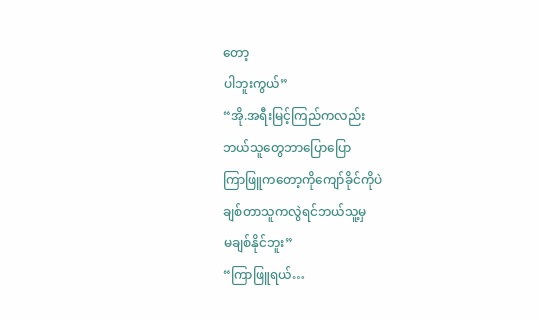တော့
ပါဘူးကွယ်”
“အို.အရီးမြင့်ကြည်ကလည်း
ဘယ်သူတွေဘာပြောပြော
ကြာဖြူကတော့ကိုကျော်ခိုင်ကိုပဲ
ချစ်တာသူကလွဲရင်ဘယ်သူ့မှ
မချစ်နိုင်ဘူး”
“ကြာဖြူရယ်…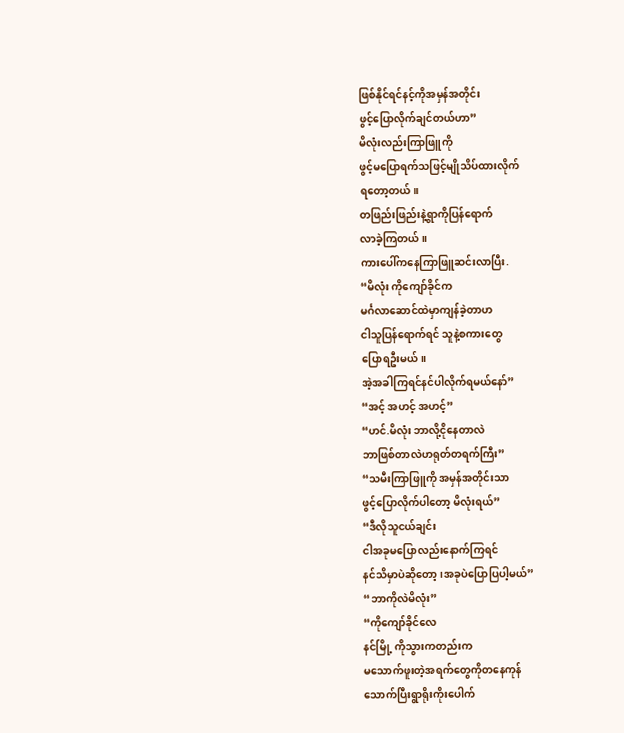ဖြစ်နိုင်ရင်နင့်ကိုအမှန်အတိုင်း
ဖွင့်ပြောလိုက်ချင်တယ်ဟာ”
မိလုံးလည်းကြာဖြူကို
ဖွင့်မပြောရက်သဖြင့်မျိုသိပ်ထားလိုက်
ရတော့တယ်။
တဖြည်းဖြည်းနဲ့ရွာကိုပြန်ရောက်
လာခဲ့ကြတယ်။
ကားပေါ်ကနေကြာဖြူဆင်းလာပြီး.
“မိလုံး ကိုကျော်ခိုင်က
မင်္ဂလာဆောင်ထဲမှာကျန်ခဲ့တာဟ
ငါသူပြန်ရောက်ရင် သူနဲ့စကားတွေ
ပြောရဦးမယ်။
အဲ့အခါကြရင်နင်ပါလိုက်ရမယ်နော်”
“အင့် အဟင့် အဟင့်”
“ဟင်.မိလုံး ဘာလို့ငိုနေတာလဲ
ဘာဖြစ်တာလဲဟရုတ်တရက်ကြီး”
“သမီးကြာဖြူကို အမှန်အတိုင်းသာ
ဖွင့်ပြောလိုက်ပါတော့ မိလုံးရယ်”
“ဒီလိုသူငယ်ချင်း
ငါအခုမပြောလည်းနောက်ကြရင်
နင်သိမှာပဲဆိုတော့၊အခုပဲပြောပြပါ့မယ်”
“ဘာကိုလဲမိလုံး”
“ကိုကျော်ခိုင်လေ
နင်မြို့ ကိုသွားကတည်းက
မသောက်ဖူးတဲ့အရက်တွေကိုတနေကုန်
သောက်ပြီးရွာရိုးကိုးပေါက်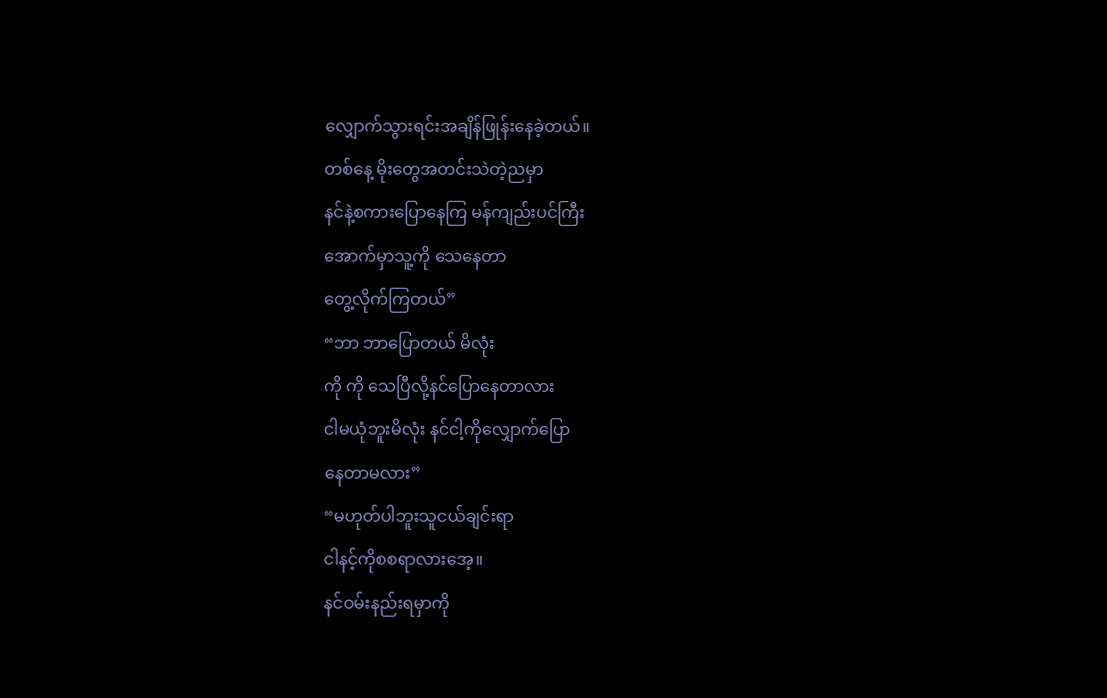လျှောက်သွားရင်းအချိန်ဖြုန်းနေခဲ့တယ်။
တစ်နေ့ မိုးတွေအတင်းသဲတဲ့ညမှာ
နင်နဲ့စကားပြောနေကြ မန်ကျည်းပင်ကြီး
အောက်မှာသူ့ကို သေနေတာ
တွေ့လိုက်ကြတယ်”
“ဘာ ဘာပြောတယ် မိလုံး
ကို ကို သေပြီလို့နင်ပြောနေတာလား
ငါမယုံဘူးမိလုံး နင်ငါ့ကိုလျှောက်ပြော
နေတာမလား”
“မဟုတ်ပါဘူးသူငယ်ချင်းရာ
ငါနင့်ကိုစစရာလားအေ့။
နင်ဝမ်းနည်းရမှာကို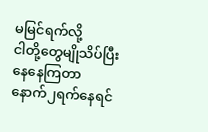မမြင်ရက်လို့
ငါတို့တွေမျိုသိပ်ပြီးနေနေကြတာ
နောက်၂ရက်နေရင်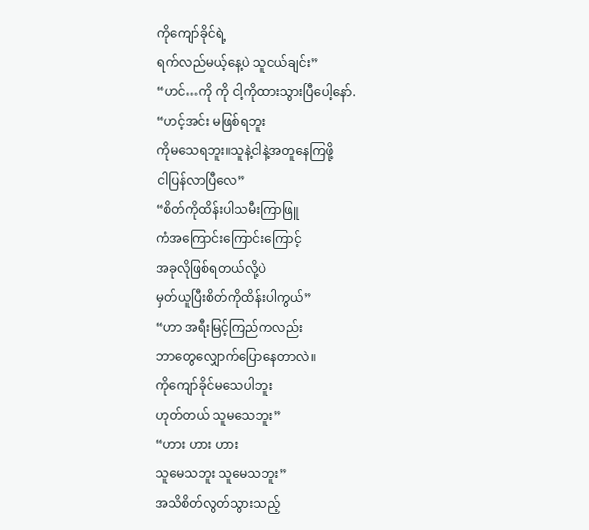ကိုကျော်ခိုင်ရဲ့
ရက်လည်မယ့်နေ့ပဲ သူငယ်ချင်း”
“ဟင်…ကို ကို ငါ့ကိုထားသွားပြီပေါ့နော်.
“ဟင့်အင်း မဖြစ်ရဘူး
ကိုမသေရဘူး။သူနဲ့ငါနဲ့အတူနေကြဖို့
ငါပြန်လာပြီလေ”
“စိတ်ကိုထိန်းပါသမီးကြာဖြူ
ကံအကြောင်းကြောင်းကြောင့်
အခုလိုဖြစ်ရတယ်လို့ပဲ
မှတ်ယူပြီးစိတ်ကိုထိန်းပါကွယ်”
“ဟာ အရီးမြင့်ကြည်ကလည်း
ဘာတွေလျှောက်ပြောနေတာလဲ။
ကိုကျော်ခိုင်မသေပါဘူး
ဟုတ်တယ် သူမသေဘူး”
“ဟား ဟား ဟား
သူမေသဘူး သူမေသဘူး”
အသိစိတ်လွတ်သွားသည့်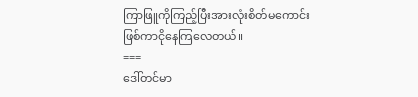ကြာဖြူကိုကြည့်ပြီးအားလုံးစိတ်မကောင်း
ဖြစ်ကာငိုနေကြလေတယ်။
===
ဒေါ်တင်မာ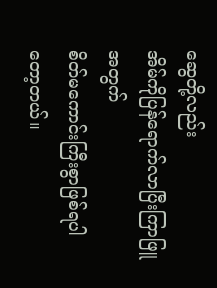ဆွေတို့လည်း
အိမ်ကိုပြန်ရောက်လာပြီးကြာဖြူအတွက်
စိတ်မကောင်းကြီးစွာဖြစ်ရပါတော့တယ်။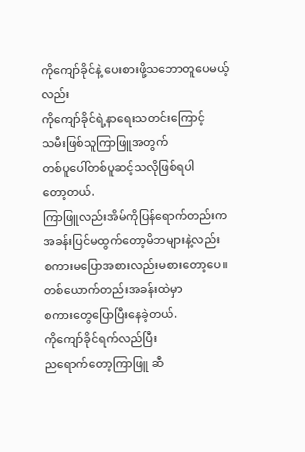ကိုကျော်ခိုင်နဲ့ ပေးစားဖို့သဘောတူပေမယ့်လည်း
ကိုကျော်ခိုင်ရဲ့နာရေးသတင်းကြောင့်
သမီးဖြစ်သူကြာဖြူအတွက်
တစ်ပူပေါ်တစ်ပူဆင့်သလိုဖြစ်ရပါ
တော့တယ်.
ကြာဖြူလည်းအိမ်ကိုပြန်ရောက်တည်းက
အခန်းပြင်မထွက်တော့မိဘများနဲ့လည်း
စကားမပြောအစားလည်းမစားတော့ပေ။
တစ်ယောက်တည်းအခန်းထဲမှာ
စကားတွေပြောပြီးနေခဲ့တယ်.
ကိုကျော်ခိုင်ရက်လည်ပြီး
ညရောက်တော့ကြာဖြူ ဆီ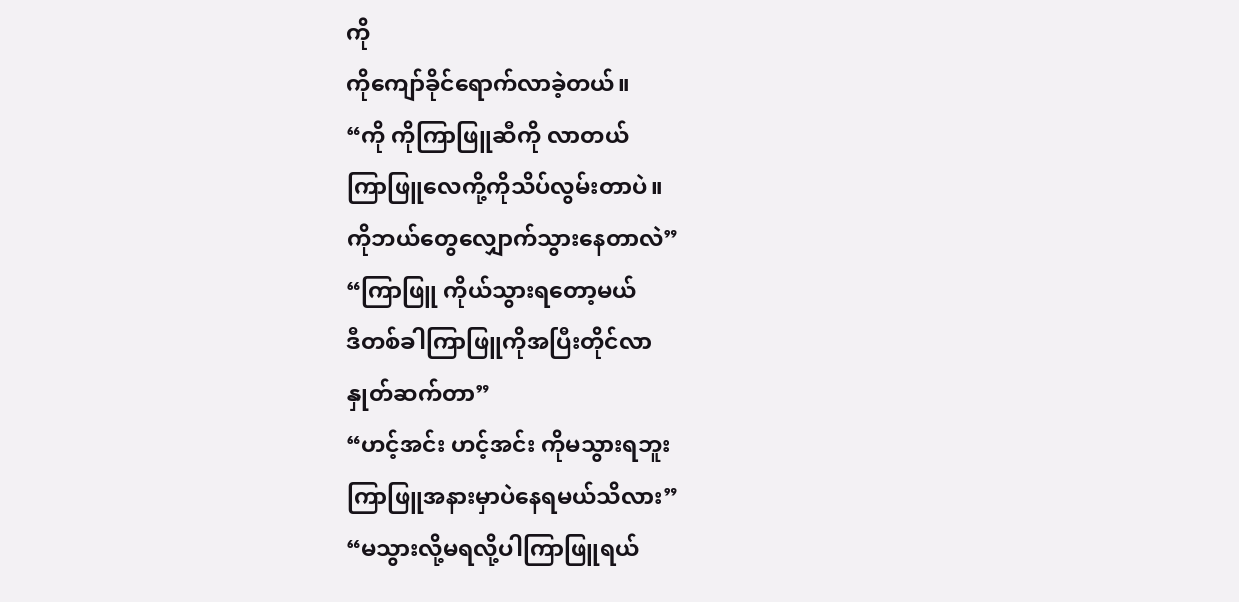ကို
ကိုကျော်ခိုင်ရောက်လာခဲ့တယ်။
“ကို ကိုကြာဖြူဆီကို လာတယ်
ကြာဖြူလေကို့ကိုသိပ်လွမ်းတာပဲ။
ကိုဘယ်တွေလျှောက်သွားနေတာလဲ”
“ကြာဖြူ ကိုယ်သွားရတော့မယ်
ဒီတစ်ခါကြာဖြူကိုအပြီးတိုင်လာ
နှုတ်ဆက်တာ”
“ဟင့်အင်း ဟင့်အင်း ကိုမသွားရဘူး
ကြာဖြူအနားမှာပဲနေရမယ်သိလား”
“မသွားလို့မရလို့ပါကြာဖြူရယ်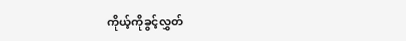ကိုယ့်ကိုခွင့်လွှတ်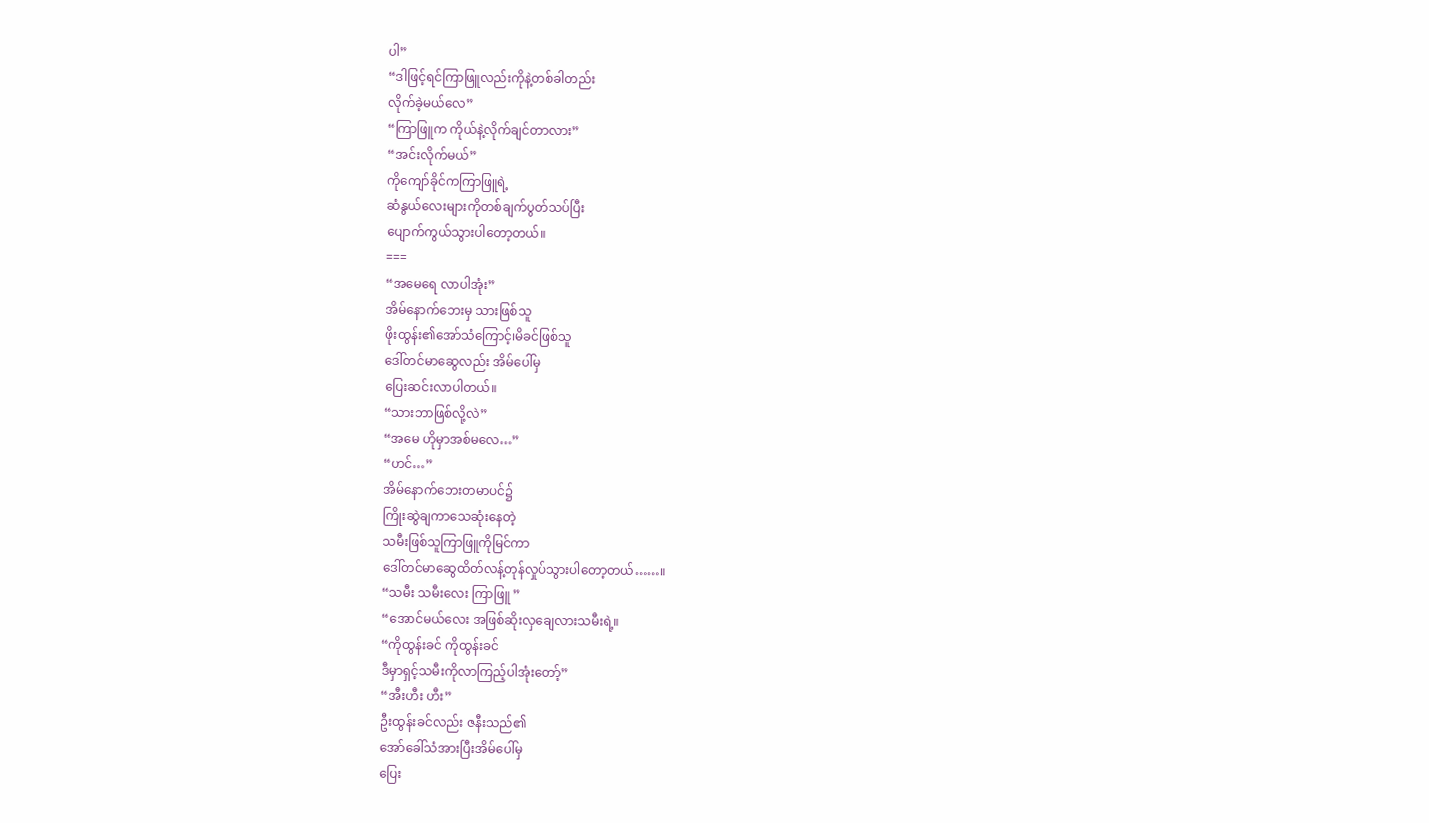ပါ”
“ဒါဖြင့်ရင်ကြာဖြူလည်းကိုနဲ့တစ်ခါတည်း
လိုက်ခဲ့မယ်လေ”
“ကြာဖြူက ကိုယ်နဲ့လိုက်ချင်တာလား”
“အင်းလိုက်မယ်”
ကိုကျော်ခိုင်ကကြာဖြူရဲ့
ဆံနွယ်လေးများကိုတစ်ချက်ပွတ်သပ်ပြီး
ပျောက်ကွယ်သွားပါတော့တယ်။
===
“အမေရေ လာပါအုံး”
အိမ်နောက်ဘေးမှ သားဖြစ်သူ
ဖိုးထွန်း၏အော်သံကြောင့်၊မိခင်ဖြစ်သူ
ဒေါ်တင်မာဆွေလည်း အိမ်ပေါ်မှ
ပြေးဆင်းလာပါတယ်။
“သားဘာဖြစ်လို့လဲ”
“အမေ ဟိုမှာအစ်မလေ…”
“ဟင်…”
အိမ်နောက်ဘေးတမာပင်၌
ကြိုးဆွဲချကာသေဆုံးနေတဲ့
သမီးဖြစ်သူကြာဖြူကိုမြင်ကာ
ဒေါ်တင်မာဆွေထိတ်လန့်တုန်လှုပ်သွားပါတော့တယ်……။
“သမီး သမီးလေး ကြာဖြူ ”
“အောင်မယ်လေး အဖြစ်ဆိုးလှချေလားသမီးရဲ့။
“ကိုထွန်းခင် ကိုထွန်းခင်
ဒီမှာရှင့်သမီးကိုလာကြည့်ပါအုံးတော့်”
“အီးဟီး ဟီး”
ဦးထွန်းခင်လည်း ဇနီးသည်၏
အော်ခေါ်သံအားပြီးအိမ်ပေါ်မှ
ပြေး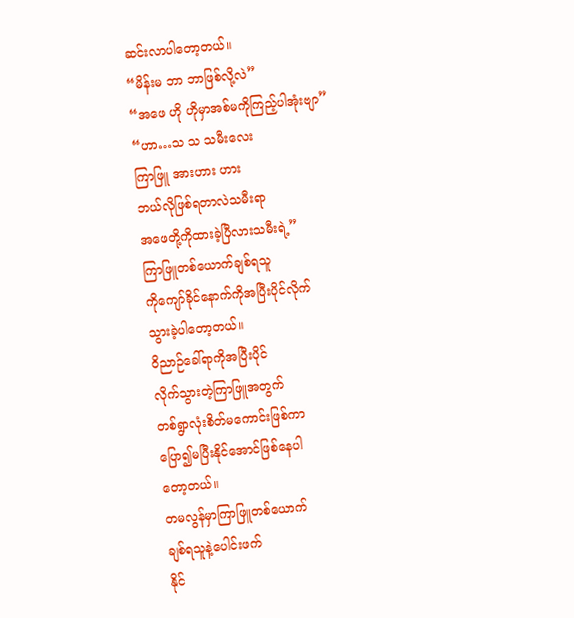ဆင်းလာပါတော့တယ်။
“မိန်းမ ဘာ ဘာဖြစ်လို့လဲ”
“အဖေ ဟို ဟိုမှာအစ်မကိုကြည့်ပါအုံးဗျာ”
“ဟာ…သ သ သမီးလေး
ကြာဖြူ အားဟား ဟား
ဘယ်လိုဖြစ်ရတာလဲသမီးရာ
အဖေတို့ကိုထားခဲ့ပြီလားသမီးရဲ့”
ကြာဖြူတစ်ယောက်ချစ်ရသူ
ကိုကျော်ခိုင်နောက်ကိုအပြီးပိုင်လိုက်
သွားခဲ့ပါတော့တယ်။
ဝိညာဉ်ခေါ်ရာကိုအပြီးပိုင်
လိုက်သွားတဲ့ကြာဖြူအတွက်
တစ်ရွာလုံးစိတ်မကောင်းဖြစ်ကာ
ပြော၍မပြီးနိုင်အောင်ဖြစ်နေပါ
တော့တယ်။
တမလွန်မှာကြာဖြူတစ်ယောက်
ချစ်ရသူနဲ့ပေါင်းဖက်
နိုင်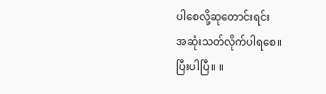ပါစေလို့ဆုတောင်းရင်း
အဆုံးသတ်လိုက်ပါရစေ။
ပြီးပါပြီ။ ။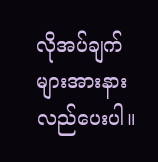လိုအပ်ချက်များအားနားလည်ပေးပါ။